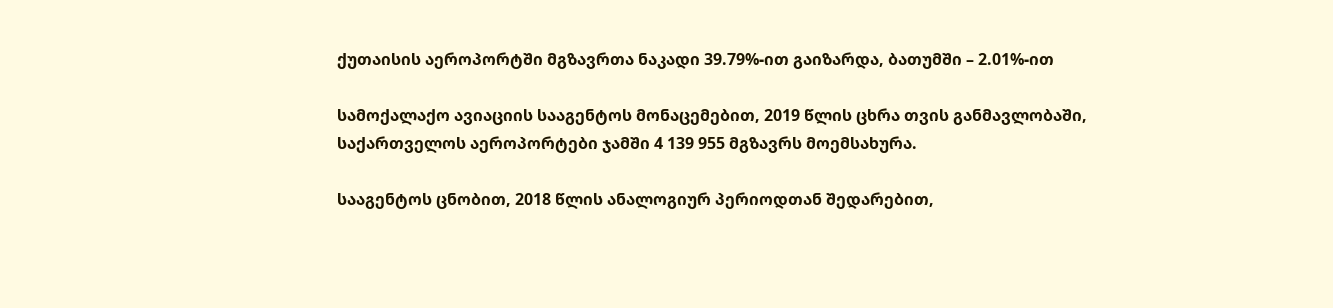ქუთაისის აეროპორტში მგზავრთა ნაკადი 39.79%-ით გაიზარდა, ბათუმში – 2.01%-ით

სამოქალაქო ავიაციის სააგენტოს მონაცემებით, 2019 წლის ცხრა თვის განმავლობაში, საქართველოს აეროპორტები ჯამში 4 139 955 მგზავრს მოემსახურა.

სააგენტოს ცნობით, 2018 წლის ანალოგიურ პერიოდთან შედარებით,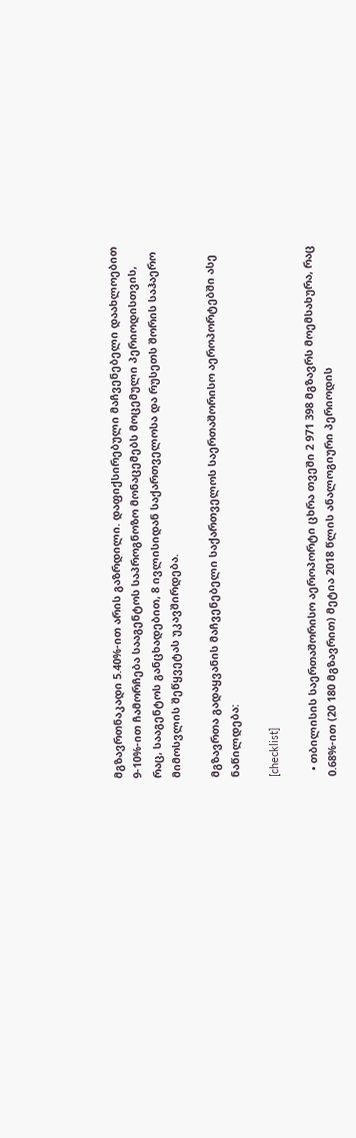მგზავრთნაკადი 5.40%-ით არის გაზრდილი. დაფიქსირებული მაჩვენებელი დაახლოებით 9-10%-ით ჩამორჩება სააგენტოს საპროგნოზო მონაცემებს მოცემული პერიოდისთვის, რაც, სააგენტოს განცხადებით, 8 ივლისიდან საქართველოსა და რუსეთს შორის საჰაერო მიმოსვლის შეწყვეტას უკავშირდება.

მგზავრთა გადაყვანის მაჩვენებელი საქართველოს საერთაშორისო აეროპორტებში ასე ნაწილდება:

[checklist]

  • თბილისის საერთაშორისო აეროპორტი ცხრა თვეში 2 971 398 მგზავრს მოემსახურა, რაც 0.68%-ით (20 180 მგზავრით) მეტია 2018 წლის ანალოგიური პერიოდის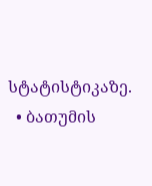სტატისტიკაზე.
  • ბათუმის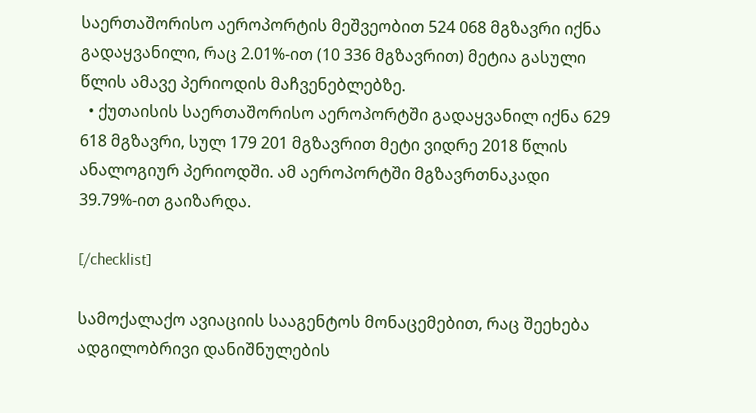საერთაშორისო აეროპორტის მეშვეობით 524 068 მგზავრი იქნა გადაყვანილი, რაც 2.01%-ით (10 336 მგზავრით) მეტია გასული წლის ამავე პერიოდის მაჩვენებლებზე.
  • ქუთაისის საერთაშორისო აეროპორტში გადაყვანილ იქნა 629 618 მგზავრი, სულ 179 201 მგზავრით მეტი ვიდრე 2018 წლის ანალოგიურ პერიოდში. ამ აეროპორტში მგზავრთნაკადი 39.79%-ით გაიზარდა.

[/checklist]

სამოქალაქო ავიაციის სააგენტოს მონაცემებით, რაც შეეხება ადგილობრივი დანიშნულების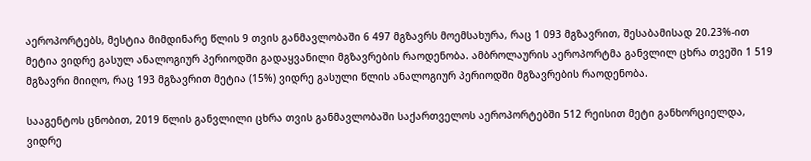აეროპორტებს, მესტია მიმდინარე წლის 9 თვის განმავლობაში 6 497 მგზავრს მოემსახურა, რაც 1 093 მგზავრით, შესაბამისად 20.23%-ით მეტია ვიდრე გასულ ანალოგიურ პერიოდში გადაყვანილი მგზავრების რაოდენობა. ამბროლაურის აეროპორტმა განვლილ ცხრა თვეში 1 519 მგზავრი მიიღო, რაც 193 მგზავრით მეტია (15%) ვიდრე გასული წლის ანალოგიურ პერიოდში მგზავრების რაოდენობა.

სააგენტოს ცნობით, 2019 წლის განვლილი ცხრა თვის განმავლობაში საქართველოს აეროპორტებში 512 რეისით მეტი განხორციელდა, ვიდრე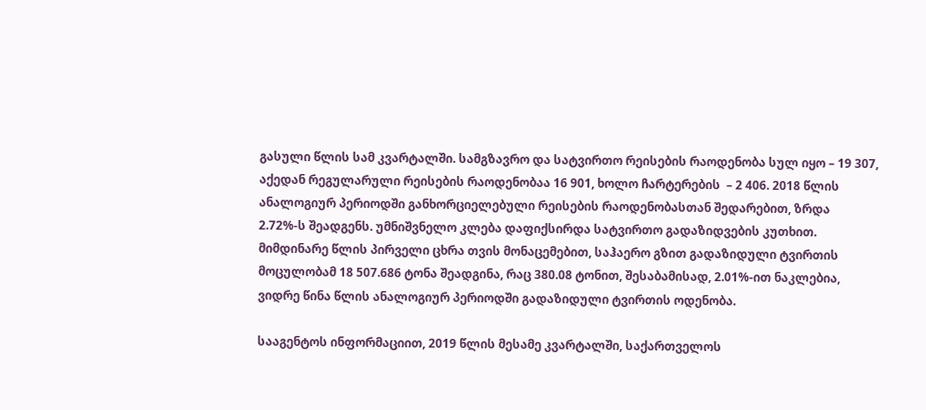გასული წლის სამ კვარტალში. სამგზავრო და სატვირთო რეისების რაოდენობა სულ იყო – 19 307, აქედან რეგულარული რეისების რაოდენობაა 16 901, ხოლო ჩარტერების  – 2 406. 2018 წლის ანალოგიურ პერიოდში განხორციელებული რეისების რაოდენობასთან შედარებით, ზრდა 2.72%-ს შეადგენს. უმნიშვნელო კლება დაფიქსირდა სატვირთო გადაზიდვების კუთხით. მიმდინარე წლის პირველი ცხრა თვის მონაცემებით, საჰაერო გზით გადაზიდული ტვირთის მოცულობამ 18 507.686 ტონა შეადგინა, რაც 380.08 ტონით, შესაბამისად, 2.01%-ით ნაკლებია, ვიდრე წინა წლის ანალოგიურ პერიოდში გადაზიდული ტვირთის ოდენობა.

სააგენტოს ინფორმაციით, 2019 წლის მესამე კვარტალში, საქართველოს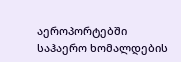აეროპორტებში საჰაერო ხომალდების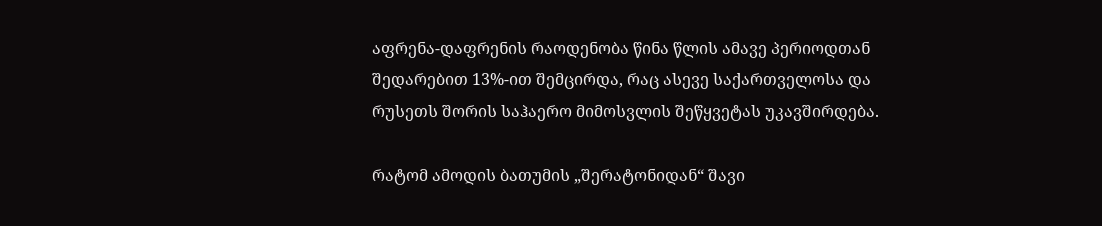აფრენა-დაფრენის რაოდენობა წინა წლის ამავე პერიოდთან შედარებით 13%-ით შემცირდა, რაც ასევე საქართველოსა და რუსეთს შორის საჰაერო მიმოსვლის შეწყვეტას უკავშირდება.

რატომ ამოდის ბათუმის „შერატონიდან“ შავი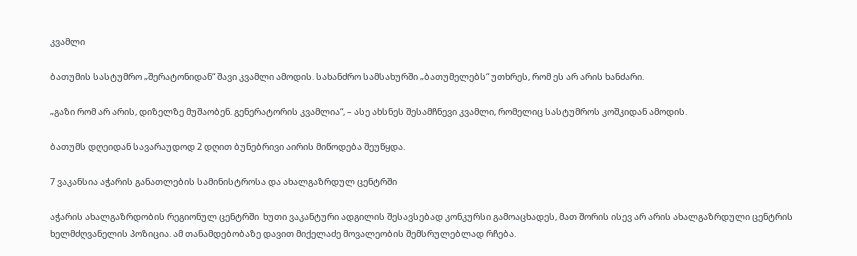კვამლი

ბათუმის სასტუმრო „შერატონიდან“ შავი კვამლი ამოდის. სახანძრო სამსახურში „ბათუმელებს“ უთხრეს, რომ ეს არ არის ხანძარი.

„გაზი რომ არ არის, დიზელზე მუშაობენ. გენერატორის კვამლია“, – ასე ახსნეს შესამჩნევი კვამლი, რომელიც სასტუმროს კოშკიდან ამოდის.

ბათუმს დღეიდან სავარაუდოდ 2 დღით ბუნებრივი აირის მიწოდება შეუწყდა.

7 ვაკანსია აჭარის განათლების სამინისტროსა და ახალგაზრდულ ცენტრში

აჭარის ახალგაზრდობის რეგიონულ ცენტრში  ხუთი ვაკანტური ადგილის შესავსებად კონკურსი გამოაცხადეს, მათ შორის ისევ არ არის ახალგაზრდული ცენტრის ხელმძღვანელის პოზიცია. ამ თანამდებობაზე დავით მიქელაძე მოვალეობის შემსრულებლად რჩება.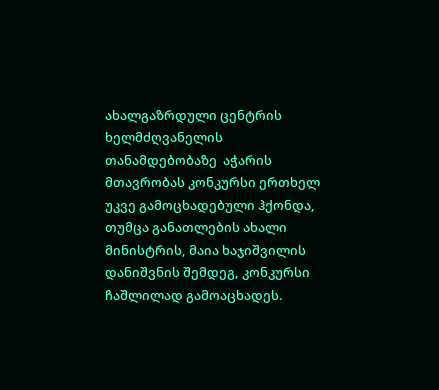ახალგაზრდული ცენტრის ხელმძღვანელის თანამდებობაზე  აჭარის მთავრობას კონკურსი ერთხელ უკვე გამოცხადებული ჰქონდა, თუმცა განათლების ახალი მინისტრის, მაია ხაჯიშვილის დანიშვნის შემდეგ, კონკურსი ჩაშლილად გამოაცხადეს.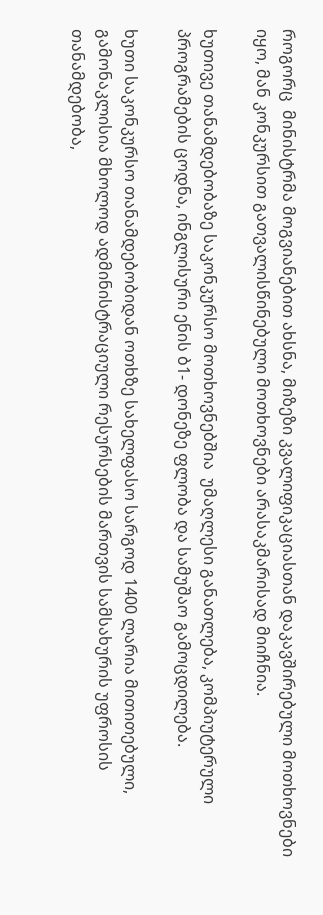როგორც  მინისტრმა მოგვიანებით ახსნა, მიზეზი კვალიფიკაციასთან დაკავშირებული მოთხოვნები იყო, მან კონკურსით გათვალისწინებული მოთხოვნები არასაკმარისად მიიჩნია.

ხუთივე თანამდებობაზე საკონკურსო მოთხოვნებშია  უმაღლესი განათლება, კომპიუტერული პროგრამების ცოდნა, ინგლისური ენის ბ1- დონეზე ფლობა და სამუშაო გამოცდილება.

ხუთი საკონკურსო თანამდებობიდან ოთხზე სახელფასო სარგოდ 1400 ლარია მითითებული, გამონაკლისია მხოლოდ ადმინისტრაციული რესურსების მართვის სამსახურის უფროსის თანამდებობა,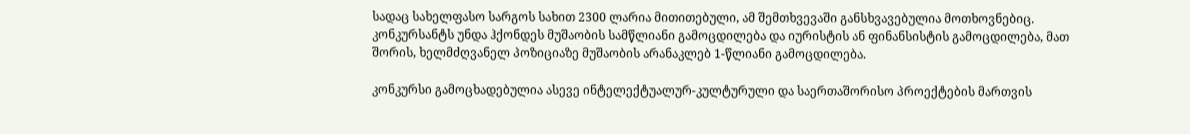სადაც სახელფასო სარგოს სახით 2300 ლარია მითითებული, ამ შემთხვევაში განსხვავებულია მოთხოვნებიც. კონკურსანტს უნდა ჰქონდეს მუშაობის სამწლიანი გამოცდილება და იურისტის ან ფინანსისტის გამოცდილება, მათ შორის, ხელმძღვანელ პოზიციაზე მუშაობის არანაკლებ 1-წლიანი გამოცდილება.

კონკურსი გამოცხადებულია ასევე ინტელექტუალურ-კულტურული და საერთაშორისო პროექტების მართვის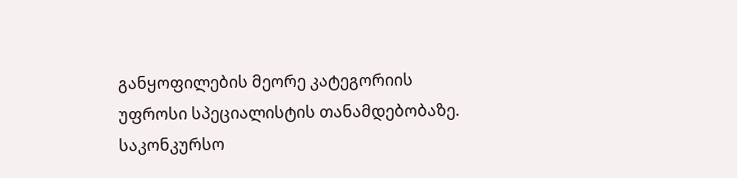განყოფილების მეორე კატეგორიის უფროსი სპეციალისტის თანამდებობაზე. საკონკურსო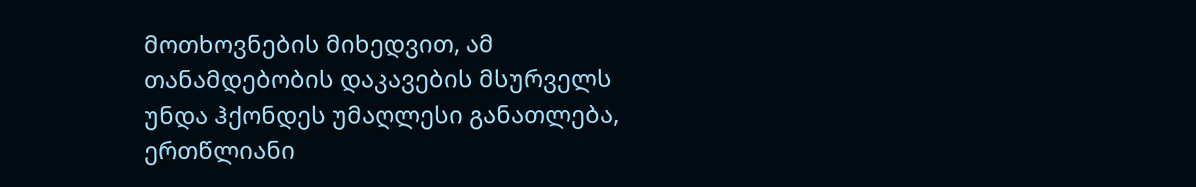მოთხოვნების მიხედვით, ამ თანამდებობის დაკავების მსურველს უნდა ჰქონდეს უმაღლესი განათლება, ერთწლიანი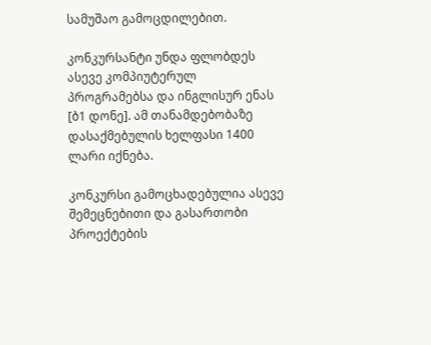სამუშაო გამოცდილებით.

კონკურსანტი უნდა ფლობდეს ასევე კომპიუტერულ პროგრამებსა და ინგლისურ ენას [ბ1 დონე]. ამ თანამდებობაზე დასაქმებულის ხელფასი 1400 ლარი იქნება.

კონკურსი გამოცხადებულია ასევე შემეცნებითი და გასართობი პროექტების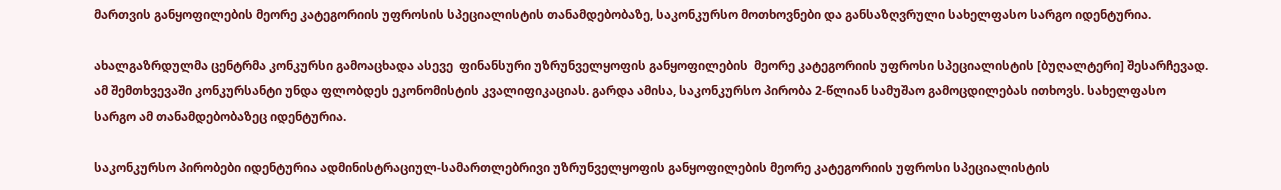მართვის განყოფილების მეორე კატეგორიის უფროსის სპეციალისტის თანამდებობაზე, საკონკურსო მოთხოვნები და განსაზღვრული სახელფასო სარგო იდენტურია.

ახალგაზრდულმა ცენტრმა კონკურსი გამოაცხადა ასევე  ფინანსური უზრუნველყოფის განყოფილების  მეორე კატეგორიის უფროსი სპეციალისტის [ბუღალტერი] შესარჩევად. ამ შემთხვევაში კონკურსანტი უნდა ფლობდეს ეკონომისტის კვალიფიკაციას. გარდა ამისა, საკონკურსო პირობა 2-წლიან სამუშაო გამოცდილებას ითხოვს. სახელფასო სარგო ამ თანამდებობაზეც იდენტურია.

საკონკურსო პირობები იდენტურია ადმინისტრაციულ-სამართლებრივი უზრუნველყოფის განყოფილების მეორე კატეგორიის უფროსი სპეციალისტის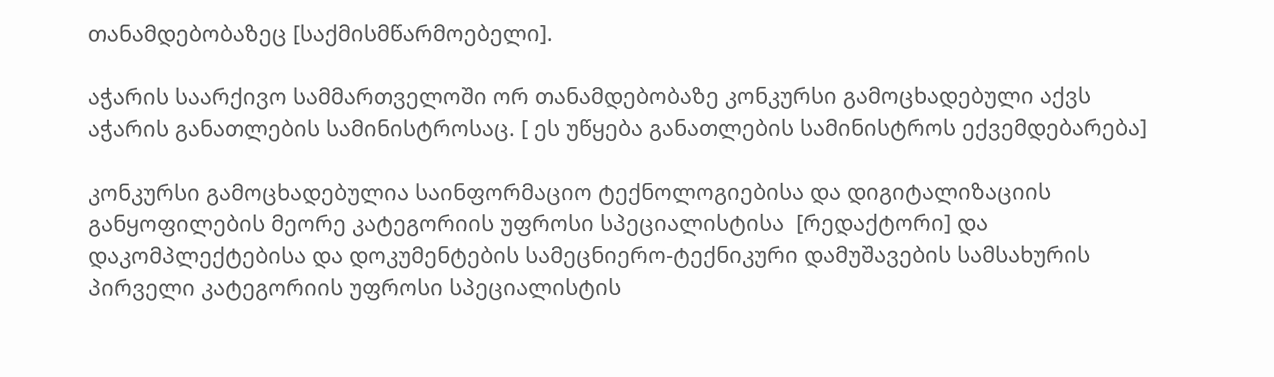თანამდებობაზეც [საქმისმწარმოებელი].

აჭარის საარქივო სამმართველოში ორ თანამდებობაზე კონკურსი გამოცხადებული აქვს აჭარის განათლების სამინისტროსაც. [ ეს უწყება განათლების სამინისტროს ექვემდებარება]

კონკურსი გამოცხადებულია საინფორმაციო ტექნოლოგიებისა და დიგიტალიზაციის განყოფილების მეორე კატეგორიის უფროსი სპეციალისტისა  [რედაქტორი] და დაკომპლექტებისა და დოკუმენტების სამეცნიერო-ტექნიკური დამუშავების სამსახურის პირველი კატეგორიის უფროსი სპეციალისტის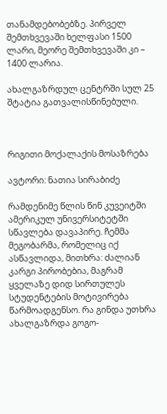თანამდებობებზე. პირველ შემთხვევაში ხელფასი 1500 ლარი, მეორე შემთხვევაში კი – 1400 ლარია.

ახალგაზრდულ ცენტრში სულ 25 შტატია გათვალისწინებული.



რიგითი მოქალაქის მოსაზრება

ავტორი: ნათია სირაბიძე

რამდენიმე წლის წინ კუვეიტში ამერიკულ უნივერსიტეტში სწავლება დავაპირე. ჩემმა მეგობარმა, რომელიც იქ ასწავლიდა, მითხრა: ძალიან კარგი პირობებია, მაგრამ ყველაზე დიდ სირთულეს სტუდენტების მოტივირება წარმოადგენსო. რა გინდა უთხრა ახალგაზრდა გოგო-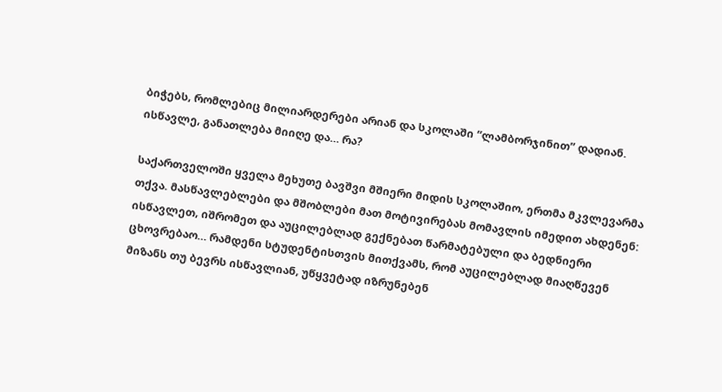ბიჭებს, რომლებიც მილიარდერები არიან და სკოლაში “ლამბორჯინით” დადიან. ისწავლე, განათლება მიიღე და… რა?

საქართველოში ყველა მეხუთე ბავშვი მშიერი მიდის სკოლაშიო, ერთმა მკვლევარმა თქვა. მასწავლებლები და მშობლები მათ მოტივირებას მომავლის იმედით ახდენენ: ისწავლეთ, იშრომეთ და აუცილებლად გექნებათ წარმატებული და ბედნიერი ცხოვრებაო… რამდენი სტუდენტისთვის მითქვამს, რომ აუცილებლად მიაღწევენ მიზანს თუ ბევრს ისწავლიან, უწყვეტად იზრუნებენ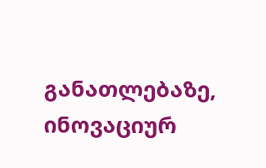განათლებაზე, ინოვაციურ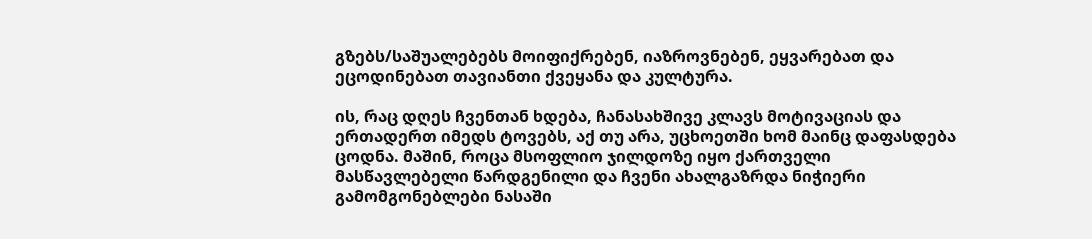გზებს/საშუალებებს მოიფიქრებენ, იაზროვნებენ, ეყვარებათ და ეცოდინებათ თავიანთი ქვეყანა და კულტურა.

ის, რაც დღეს ჩვენთან ხდება, ჩანასახშივე კლავს მოტივაციას და ერთადერთ იმედს ტოვებს, აქ თუ არა, უცხოეთში ხომ მაინც დაფასდება ცოდნა. მაშინ, როცა მსოფლიო ჯილდოზე იყო ქართველი მასწავლებელი წარდგენილი და ჩვენი ახალგაზრდა ნიჭიერი გამომგონებლები ნასაში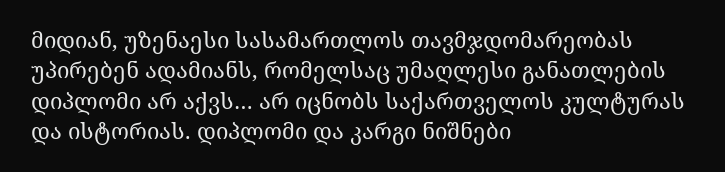მიდიან, უზენაესი სასამართლოს თავმჯდომარეობას უპირებენ ადამიანს, რომელსაც უმაღლესი განათლების დიპლომი არ აქვს… არ იცნობს საქართველოს კულტურას და ისტორიას. დიპლომი და კარგი ნიშნები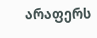არაფერს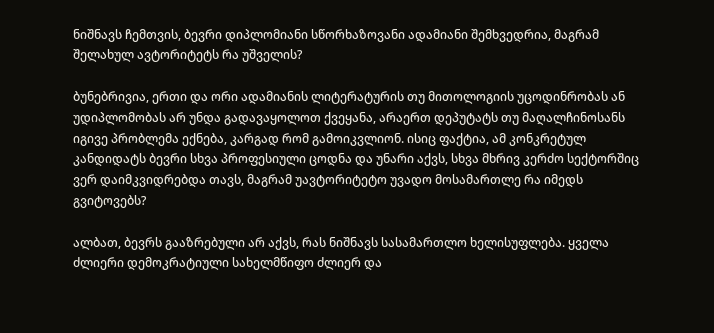ნიშნავს ჩემთვის, ბევრი დიპლომიანი სწორხაზოვანი ადამიანი შემხვედრია, მაგრამ შელახულ ავტორიტეტს რა უშველის?

ბუნებრივია, ერთი და ორი ადამიანის ლიტერატურის თუ მითოლოგიის უცოდინრობას ან უდიპლომობას არ უნდა გადავაყოლოთ ქვეყანა, არაერთ დეპუტატს თუ მაღალჩინოსანს იგივე პრობლემა ექნება, კარგად რომ გამოიკვლიონ. ისიც ფაქტია, ამ კონკრეტულ კანდიდატს ბევრი სხვა პროფესიული ცოდნა და უნარი აქვს, სხვა მხრივ კერძო სექტორშიც ვერ დაიმკვიდრებდა თავს, მაგრამ უავტორიტეტო უვადო მოსამართლე რა იმედს გვიტოვებს?

ალბათ, ბევრს გააზრებული არ აქვს, რას ნიშნავს სასამართლო ხელისუფლება. ყველა ძლიერი დემოკრატიული სახელმწიფო ძლიერ და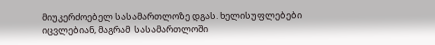მიუკერძოებელ სასამართლოზე დგას. ხელისუფლებები იცვლებიან, მაგრამ  სასამართლოში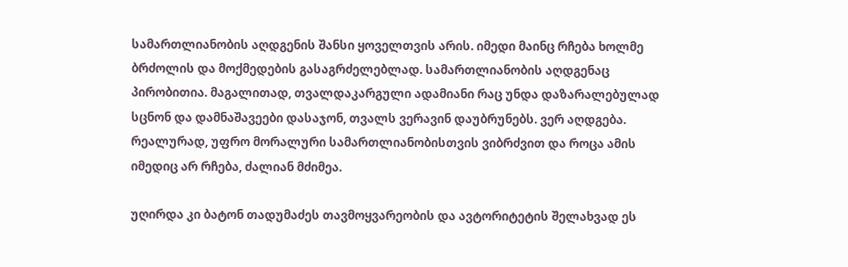სამართლიანობის აღდგენის შანსი ყოველთვის არის. იმედი მაინც რჩება ხოლმე ბრძოლის და მოქმედების გასაგრძელებლად. სამართლიანობის აღდგენაც პირობითია. მაგალითად, თვალდაკარგული ადამიანი რაც უნდა დაზარალებულად სცნონ და დამნაშავეები დასაჯონ, თვალს ვერავინ დაუბრუნებს. ვერ აღდგება. რეალურად, უფრო მორალური სამართლიანობისთვის ვიბრძვით და როცა ამის იმედიც არ რჩება, ძალიან მძიმეა.

უღირდა კი ბატონ თადუმაძეს თავმოყვარეობის და ავტორიტეტის შელახვად ეს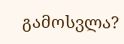გამოსვლა?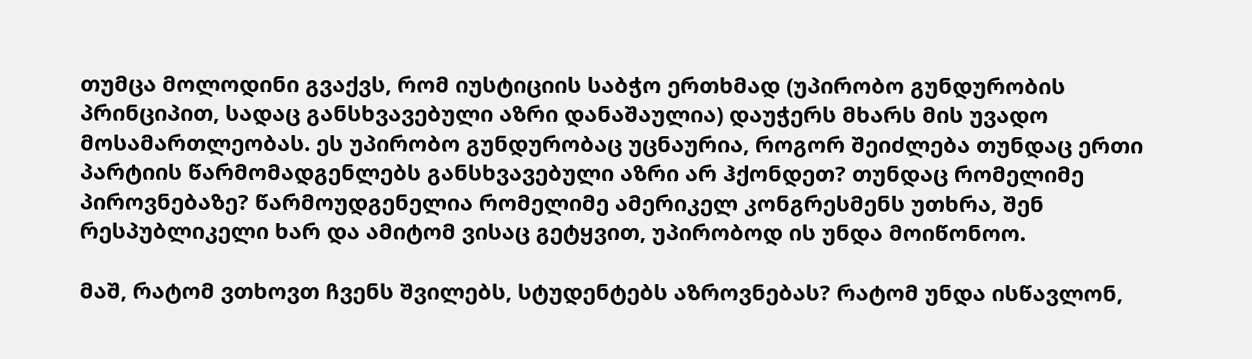თუმცა მოლოდინი გვაქვს, რომ იუსტიციის საბჭო ერთხმად (უპირობო გუნდურობის პრინციპით, სადაც განსხვავებული აზრი დანაშაულია) დაუჭერს მხარს მის უვადო მოსამართლეობას. ეს უპირობო გუნდურობაც უცნაურია, როგორ შეიძლება თუნდაც ერთი პარტიის წარმომადგენლებს განსხვავებული აზრი არ ჰქონდეთ? თუნდაც რომელიმე პიროვნებაზე? წარმოუდგენელია რომელიმე ამერიკელ კონგრესმენს უთხრა, შენ რესპუბლიკელი ხარ და ამიტომ ვისაც გეტყვით, უპირობოდ ის უნდა მოიწონოო.

მაშ, რატომ ვთხოვთ ჩვენს შვილებს, სტუდენტებს აზროვნებას? რატომ უნდა ისწავლონ,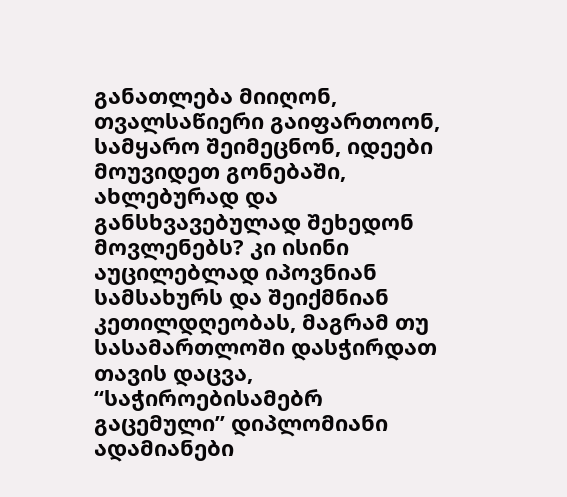განათლება მიიღონ, თვალსაწიერი გაიფართოონ, სამყარო შეიმეცნონ, იდეები მოუვიდეთ გონებაში, ახლებურად და განსხვავებულად შეხედონ მოვლენებს? კი ისინი აუცილებლად იპოვნიან სამსახურს და შეიქმნიან კეთილდღეობას, მაგრამ თუ სასამართლოში დასჭირდათ თავის დაცვა, “საჭიროებისამებრ გაცემული” დიპლომიანი ადამიანები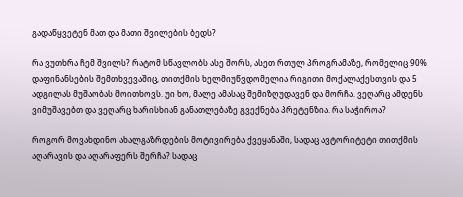გადაწყვეტენ მათ და მათი შვილების ბედს?

რა ვუთხრა ჩემ შვილს? რატომ სწავლობს ასე შორს, ასეთ რთულ პროგრამაზე, რომელიც 90% დაფინანსების შემთხვევაშიც, თითქმის ხელმიუწვდომელია რიგითი მოქალაქესთვის და 5 ადგილას მუშაობას მოითხოვს. უი ხო, მალე ამასაც შემიზღუდავენ და მორჩა. ვეღარც ამდენს ვიმუშავებთ და ვეღარც ხარისხიან განათლებაზე გვექნება პრეტენზია. რა საჭიროა?

როგორ მოვახდინო ახალგაზრდების მოტივირება ქვეყანაში, სადაც ავტორიტეტი თითქმის აღარავის და აღარაფერს შერჩა? სადაც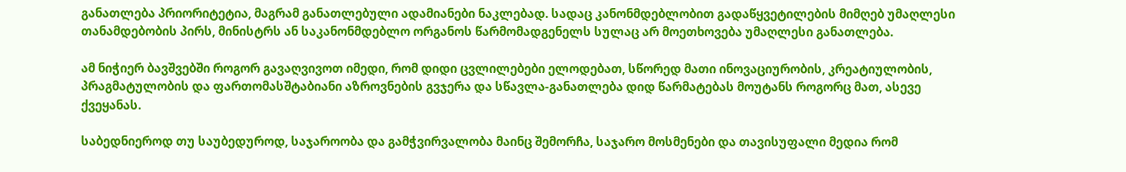განათლება პრიორიტეტია, მაგრამ განათლებული ადამიანები ნაკლებად. სადაც კანონმდებლობით გადაწყვეტილების მიმღებ უმაღლესი თანამდებობის პირს, მინისტრს ან საკანონმდებლო ორგანოს წარმომადგენელს სულაც არ მოეთხოვება უმაღლესი განათლება.

ამ ნიჭიერ ბავშვებში როგორ გავაღვივოთ იმედი, რომ დიდი ცვლილებები ელოდებათ, სწორედ მათი ინოვაციურობის, კრეატიულობის, პრაგმატულობის და ფართომასშტაბიანი აზროვნების გვჯერა და სწავლა-განათლება დიდ წარმატებას მოუტანს როგორც მათ, ასევე ქვეყანას.

საბედნიეროდ თუ საუბედუროდ, საჯაროობა და გამჭვირვალობა მაინც შემორჩა, საჯარო მოსმენები და თავისუფალი მედია რომ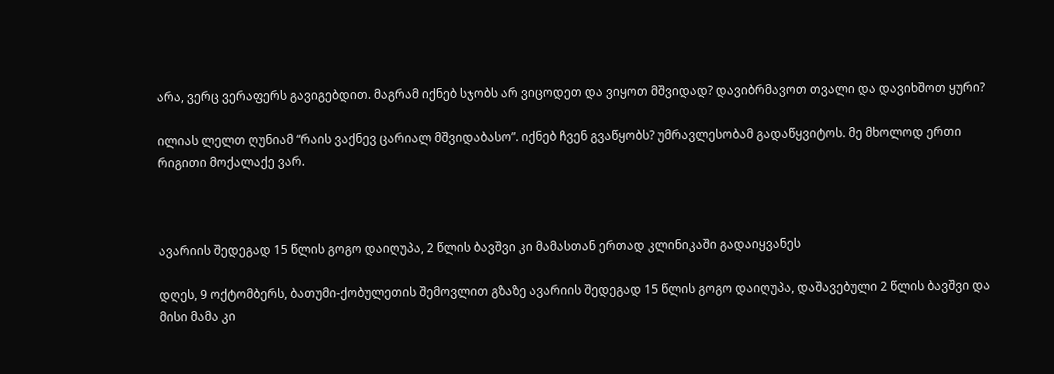არა, ვერც ვერაფერს გავიგებდით. მაგრამ იქნებ სჯობს არ ვიცოდეთ და ვიყოთ მშვიდად? დავიბრმავოთ თვალი და დავიხშოთ ყური?

ილიას ლელთ ღუნიამ “რაის ვაქნევ ცარიალ მშვიდაბასო”. იქნებ ჩვენ გვაწყობს? უმრავლესობამ გადაწყვიტოს. მე მხოლოდ ერთი რიგითი მოქალაქე ვარ.



ავარიის შედეგად 15 წლის გოგო დაიღუპა, 2 წლის ბავშვი კი მამასთან ერთად კლინიკაში გადაიყვანეს

დღეს, 9 ოქტომბერს, ბათუმი-ქობულეთის შემოვლით გზაზე ავარიის შედეგად 15 წლის გოგო დაიღუპა, დაშავებული 2 წლის ბავშვი და მისი მამა კი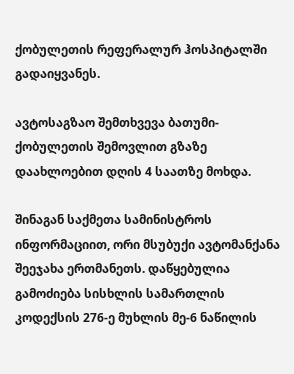ქობულეთის რეფერალურ ჰოსპიტალში გადაიყვანეს.

ავტოსაგზაო შემთხვევა ბათუმი-ქობულეთის შემოვლით გზაზე დაახლოებით დღის 4 საათზე მოხდა.

შინაგან საქმეთა სამინისტროს ინფორმაციით, ორი მსუბუქი ავტომანქანა შეეჯახა ერთმანეთს. დაწყებულია გამოძიება სისხლის სამართლის კოდექსის 276-ე მუხლის მე-6 ნაწილის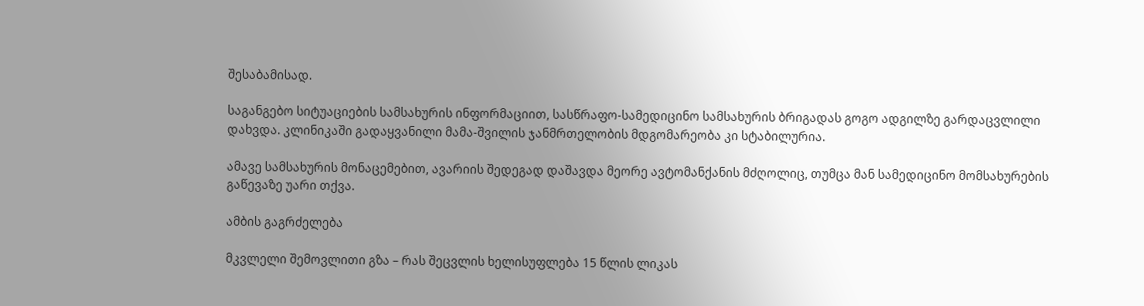შესაბამისად.

საგანგებო სიტუაციების სამსახურის ინფორმაციით, სასწრაფო-სამედიცინო სამსახურის ბრიგადას გოგო ადგილზე გარდაცვლილი დახვდა. კლინიკაში გადაყვანილი მამა-შვილის ჯანმრთელობის მდგომარეობა კი სტაბილურია.

ამავე სამსახურის მონაცემებით, ავარიის შედეგად დაშავდა მეორე ავტომანქანის მძღოლიც, თუმცა მან სამედიცინო მომსახურების გაწევაზე უარი თქვა.

ამბის გაგრძელება

მკვლელი შემოვლითი გზა – რას შეცვლის ხელისუფლება 15 წლის ლიკას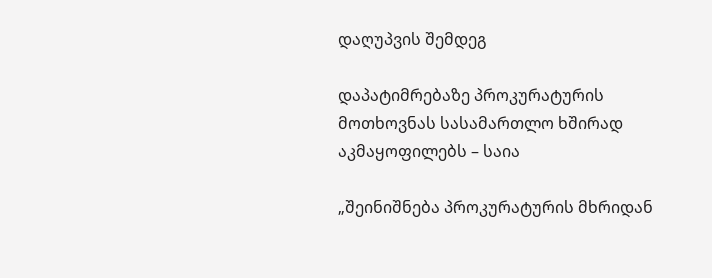დაღუპვის შემდეგ

დაპატიმრებაზე პროკურატურის მოთხოვნას სასამართლო ხშირად აკმაყოფილებს – საია

„შეინიშნება პროკურატურის მხრიდან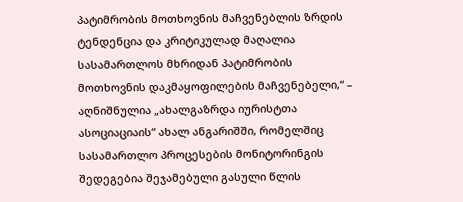პატიმრობის მოთხოვნის მაჩვენებლის ზრდის ტენდენცია და კრიტიკულად მაღალია სასამართლოს მხრიდან პატიმრობის მოთხოვნის დაკმაყოფილების მაჩვენებელი,“ – აღნიშნულია „ახალგაზრდა იურისტთა ასოციაციაის“ ახალ ანგარიშში, რომელშიც სასამართლო პროცესების მონიტორინგის შედეგებია შეჯამებული გასული წლის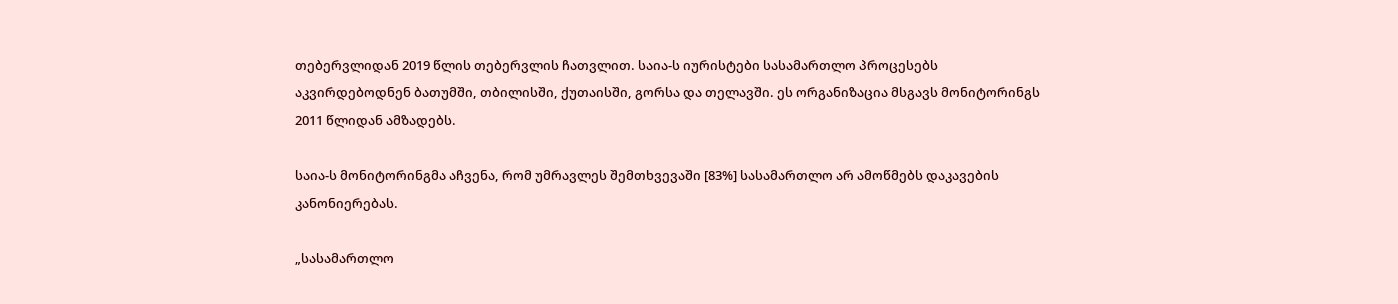თებერვლიდან 2019 წლის თებერვლის ჩათვლით. საია-ს იურისტები სასამართლო პროცესებს აკვირდებოდნენ ბათუმში, თბილისში, ქუთაისში, გორსა და თელავში. ეს ორგანიზაცია მსგავს მონიტორინგს 2011 წლიდან ამზადებს.

საია-ს მონიტორინგმა აჩვენა, რომ უმრავლეს შემთხვევაში [83%] სასამართლო არ ამოწმებს დაკავების კანონიერებას.

„სასამართლო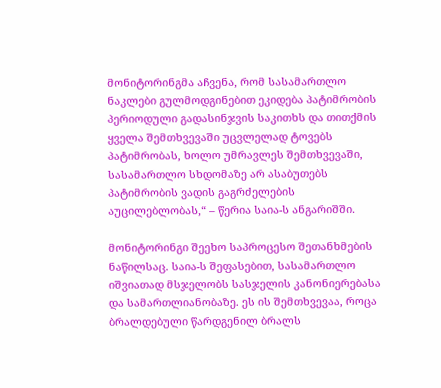მონიტორინგმა აჩვენა, რომ სასამართლო ნაკლები გულმოდგინებით ეკიდება პატიმრობის პერიოდული გადასინჯვის საკითხს და თითქმის ყველა შემთხვევაში უცვლელად ტოვებს პატიმრობას, ხოლო უმრავლეს შემთხვევაში, სასამართლო სხდომაზე არ ასაბუთებს პატიმრობის ვადის გაგრძელების აუცილებლობას,“ – წერია საია-ს ანგარიშში.

მონიტორინგი შეეხო საპროცესო შეთანხმების ნაწილსაც. საია-ს შეფასებით, სასამართლო იშვიათად მსჯელობს სასჯელის კანონიერებასა და სამართლიანობაზე. ეს ის შემთხვევაა, როცა ბრალდებული წარდგენილ ბრალს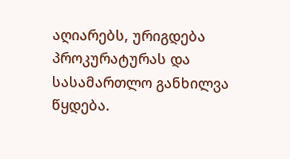აღიარებს, ურიგდება პროკურატურას და სასამართლო განხილვა წყდება.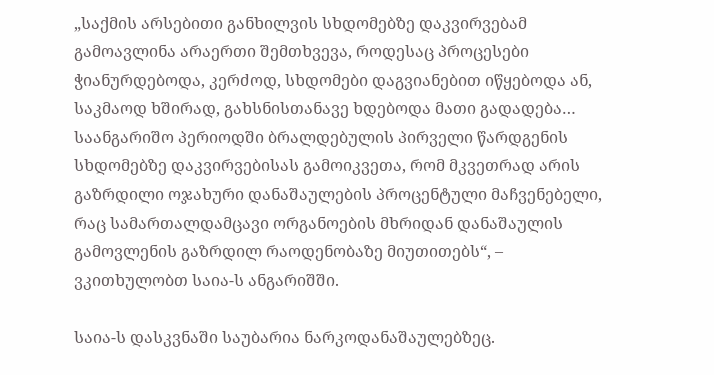„საქმის არსებითი განხილვის სხდომებზე დაკვირვებამ გამოავლინა არაერთი შემთხვევა, როდესაც პროცესები ჭიანურდებოდა, კერძოდ, სხდომები დაგვიანებით იწყებოდა ან, საკმაოდ ხშირად, გახსნისთანავე ხდებოდა მათი გადადება… საანგარიშო პერიოდში ბრალდებულის პირველი წარდგენის სხდომებზე დაკვირვებისას გამოიკვეთა, რომ მკვეთრად არის გაზრდილი ოჯახური დანაშაულების პროცენტული მაჩვენებელი, რაც სამართალდამცავი ორგანოების მხრიდან დანაშაულის გამოვლენის გაზრდილ რაოდენობაზე მიუთითებს“, – ვკითხულობთ საია-ს ანგარიშში.

საია-ს დასკვნაში საუბარია ნარკოდანაშაულებზეც.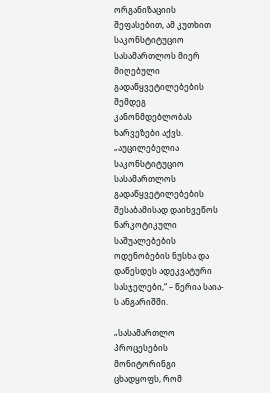ორგანიზაციის შეფასებით, ამ კუთხით საკონსტიტუციო სასამართლოს მიერ მიღებული გადაწყვეტილებების შემდეგ კანონმდებლობას ხარვეზები აქვს. „აუცილებელია საკონსტიტუციო სასამართლოს გადაწყვეტილებების შესაბამისად დაიხვეწოს ნარკოტიკული საშუალებების ოდენობების ნუსხა და დაწესდეს ადეკვატური სასჯელები,“ – წერია საია-ს ანგარიშში.

„სასამართლო პროცესების მონიტორინგი ცხადყოფს, რომ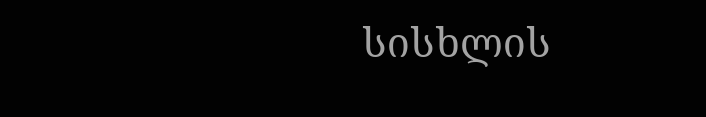სისხლის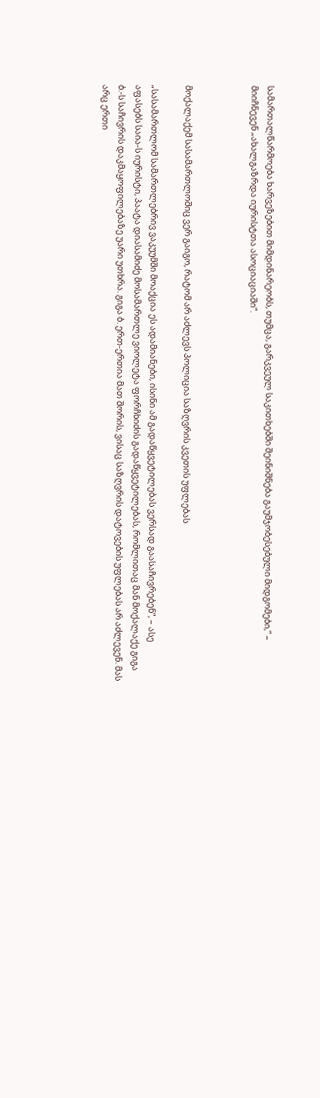სამართალწარმოება ხარვეზებით მიმდინარეობს, თუმცა, გარკვეულ საკითხებში შეინიშნება გაუმჯობესებული მიდგომები,“ – მიიჩნევენ „ახალგაზრდა იურისტთა ასოციაციაში“.



მოქალაქემ სასამართლოშიც ვერ გაიგო, რატომ არ აძლევს პოლიცია საზღვრის კვეთის უფლებას

„სასამართლომ სამართლებრივ ვაკუუმში მოაქცია ეს ადამიანები, ისინი ამ გადაწყვეტილებას ვერსად გაასაჩივრებენ“, – ასე აფასებს საია-ს იურისტი, პაატა დიასამიძე მოსამართლე ვიოლეტა ფორჩხიძის გადაწყვეტილებას, რომლითაც მან მოქალაქე გიგა ბ.-ს საჩივრის დაკმაყოფილებაზე უარი უთხრა. გიგა ბ. ერთ-ერთია მათ შორის, ვისაც საზღვრის დატოვების უფლებას არ აძლევენ. მას არც ერთი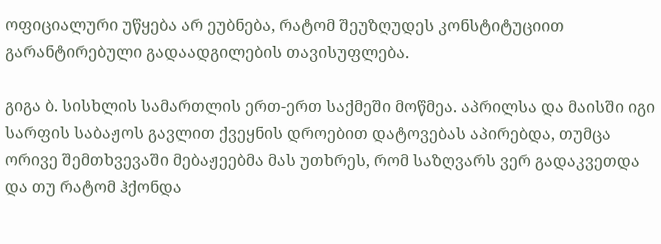ოფიციალური უწყება არ ეუბნება, რატომ შეუზღუდეს კონსტიტუციით გარანტირებული გადაადგილების თავისუფლება.

გიგა ბ. სისხლის სამართლის ერთ-ერთ საქმეში მოწმეა. აპრილსა და მაისში იგი სარფის საბაჟოს გავლით ქვეყნის დროებით დატოვებას აპირებდა, თუმცა ორივე შემთხვევაში მებაჟეებმა მას უთხრეს, რომ საზღვარს ვერ გადაკვეთდა და თუ რატომ ჰქონდა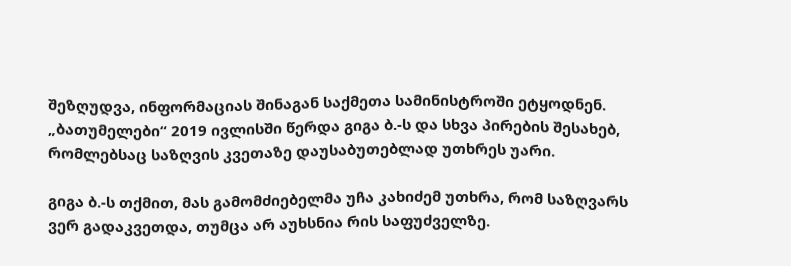შეზღუდვა, ინფორმაციას შინაგან საქმეთა სამინისტროში ეტყოდნენ. „ბათუმელები“ 2019 ივლისში წერდა გიგა ბ.-ს და სხვა პირების შესახებ, რომლებსაც საზღვის კვეთაზე დაუსაბუთებლად უთხრეს უარი.

გიგა ბ.-ს თქმით, მას გამომძიებელმა უჩა კახიძემ უთხრა, რომ საზღვარს ვერ გადაკვეთდა, თუმცა არ აუხსნია რის საფუძველზე.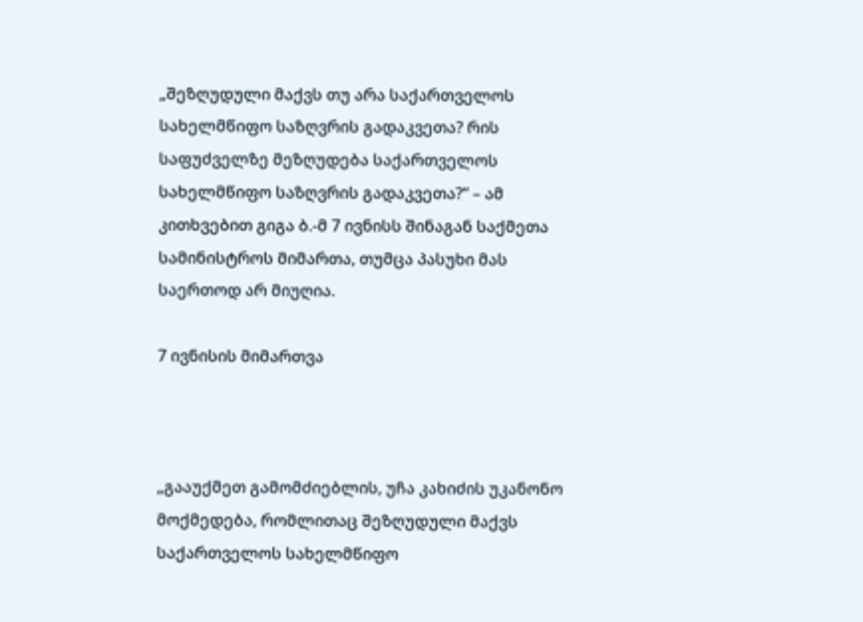„შეზღუდული მაქვს თუ არა საქართველოს სახელმწიფო საზღვრის გადაკვეთა? რის საფუძველზე მეზღუდება საქართველოს სახელმწიფო საზღვრის გადაკვეთა?“ – ამ კითხვებით გიგა ბ.-მ 7 ივნისს შინაგან საქმეთა სამინისტროს მიმართა, თუმცა პასუხი მას საერთოდ არ მიუღია.

7 ივნისის მიმართვა



„გააუქმეთ გამომძიებლის, უჩა კახიძის უკანონო მოქმედება, რომლითაც შეზღუდული მაქვს საქართველოს სახელმწიფო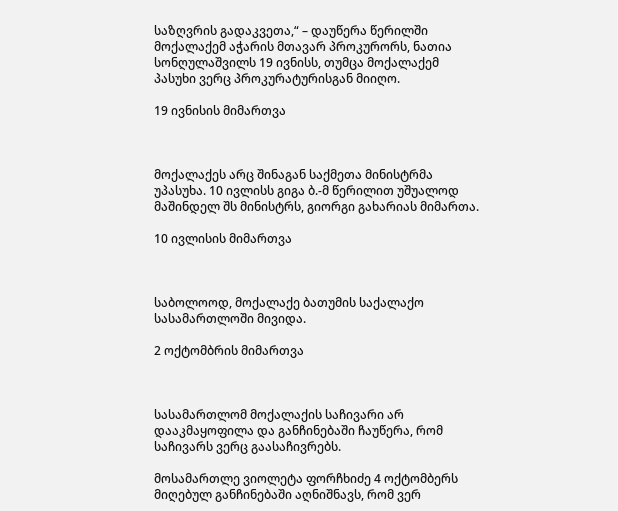საზღვრის გადაკვეთა,“ – დაუწერა წერილში მოქალაქემ აჭარის მთავარ პროკურორს, ნათია სონღულაშვილს 19 ივნისს, თუმცა მოქალაქემ პასუხი ვერც პროკურატურისგან მიიღო.

19 ივნისის მიმართვა



მოქალაქეს არც შინაგან საქმეთა მინისტრმა უპასუხა. 10 ივლისს გიგა ბ.-მ წერილით უშუალოდ მაშინდელ შს მინისტრს, გიორგი გახარიას მიმართა.

10 ივლისის მიმართვა



საბოლოოდ, მოქალაქე ბათუმის საქალაქო სასამართლოში მივიდა.

2 ოქტომბრის მიმართვა



სასამართლომ მოქალაქის საჩივარი არ დააკმაყოფილა და განჩინებაში ჩაუწერა, რომ საჩივარს ვერც გაასაჩივრებს.

მოსამართლე ვიოლეტა ფორჩხიძე 4 ოქტომბერს მიღებულ განჩინებაში აღნიშნავს, რომ ვერ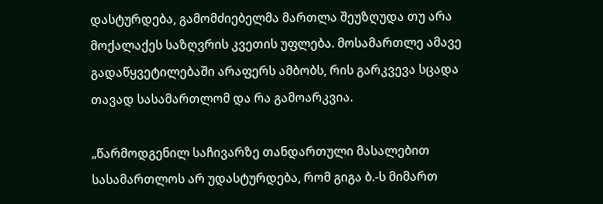დასტურდება, გამომძიებელმა მართლა შეუზღუდა თუ არა მოქალაქეს საზღვრის კვეთის უფლება. მოსამართლე ამავე გადაწყვეტილებაში არაფერს ამბობს, რის გარკვევა სცადა თავად სასამართლომ და რა გამოარკვია.

„წარმოდგენილ საჩივარზე თანდართული მასალებით სასამართლოს არ უდასტურდება, რომ გიგა ბ.-ს მიმართ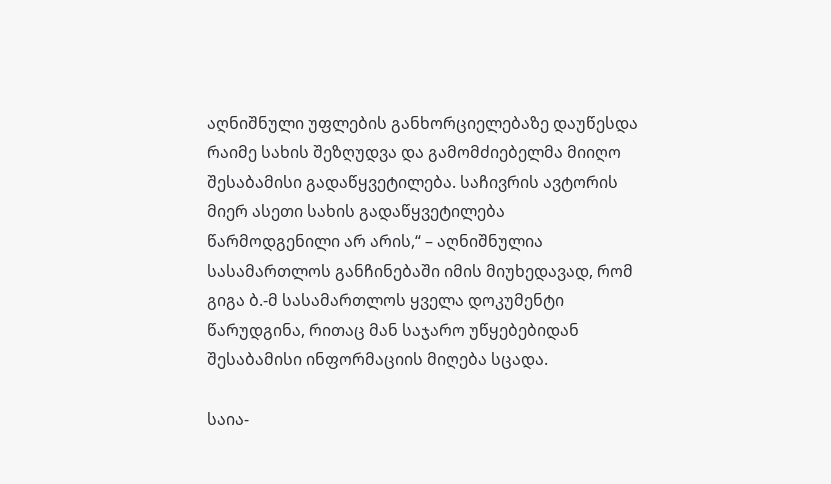აღნიშნული უფლების განხორციელებაზე დაუწესდა რაიმე სახის შეზღუდვა და გამომძიებელმა მიიღო შესაბამისი გადაწყვეტილება. საჩივრის ავტორის მიერ ასეთი სახის გადაწყვეტილება წარმოდგენილი არ არის,“ – აღნიშნულია სასამართლოს განჩინებაში იმის მიუხედავად, რომ გიგა ბ.-მ სასამართლოს ყველა დოკუმენტი წარუდგინა, რითაც მან საჯარო უწყებებიდან შესაბამისი ინფორმაციის მიღება სცადა.

საია-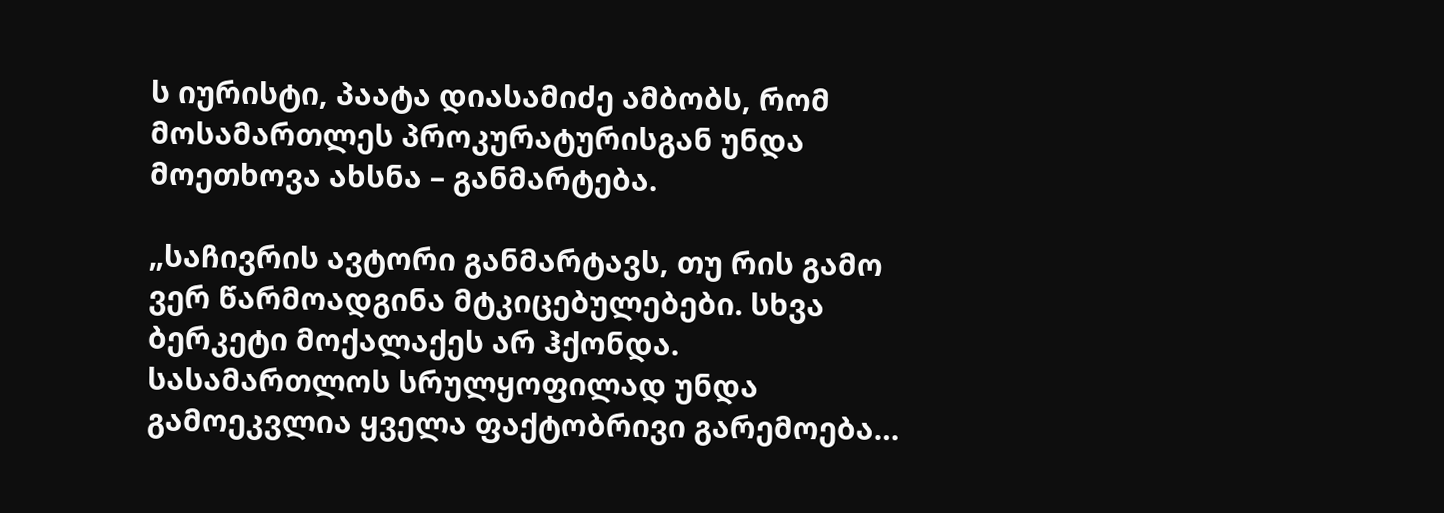ს იურისტი, პაატა დიასამიძე ამბობს, რომ მოსამართლეს პროკურატურისგან უნდა მოეთხოვა ახსნა – განმარტება.

„საჩივრის ავტორი განმარტავს, თუ რის გამო ვერ წარმოადგინა მტკიცებულებები. სხვა ბერკეტი მოქალაქეს არ ჰქონდა. სასამართლოს სრულყოფილად უნდა გამოეკვლია ყველა ფაქტობრივი გარემოება…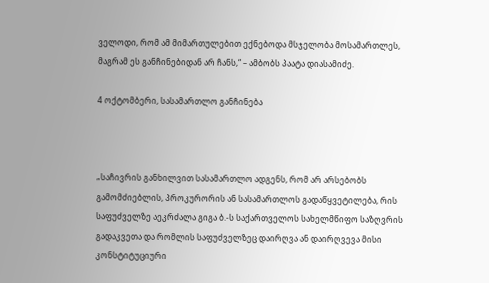ველოდი, რომ ამ მიმართულებით ექნებოდა მსჯელობა მოსამართლეს, მაგრამ ეს განჩინებიდან არ ჩანს,“ – ამბობს პაატა დიასამიძე.

4 ოქტომბერი, სასამართლო განჩინება



„საჩივრის განხილვით სასამართლო ადგენს, რომ არ არსებობს გამომძიებლის, პროკურორის ან სასამართლოს გადაწყვეტილება, რის საფუძველზე აეკრძალა გიგა ბ.-ს საქართველოს სახელმწიფო საზღვრის გადაკვეთა და რომლის საფუძველზეც დაირღვა ან დაირღვევა მისი კონსტიტუციური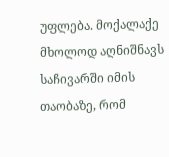უფლება. მოქალაქე მხოლოდ აღნიშნავს საჩივარში იმის თაობაზე, რომ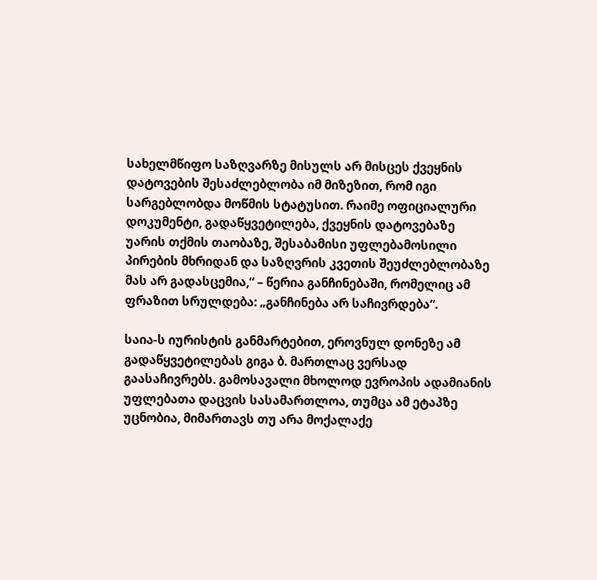სახელმწიფო საზღვარზე მისულს არ მისცეს ქვეყნის დატოვების შესაძლებლობა იმ მიზეზით, რომ იგი სარგებლობდა მოწმის სტატუსით. რაიმე ოფიციალური დოკუმენტი, გადაწყვეტილება, ქვეყნის დატოვებაზე უარის თქმის თაობაზე, შესაბამისი უფლებამოსილი პირების მხრიდან და საზღვრის კვეთის შეუძლებლობაზე მას არ გადასცემია,“ – წერია განჩინებაში, რომელიც ამ ფრაზით სრულდება: „განჩინება არ საჩივრდება“.

საია-ს იურისტის განმარტებით, ეროვნულ დონეზე ამ გადაწყვეტილებას გიგა ბ. მართლაც ვერსად გაასაჩივრებს. გამოსავალი მხოლოდ ევროპის ადამიანის უფლებათა დაცვის სასამართლოა, თუმცა ამ ეტაპზე უცნობია, მიმართავს თუ არა მოქალაქე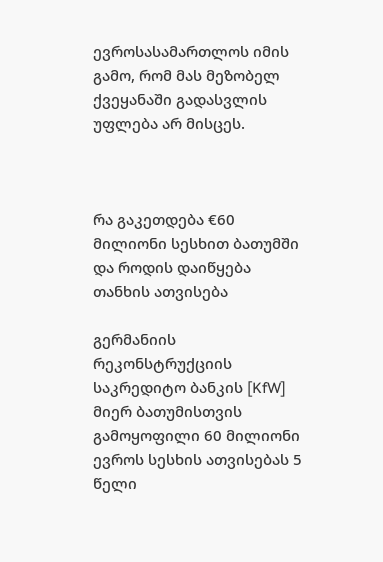ევროსასამართლოს იმის გამო, რომ მას მეზობელ ქვეყანაში გადასვლის უფლება არ მისცეს.



რა გაკეთდება €60 მილიონი სესხით ბათუმში და როდის დაიწყება თანხის ათვისება

გერმანიის რეკონსტრუქციის საკრედიტო ბანკის [KfW]  მიერ ბათუმისთვის გამოყოფილი 60 მილიონი ევროს სესხის ათვისებას 5 წელი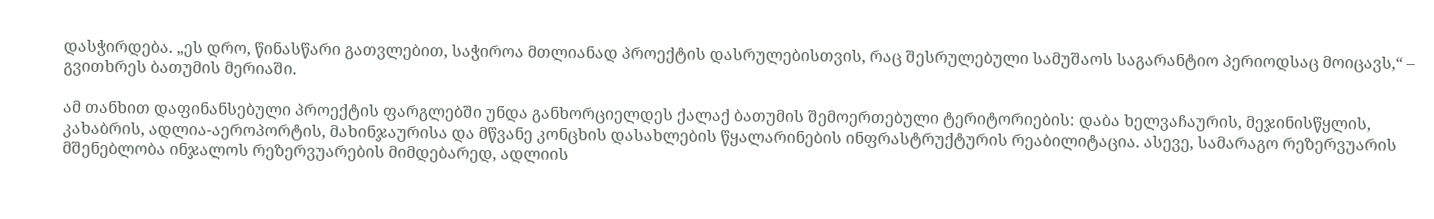დასჭირდება. „ეს დრო, წინასწარი გათვლებით, საჭიროა მთლიანად პროექტის დასრულებისთვის, რაც შესრულებული სამუშაოს საგარანტიო პერიოდსაც მოიცავს,“ – გვითხრეს ბათუმის მერიაში.

ამ თანხით დაფინანსებული პროექტის ფარგლებში უნდა განხორციელდეს ქალაქ ბათუმის შემოერთებული ტერიტორიების: დაბა ხელვაჩაურის, მეჯინისწყლის, კახაბრის, ადლია-აეროპორტის, მახინჯაურისა და მწვანე კონცხის დასახლების წყალარინების ინფრასტრუქტურის რეაბილიტაცია. ასევე, სამარაგო რეზერვუარის მშენებლობა ინჯალოს რეზერვუარების მიმდებარედ, ადლიის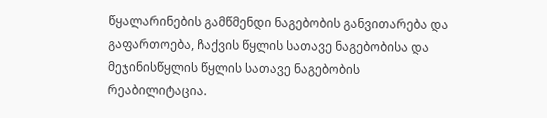წყალარინების გამწმენდი ნაგებობის განვითარება და გაფართოება, ჩაქვის წყლის სათავე ნაგებობისა და მეჯინისწყლის წყლის სათავე ნაგებობის რეაბილიტაცია.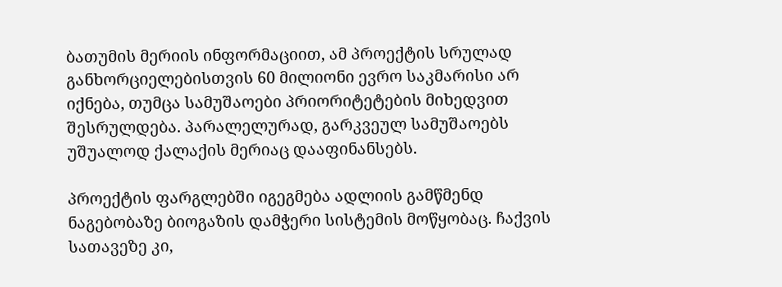ბათუმის მერიის ინფორმაციით, ამ პროექტის სრულად განხორციელებისთვის 60 მილიონი ევრო საკმარისი არ იქნება, თუმცა სამუშაოები პრიორიტეტების მიხედვით შესრულდება. პარალელურად, გარკვეულ სამუშაოებს უშუალოდ ქალაქის მერიაც დააფინანსებს.

პროექტის ფარგლებში იგეგმება ადლიის გამწმენდ ნაგებობაზე ბიოგაზის დამჭერი სისტემის მოწყობაც. ჩაქვის სათავეზე კი,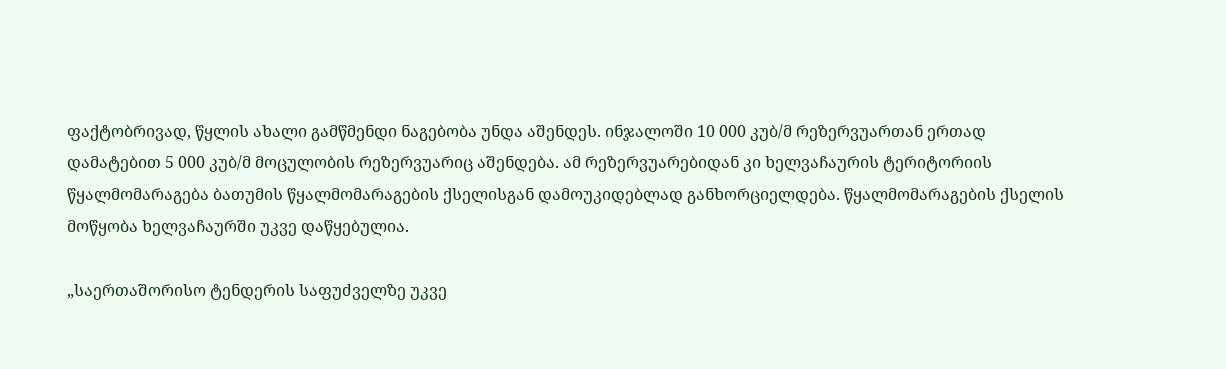ფაქტობრივად, წყლის ახალი გამწმენდი ნაგებობა უნდა აშენდეს. ინჯალოში 10 000 კუბ/მ რეზერვუართან ერთად დამატებით 5 000 კუბ/მ მოცულობის რეზერვუარიც აშენდება. ამ რეზერვუარებიდან კი ხელვაჩაურის ტერიტორიის წყალმომარაგება ბათუმის წყალმომარაგების ქსელისგან დამოუკიდებლად განხორციელდება. წყალმომარაგების ქსელის მოწყობა ხელვაჩაურში უკვე დაწყებულია.

„საერთაშორისო ტენდერის საფუძველზე უკვე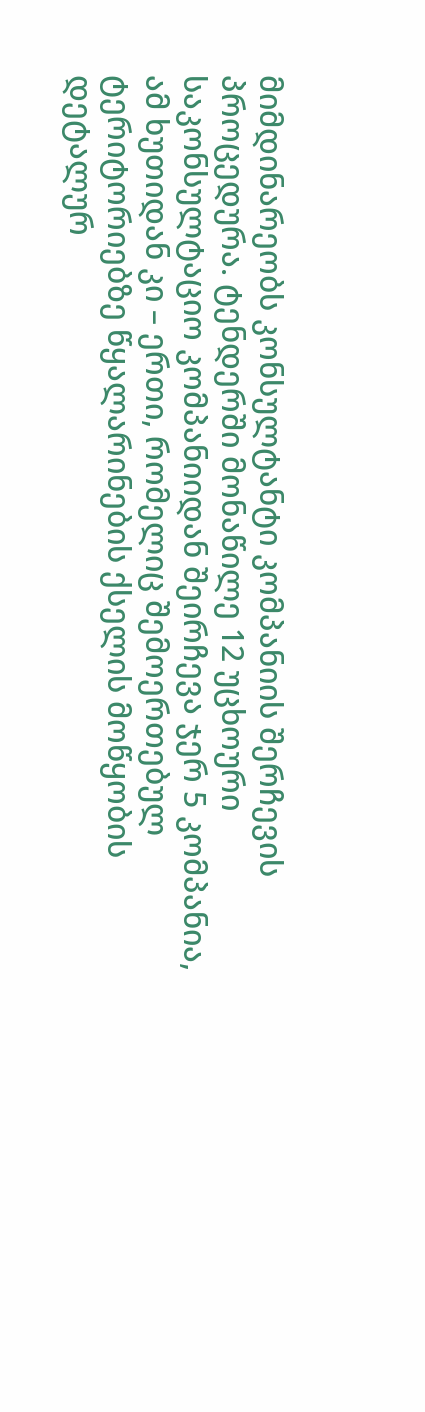მიმდინარეობს კონსულტანტი კომპანიის შერჩევის პროცედურა. ტენდერში მონაწილე 12 უცხოური საკონსულტაციო კომპანიიდან შეირჩევა ჯერ 5 კომპანია, ამ ხუთიდან კი – ერთი, რომელიც შემოერთებულ ტერიტორიებზე წყალარინების ქსელის მოწყობის დეტალურ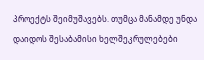პროექტს შეიმუშავებს. თუმცა მანამდე უნდა დაიდოს შესაბამისი ხელშეკრულებები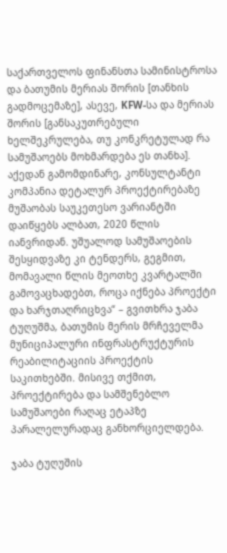საქართველოს ფინანსთა სამინისტროსა და ბათუმის მერიას შორის [თანხის გადმოცემაზე], ასევე, KFW-სა და მერიას შორის [განსაკუთრებული ხელშეკრულება, თუ კონკრეტულად რა სამუშაოებს მოხმარდება ეს თანხა]. აქედან გამომდინარე, კონსულტანტი კომპანია დეტალურ პროექტირებაზე მუშაობას საუკეთესო ვარიანტში დაიწყებს ალბათ, 2020 წლის იანვრიდან. უშუალოდ სამუშაოების შესყიდვაზე კი ტენდერს, გეგმით, მომავალი წლის მეოთხე კვარტალში გამოვაცხადებთ, როცა იქნება პროექტი და ხარჯთაღრიცხვა“ – გვითხრა ჯაბა ტუღუშმა, ბათუმის მერის მრჩეველმა მუნიციპალური ინფრასტრუქტურის რეაბილიტაციის პროექტის საკითხებში. მისივე თქმით, პროექტირება და სამშენებლო სამუშაოები რაღაც ეტაპზე პარალელურადაც განხორციელდება.

ჯაბა ტუღუშის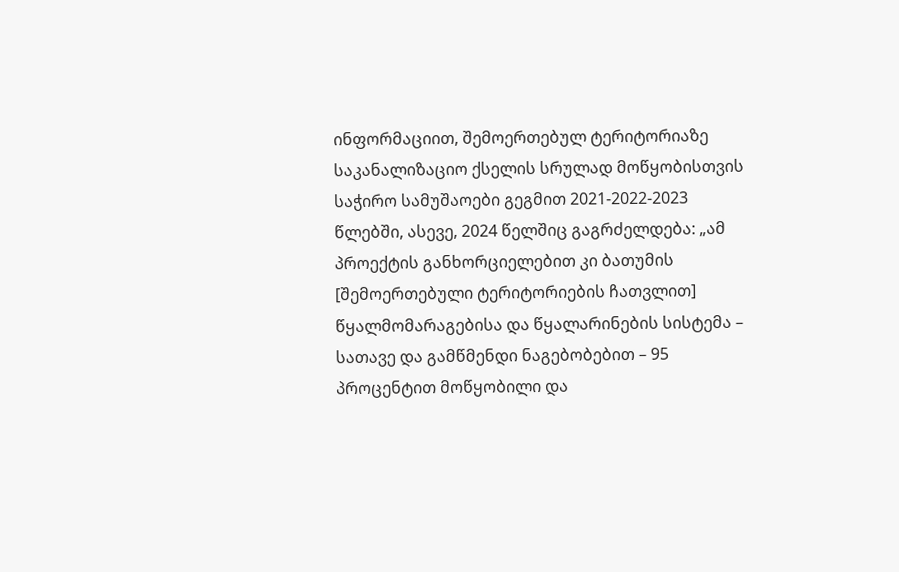ინფორმაციით, შემოერთებულ ტერიტორიაზე საკანალიზაციო ქსელის სრულად მოწყობისთვის საჭირო სამუშაოები გეგმით 2021-2022-2023 წლებში, ასევე, 2024 წელშიც გაგრძელდება: „ამ პროექტის განხორციელებით კი ბათუმის [შემოერთებული ტერიტორიების ჩათვლით] წყალმომარაგებისა და წყალარინების სისტემა – სათავე და გამწმენდი ნაგებობებით – 95 პროცენტით მოწყობილი და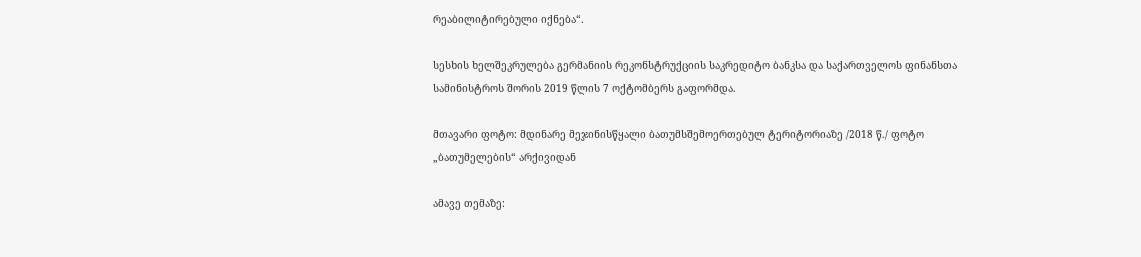რეაბილიტირებული იქნება“.

სესხის ხელშეკრულება გერმანიის რეკონსტრუქციის საკრედიტო ბანკსა და საქართველოს ფინანსთა სამინისტროს შორის 2019 წლის 7 ოქტომბერს გაფორმდა.

მთავარი ფოტო: მდინარე მეჯინისწყალი ბათუმსშემოერთებულ ტერიტორიაზე /2018 წ./ ფოტო „ბათუმელების“ არქივიდან

ამავე თემაზე: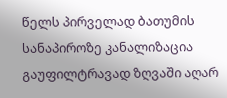წელს პირველად ბათუმის სანაპიროზე კანალიზაცია გაუფილტრავად ზღვაში აღარ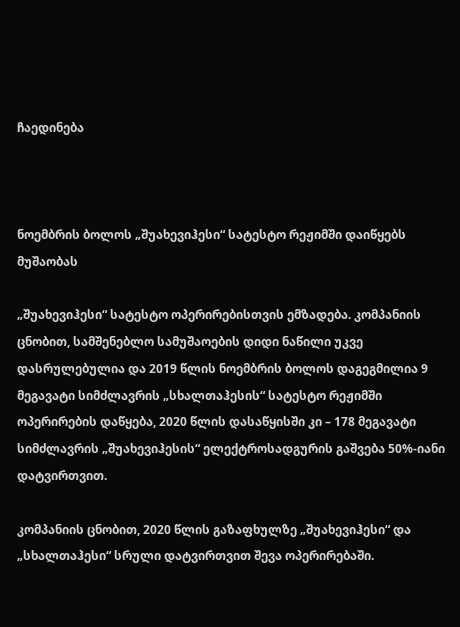ჩაედინება



ნოემბრის ბოლოს „შუახევიჰესი“ სატესტო რეჟიმში დაიწყებს მუშაობას

„შუახევიჰესი“ სატესტო ოპერირებისთვის ემზადება. კომპანიის ცნობით, სამშენებლო სამუშაოების დიდი ნაწილი უკვე დასრულებულია და 2019 წლის ნოემბრის ბოლოს დაგეგმილია 9 მეგავატი სიმძლავრის „სხალთაჰესის“ სატესტო რეჟიმში ოპერირების დაწყება, 2020 წლის დასაწყისში კი – 178 მეგავატი სიმძლავრის „შუახევიჰესის“ ელექტროსადგურის გაშვება 50%-იანი დატვირთვით.

კომპანიის ცნობით, 2020 წლის გაზაფხულზე „შუახევიჰესი“ და „სხალთაჰესი“ სრული დატვირთვით შევა ოპერირებაში.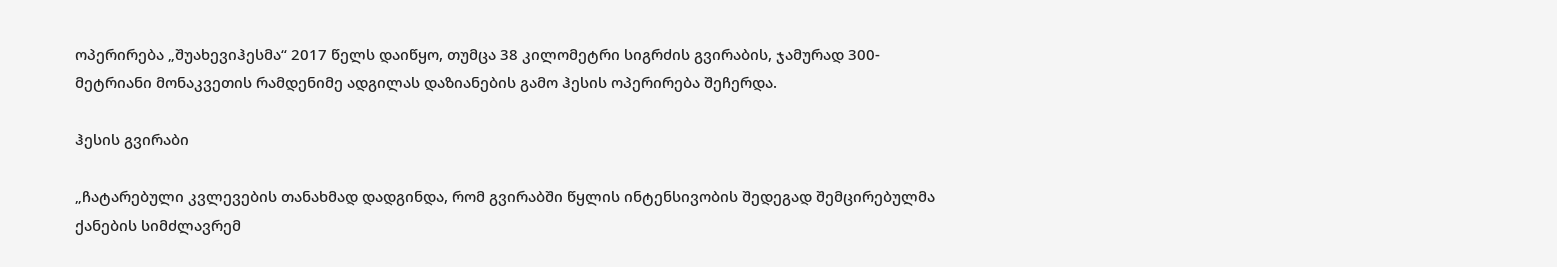ოპერირება „შუახევიჰესმა“ 2017 წელს დაიწყო, თუმცა 38 კილომეტრი სიგრძის გვირაბის, ჯამურად 300-მეტრიანი მონაკვეთის რამდენიმე ადგილას დაზიანების გამო ჰესის ოპერირება შეჩერდა.

ჰესის გვირაბი

„ჩატარებული კვლევების თანახმად დადგინდა, რომ გვირაბში წყლის ინტენსივობის შედეგად შემცირებულმა ქანების სიმძლავრემ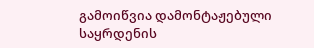გამოიწვია დამონტაჟებული საყრდენის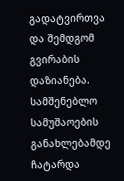გადატვირთვა და შემდგომ გვირაბის დაზიანება. სამშენებლო სამუშაოების განახლებამდე ჩატარდა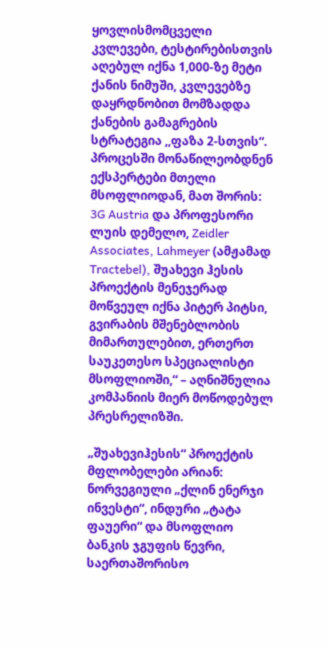ყოვლისმომცველი კვლევები, ტესტირებისთვის აღებულ იქნა 1,000-ზე მეტი ქანის ნიმუში, კვლევებზე დაყრდნობით მომზადდა ქანების გამაგრების სტრატეგია ,,ფაზა 2-სთვის“. პროცესში მონაწილეობდნენ ექსპერტები მთელი მსოფლიოდან, მათ შორის: 3G Austria და პროფესორი ლუის დემელო, Zeidler Associates, Lahmeyer (ამჟამად Tractebel), შუახევი ჰესის პროექტის მენეჯერად მოწვეულ იქნა პიტერ პიტსი, გვირაბის მშენებლობის მიმართულებით, ერთერთ საუკეთესო სპეციალისტი მსოფლიოში,“ – აღნიშნულია კომპანიის მიერ მოწოდებულ პრესრელიზში.

„შუახევიჰესის“ პროექტის მფლობელები არიან: ნორვეგიული „ქლინ ენერჯი ინვესტი“, ინდური „ტატა ფაუერი“ და მსოფლიო ბანკის ჯგუფის წევრი, საერთაშორისო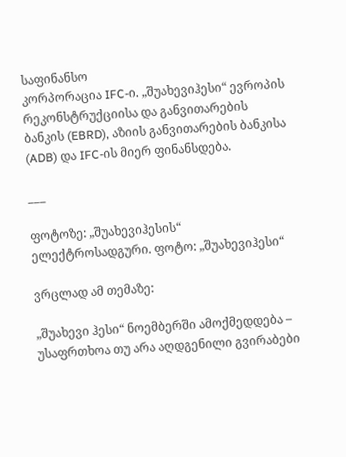საფინანსო
კორპორაცია IFC-ი. „შუახევიჰესი“ ევროპის რეკონსტრუქციისა და განვითარების ბანკის (EBRD), აზიის განვითარების ბანკისა (ADB) და IFC-ის მიერ ფინანსდება.

___

ფოტოზე: „შუახევიჰესის“ ელექტროსადგური. ფოტო: „შუახევიჰესი“

ვრცლად ამ თემაზე:

„შუახევი ჰესი“ ნოემბერში ამოქმედდება – უსაფრთხოა თუ არა აღდგენილი გვირაბები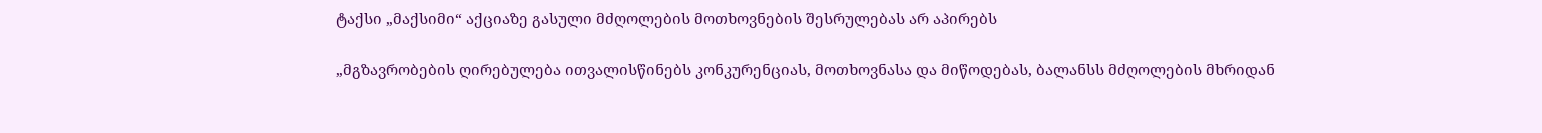ტაქსი „მაქსიმი“ აქციაზე გასული მძღოლების მოთხოვნების შესრულებას არ აპირებს

„მგზავრობების ღირებულება ითვალისწინებს კონკურენციას, მოთხოვნასა და მიწოდებას, ბალანსს მძღოლების მხრიდან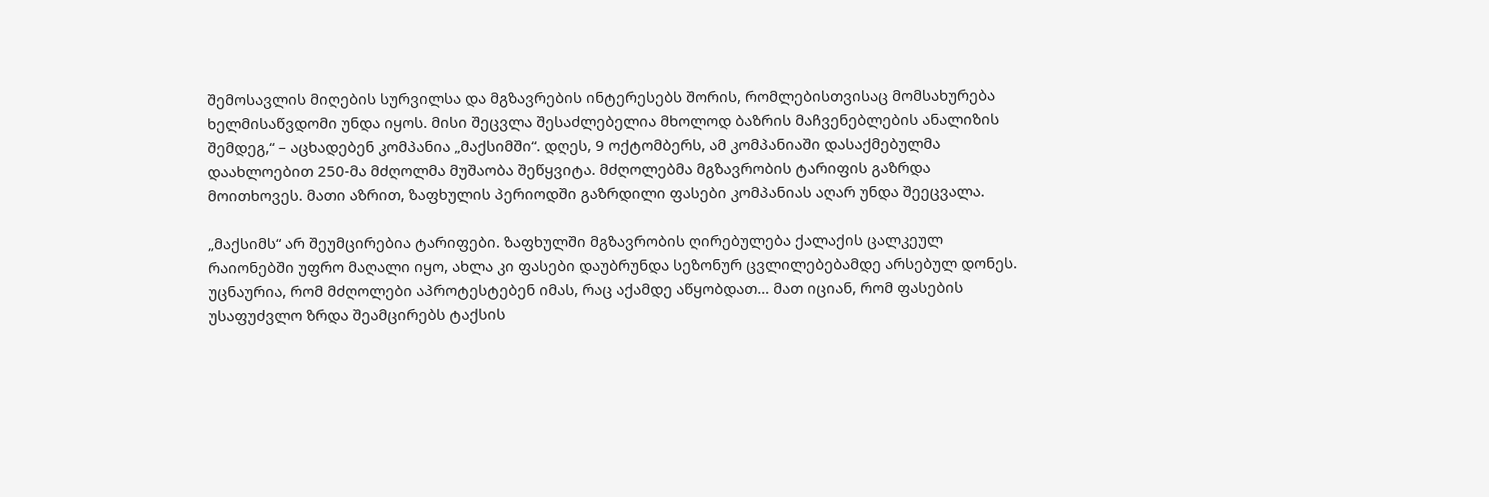შემოსავლის მიღების სურვილსა და მგზავრების ინტერესებს შორის, რომლებისთვისაც მომსახურება ხელმისაწვდომი უნდა იყოს. მისი შეცვლა შესაძლებელია მხოლოდ ბაზრის მაჩვენებლების ანალიზის შემდეგ,“ – აცხადებენ კომპანია „მაქსიმში“. დღეს, 9 ოქტომბერს, ამ კომპანიაში დასაქმებულმა დაახლოებით 250-მა მძღოლმა მუშაობა შეწყვიტა. მძღოლებმა მგზავრობის ტარიფის გაზრდა მოითხოვეს. მათი აზრით, ზაფხულის პერიოდში გაზრდილი ფასები კომპანიას აღარ უნდა შეეცვალა.

„მაქსიმს“ არ შეუმცირებია ტარიფები. ზაფხულში მგზავრობის ღირებულება ქალაქის ცალკეულ რაიონებში უფრო მაღალი იყო, ახლა კი ფასები დაუბრუნდა სეზონურ ცვლილებებამდე არსებულ დონეს. უცნაურია, რომ მძღოლები აპროტესტებენ იმას, რაც აქამდე აწყობდათ… მათ იციან, რომ ფასების უსაფუძვლო ზრდა შეამცირებს ტაქსის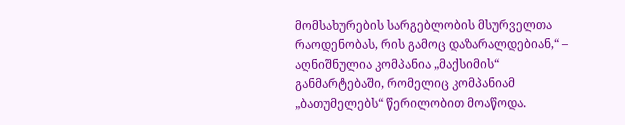მომსახურების სარგებლობის მსურველთა რაოდენობას, რის გამოც დაზარალდებიან,“ – აღნიშნულია კომპანია „მაქსიმის“ განმარტებაში, რომელიც კომპანიამ „ბათუმელებს“ წერილობით მოაწოდა.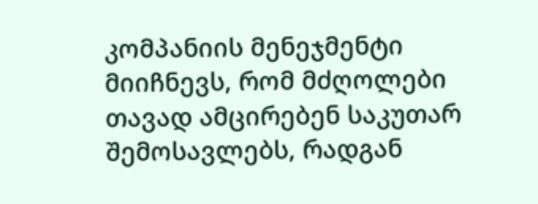კომპანიის მენეჯმენტი მიიჩნევს, რომ მძღოლები თავად ამცირებენ საკუთარ შემოსავლებს, რადგან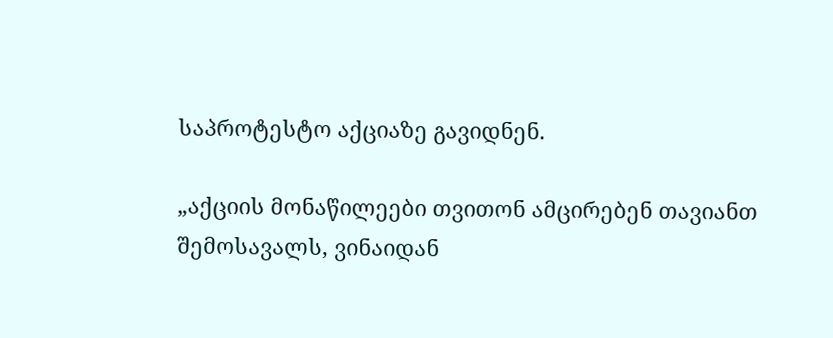საპროტესტო აქციაზე გავიდნენ.

„აქციის მონაწილეები თვითონ ამცირებენ თავიანთ შემოსავალს, ვინაიდან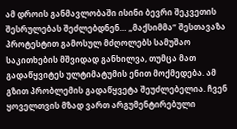ამ დროის განმავლობაში ისინი ბევრი შეკვეთის შესრულებას შეძლებდნენ… „მაქსიმმა“ შესთავაზა პროტესტით გამოსულ მძღოლებს სამუშაო საკითხების მშვიდად განხილვა, თუმცა მათ გადაწყვიტეს ულტიმატუმის ენით მოქმედება. ამ გზით პრობლემის გადაწყვეტა შეუძლებელია. ჩვენ ყოველთვის მზად ვართ არგუმენტირებული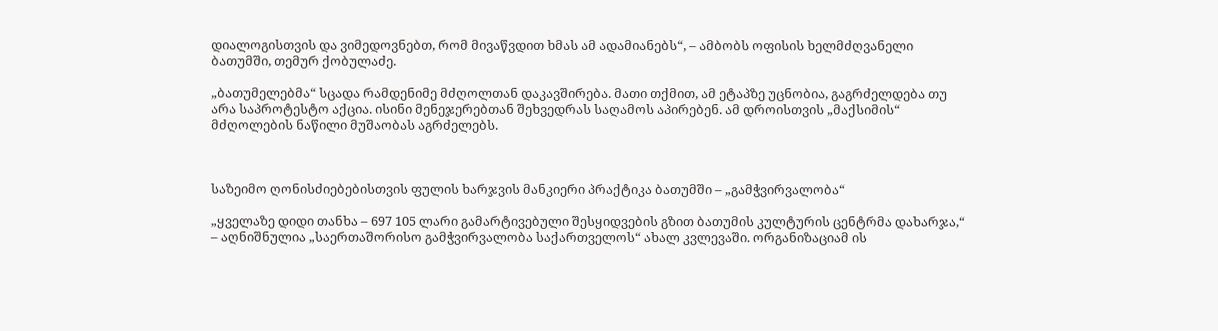დიალოგისთვის და ვიმედოვნებთ, რომ მივაწვდით ხმას ამ ადამიანებს“, – ამბობს ოფისის ხელმძღვანელი ბათუმში, თემურ ქობულაძე.

„ბათუმელებმა“ სცადა რამდენიმე მძღოლთან დაკავშირება. მათი თქმით, ამ ეტაპზე უცნობია, გაგრძელდება თუ არა საპროტესტო აქცია. ისინი მენეჯერებთან შეხვედრას საღამოს აპირებენ. ამ დროისთვის „მაქსიმის“ მძღოლების ნაწილი მუშაობას აგრძელებს.



საზეიმო ღონისძიებებისთვის ფულის ხარჯვის მანკიერი პრაქტიკა ბათუმში – „გამჭვირვალობა“

„ყველაზე დიდი თანხა – 697 105 ლარი გამარტივებული შესყიდვების გზით ბათუმის კულტურის ცენტრმა დახარჯა,“ – აღნიშნულია „საერთაშორისო გამჭვირვალობა საქართველოს“ ახალ კვლევაში. ორგანიზაციამ ის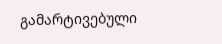გამარტივებული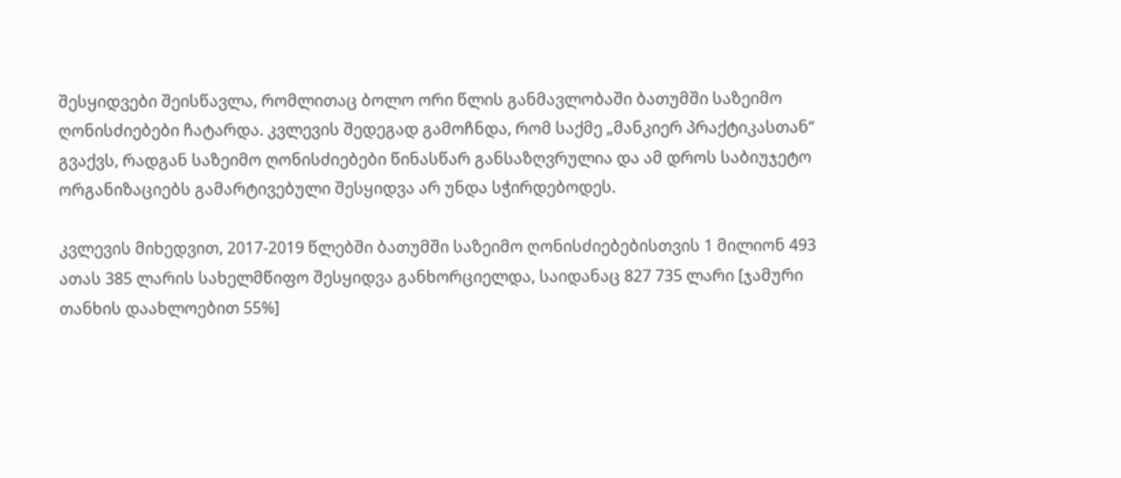შესყიდვები შეისწავლა, რომლითაც ბოლო ორი წლის განმავლობაში ბათუმში საზეიმო ღონისძიებები ჩატარდა. კვლევის შედეგად გამოჩნდა, რომ საქმე „მანკიერ პრაქტიკასთან“ გვაქვს, რადგან საზეიმო ღონისძიებები წინასწარ განსაზღვრულია და ამ დროს საბიუჯეტო ორგანიზაციებს გამარტივებული შესყიდვა არ უნდა სჭირდებოდეს.

კვლევის მიხედვით, 2017-2019 წლებში ბათუმში საზეიმო ღონისძიებებისთვის 1 მილიონ 493 ათას 385 ლარის სახელმწიფო შესყიდვა განხორციელდა, საიდანაც 827 735 ლარი [ჯამური თანხის დაახლოებით 55%]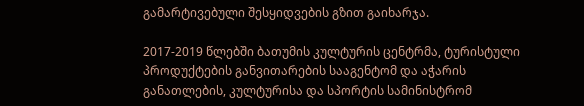გამარტივებული შესყიდვების გზით გაიხარჯა.

2017-2019 წლებში ბათუმის კულტურის ცენტრმა, ტურისტული პროდუქტების განვითარების სააგენტომ და აჭარის განათლების, კულტურისა და სპორტის სამინისტრომ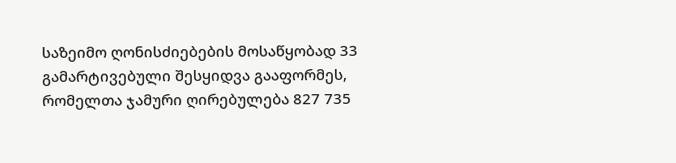საზეიმო ღონისძიებების მოსაწყობად 33 გამარტივებული შესყიდვა გააფორმეს, რომელთა ჯამური ღირებულება 827 735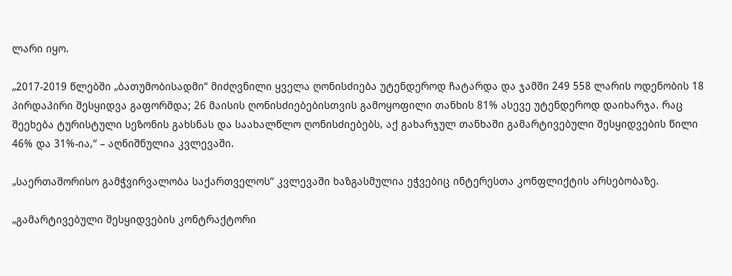ლარი იყო.

„2017-2019 წლებში „ბათუმობისადმი“ მიძღვნილი ყველა ღონისძიება უტენდეროდ ჩატარდა და ჯამში 249 558 ლარის ოდენობის 18 პირდაპირი შესყიდვა გაფორმდა; 26 მაისის ღონისძიებებისთვის გამოყოფილი თანხის 81% ასევე უტენდეროდ დაიხარჯა. რაც შეეხება ტურისტული სეზონის გახსნას და საახალწლო ღონისძიებებს, აქ გახარჯულ თანხაში გამარტივებული შესყიდვების წილი 46% და 31%-ია,“ – აღნიშნულია კვლევაში.

„საერთაშორისო გამჭვირვალობა საქართველოს“ კვლევაში ხაზგასმულია ეჭვებიც ინტერესთა კონფლიქტის არსებობაზე.

„გამარტივებული შესყიდვების კონტრაქტორი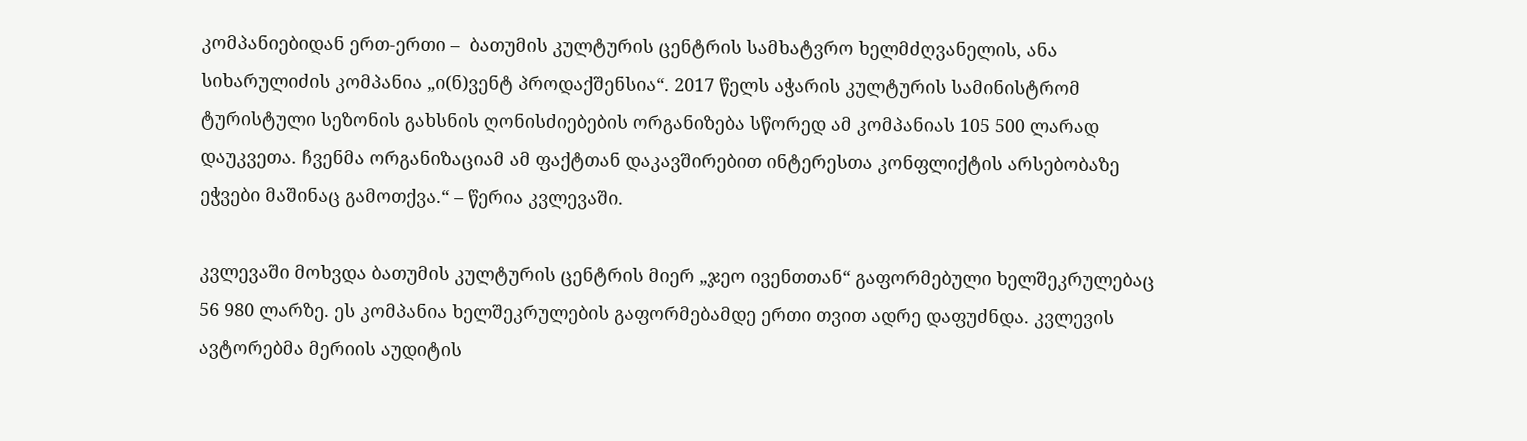კომპანიებიდან ერთ-ერთი –  ბათუმის კულტურის ცენტრის სამხატვრო ხელმძღვანელის, ანა სიხარულიძის კომპანია „ი(ნ)ვენტ პროდაქშენსია“. 2017 წელს აჭარის კულტურის სამინისტრომ ტურისტული სეზონის გახსნის ღონისძიებების ორგანიზება სწორედ ამ კომპანიას 105 500 ლარად დაუკვეთა. ჩვენმა ორგანიზაციამ ამ ფაქტთან დაკავშირებით ინტერესთა კონფლიქტის არსებობაზე ეჭვები მაშინაც გამოთქვა.“ – წერია კვლევაში.

კვლევაში მოხვდა ბათუმის კულტურის ცენტრის მიერ „ჯეო ივენთთან“ გაფორმებული ხელშეკრულებაც 56 980 ლარზე. ეს კომპანია ხელშეკრულების გაფორმებამდე ერთი თვით ადრე დაფუძნდა. კვლევის ავტორებმა მერიის აუდიტის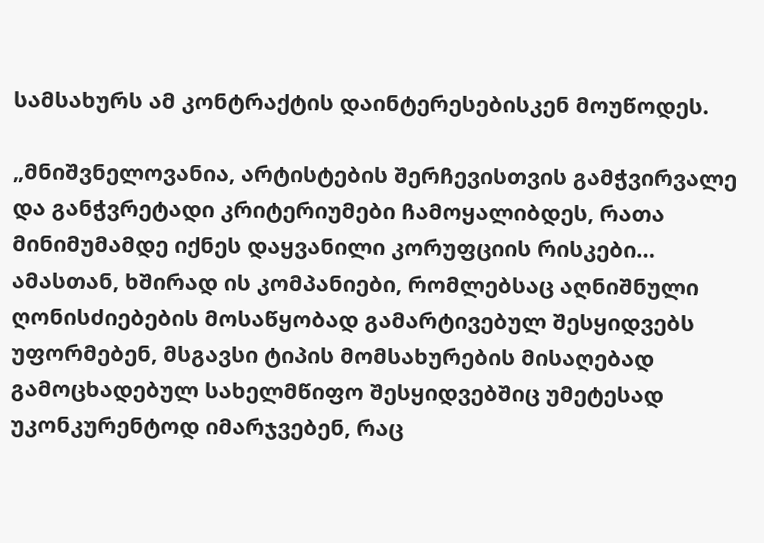სამსახურს ამ კონტრაქტის დაინტერესებისკენ მოუწოდეს.

„მნიშვნელოვანია, არტისტების შერჩევისთვის გამჭვირვალე და განჭვრეტადი კრიტერიუმები ჩამოყალიბდეს, რათა მინიმუმამდე იქნეს დაყვანილი კორუფციის რისკები… ამასთან, ხშირად ის კომპანიები, რომლებსაც აღნიშნული ღონისძიებების მოსაწყობად გამარტივებულ შესყიდვებს უფორმებენ, მსგავსი ტიპის მომსახურების მისაღებად გამოცხადებულ სახელმწიფო შესყიდვებშიც უმეტესად უკონკურენტოდ იმარჯვებენ, რაც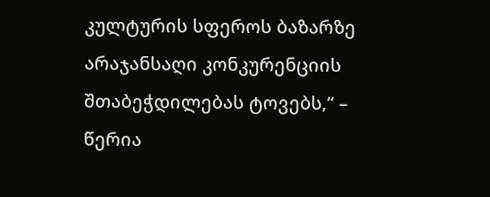კულტურის სფეროს ბაზარზე არაჯანსაღი კონკურენციის შთაბეჭდილებას ტოვებს,“ – წერია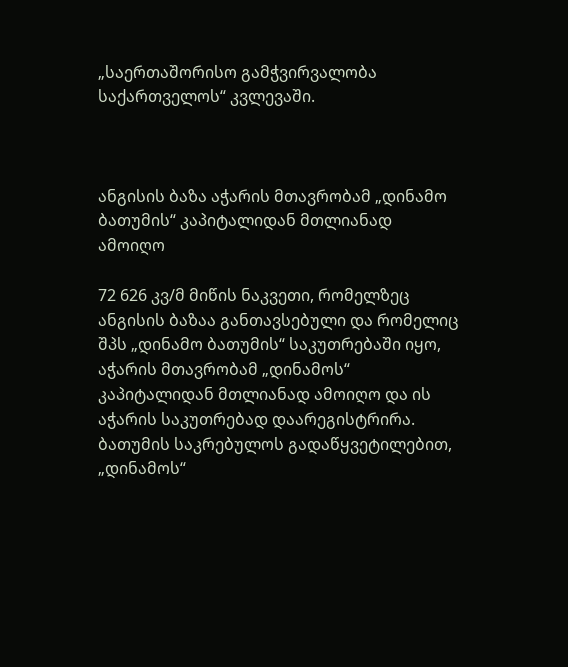„საერთაშორისო გამჭვირვალობა საქართველოს“ კვლევაში.



ანგისის ბაზა აჭარის მთავრობამ „დინამო ბათუმის“ კაპიტალიდან მთლიანად ამოიღო

72 626 კვ/მ მიწის ნაკვეთი, რომელზეც ანგისის ბაზაა განთავსებული და რომელიც შპს „დინამო ბათუმის“ საკუთრებაში იყო, აჭარის მთავრობამ „დინამოს“ კაპიტალიდან მთლიანად ამოიღო და ის აჭარის საკუთრებად დაარეგისტრირა. ბათუმის საკრებულოს გადაწყვეტილებით, „დინამოს“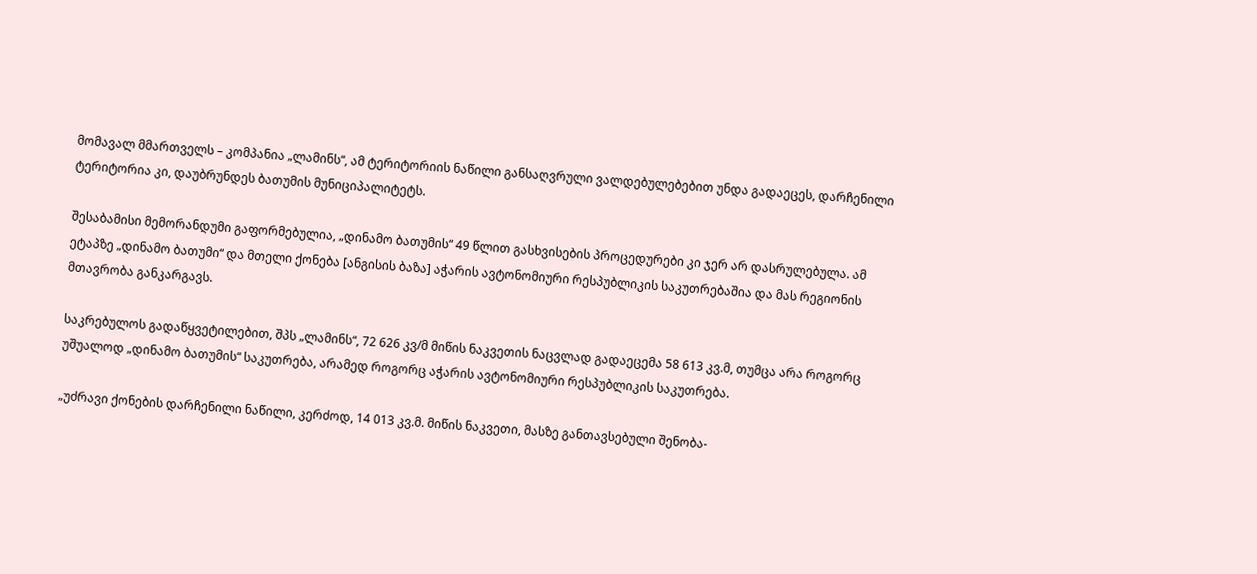მომავალ მმართველს – კომპანია „ლამინს“, ამ ტერიტორიის ნაწილი განსაღვრული ვალდებულებებით უნდა გადაეცეს, დარჩენილი ტერიტორია კი, დაუბრუნდეს ბათუმის მუნიციპალიტეტს.

შესაბამისი მემორანდუმი გაფორმებულია, „დინამო ბათუმის“ 49 წლით გასხვისების პროცედურები კი ჯერ არ დასრულებულა. ამ ეტაპზე „დინამო ბათუმი“ და მთელი ქონება [ანგისის ბაზა] აჭარის ავტონომიური რესპუბლიკის საკუთრებაშია და მას რეგიონის მთავრობა განკარგავს.

საკრებულოს გადაწყვეტილებით, შპს „ლამინს“, 72 626 კვ/მ მიწის ნაკვეთის ნაცვლად გადაეცემა 58 613 კვ.მ, თუმცა არა როგორც უშუალოდ „დინამო ბათუმის“ საკუთრება, არამედ როგორც აჭარის ავტონომიური რესპუბლიკის საკუთრება.

„უძრავი ქონების დარჩენილი ნაწილი, კერძოდ, 14 013 კვ.მ. მიწის ნაკვეთი, მასზე განთავსებული შენობა-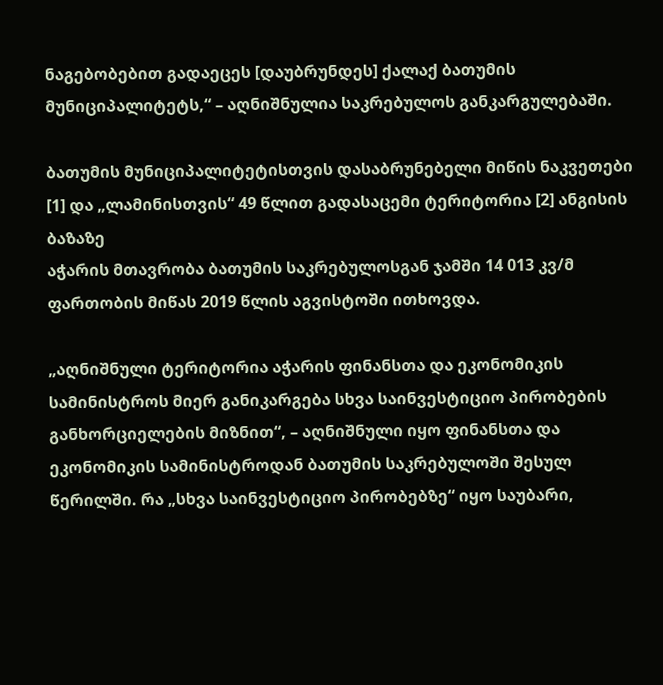ნაგებობებით გადაეცეს [დაუბრუნდეს] ქალაქ ბათუმის მუნიციპალიტეტს,“ – აღნიშნულია საკრებულოს განკარგულებაში.

ბათუმის მუნიციპალიტეტისთვის დასაბრუნებელი მიწის ნაკვეთები [1] და „ლამინისთვის“ 49 წლით გადასაცემი ტერიტორია [2] ანგისის ბაზაზე
აჭარის მთავრობა ბათუმის საკრებულოსგან ჯამში 14 013 კვ/მ ფართობის მიწას 2019 წლის აგვისტოში ითხოვდა.

„აღნიშნული ტერიტორია აჭარის ფინანსთა და ეკონომიკის სამინისტროს მიერ განიკარგება სხვა საინვესტიციო პირობების განხორციელების მიზნით“, – აღნიშნული იყო ფინანსთა და ეკონომიკის სამინისტროდან ბათუმის საკრებულოში შესულ წერილში. რა „სხვა საინვესტიციო პირობებზე“ იყო საუბარი,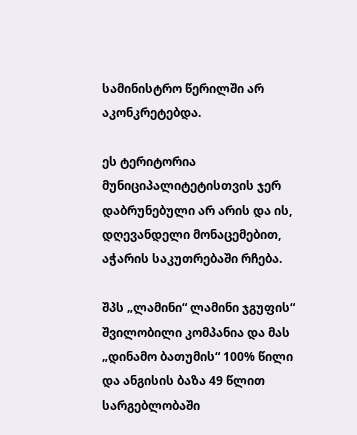სამინისტრო წერილში არ აკონკრეტებდა.

ეს ტერიტორია მუნიციპალიტეტისთვის ჯერ დაბრუნებული არ არის და ის, დღევანდელი მონაცემებით, აჭარის საკუთრებაში რჩება.

შპს „ლამინი“ ლამინი ჯგუფის“ შვილობილი კომპანია და მას „დინამო ბათუმის“ 100% წილი და ანგისის ბაზა 49 წლით სარგებლობაში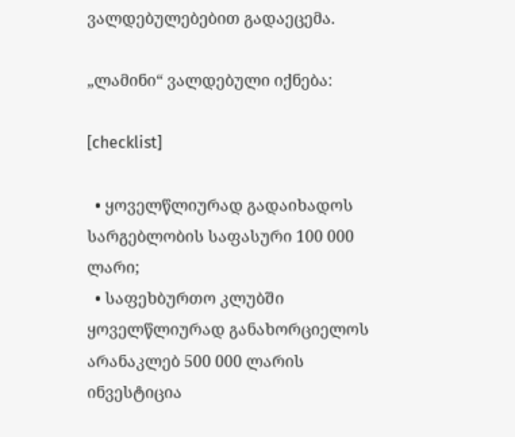ვალდებულებებით გადაეცემა.

„ლამინი“ ვალდებული იქნება:

[checklist]

  • ყოველწლიურად გადაიხადოს სარგებლობის საფასური 100 000 ლარი;
  • საფეხბურთო კლუბში ყოველწლიურად განახორციელოს არანაკლებ 500 000 ლარის ინვესტიცია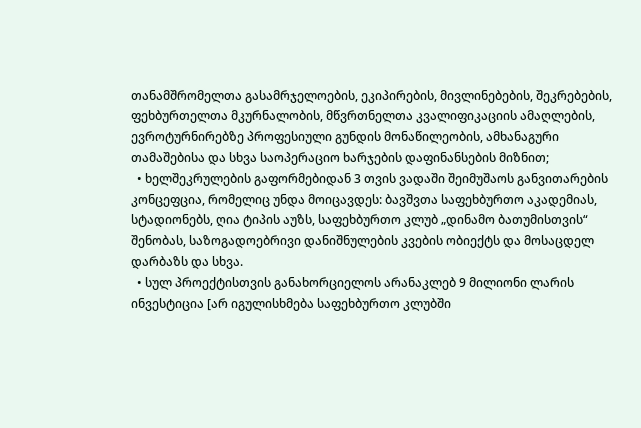თანამშრომელთა გასამრჯელოების, ეკიპირების, მივლინებების, შეკრებების, ფეხბურთელთა მკურნალობის, მწვრთნელთა კვალიფიკაციის ამაღლების, ევროტურნირებზე პროფესიული გუნდის მონაწილეობის, ამხანაგური თამაშებისა და სხვა საოპერაციო ხარჯების დაფინანსების მიზნით;
  • ხელშეკრულების გაფორმებიდან 3 თვის ვადაში შეიმუშაოს განვითარების კონცეფცია, რომელიც უნდა მოიცავდეს: ბავშვთა საფეხბურთო აკადემიას, სტადიონებს, ღია ტიპის აუზს, საფეხბურთო კლუბ „დინამო ბათუმისთვის“ შენობას, საზოგადოებრივი დანიშნულების კვების ობიექტს და მოსაცდელ დარბაზს და სხვა.
  • სულ პროექტისთვის განახორციელოს არანაკლებ 9 მილიონი ლარის ინვესტიცია [არ იგულისხმება საფეხბურთო კლუბში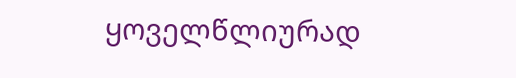ყოველწლიურად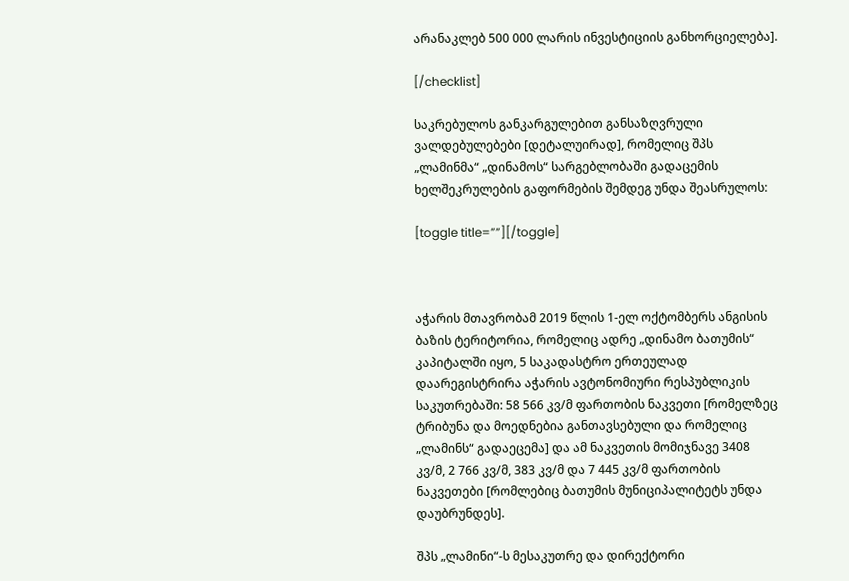არანაკლებ 500 000 ლარის ინვესტიციის განხორციელება].

[/checklist]

საკრებულოს განკარგულებით განსაზღვრული ვალდებულებები [დეტალუირად], რომელიც შპს „ლამინმა“ „დინამოს“ სარგებლობაში გადაცემის ხელშეკრულების გაფორმების შემდეგ უნდა შეასრულოს:

[toggle title=””][/toggle]



აჭარის მთავრობამ 2019 წლის 1-ელ ოქტომბერს ანგისის ბაზის ტერიტორია, რომელიც ადრე „დინამო ბათუმის“ კაპიტალში იყო, 5 საკადასტრო ერთეულად დაარეგისტრირა აჭარის ავტონომიური რესპუბლიკის საკუთრებაში: 58 566 კვ/მ ფართობის ნაკვეთი [რომელზეც ტრიბუნა და მოედნებია განთავსებული და რომელიც „ლამინს“ გადაეცემა] და ამ ნაკვეთის მომიჯნავე 3408 კვ/მ, 2 766 კვ/მ, 383 კვ/მ და 7 445 კვ/მ ფართობის ნაკვეთები [რომლებიც ბათუმის მუნიციპალიტეტს უნდა დაუბრუნდეს].

შპს „ლამინი“-ს მესაკუთრე და დირექტორი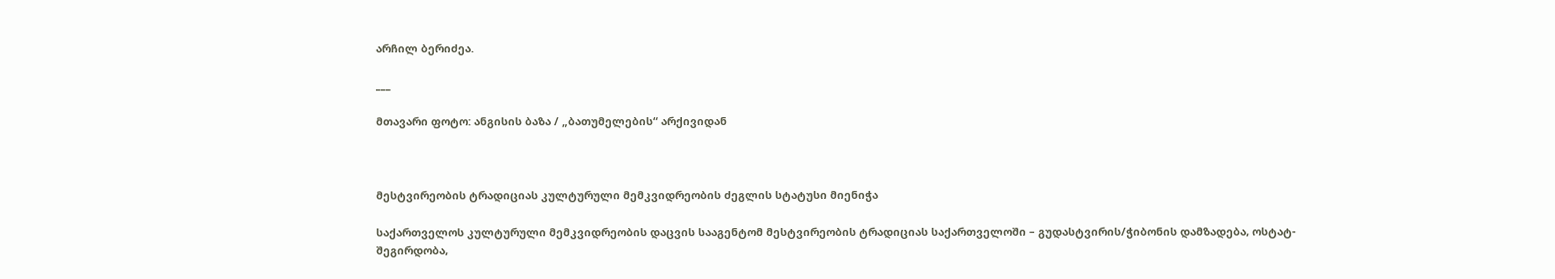არჩილ ბერიძეა.

___

მთავარი ფოტო: ანგისის ბაზა / „ბათუმელების“ არქივიდან



მესტვირეობის ტრადიციას კულტურული მემკვიდრეობის ძეგლის სტატუსი მიენიჭა

საქართველოს კულტურული მემკვიდრეობის დაცვის სააგენტომ მესტვირეობის ტრადიციას საქართველოში – გუდასტვირის/ჭიბონის დამზადება, ოსტატ-შეგირდობა,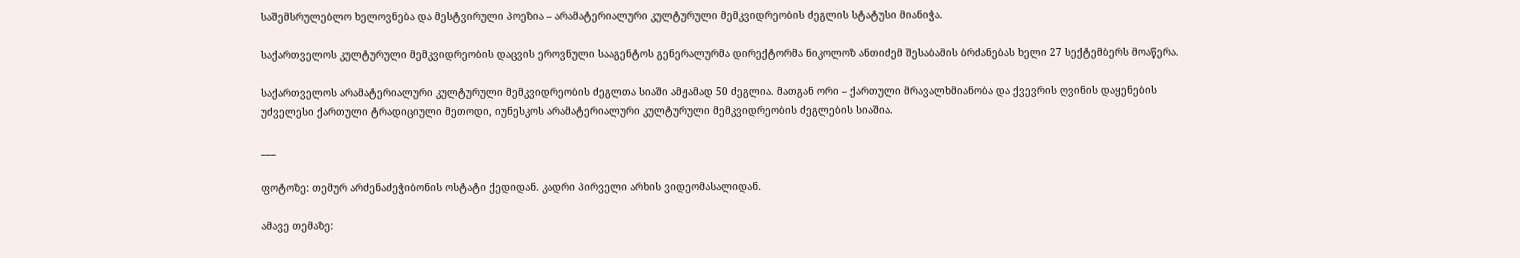საშემსრულებლო ხელოვნება და მესტვირული პოეზია – არამატერიალური კულტურული მემკვიდრეობის ძეგლის სტატუსი მიანიჭა.

საქართველოს კულტურული მემკვიდრეობის დაცვის ეროვნული სააგენტოს გენერალურმა დირექტორმა ნიკოლოზ ანთიძემ შესაბამის ბრძანებას ხელი 27 სექტემბერს მოაწერა.

საქართველოს არამატერიალური კულტურული მემკვიდრეობის ძეგლთა სიაში ამჟამად 50 ძეგლია. მათგან ორი – ქართული მრავალხმიანობა და ქვევრის ღვინის დაყენების უძველესი ქართული ტრადიციული მეთოდი, იუნესკოს არამატერიალური კულტურული მემკვიდრეობის ძეგლების სიაშია.

___

ფოტოზე: თემურ არძენაძეჭიბონის ოსტატი ქედიდან. კადრი პირველი არხის ვიდეომასალიდან.

ამავე თემაზე: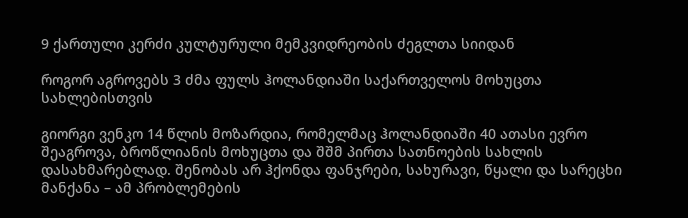9 ქართული კერძი კულტურული მემკვიდრეობის ძეგლთა სიიდან

როგორ აგროვებს 3 ძმა ფულს ჰოლანდიაში საქართველოს მოხუცთა სახლებისთვის

გიორგი ვენკო 14 წლის მოზარდია, რომელმაც ჰოლანდიაში 40 ათასი ევრო შეაგროვა, ბროწლიანის მოხუცთა და შშმ პირთა სათნოების სახლის დასახმარებლად. შენობას არ ჰქონდა ფანჯრები, სახურავი, წყალი და სარეცხი მანქანა – ამ პრობლემების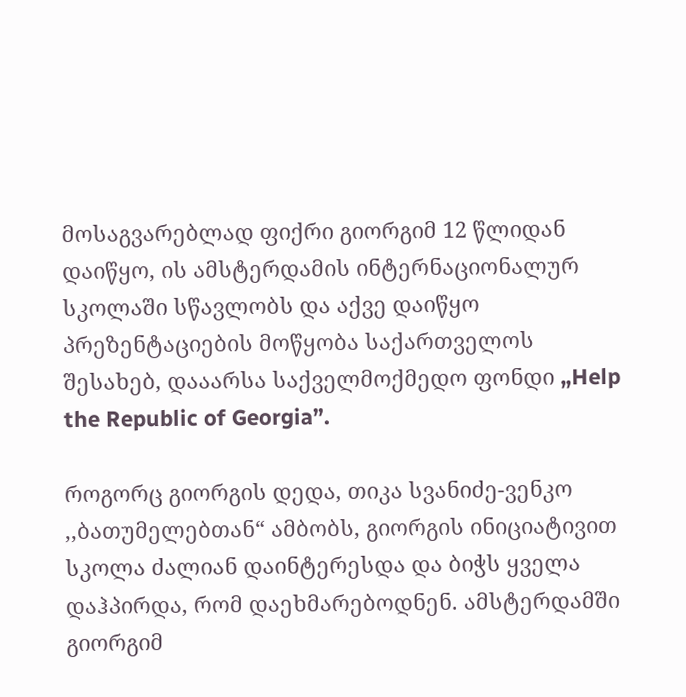მოსაგვარებლად ფიქრი გიორგიმ 12 წლიდან დაიწყო, ის ამსტერდამის ინტერნაციონალურ სკოლაში სწავლობს და აქვე დაიწყო პრეზენტაციების მოწყობა საქართველოს შესახებ, დააარსა საქველმოქმედო ფონდი „Help the Republic of Georgia”.

როგორც გიორგის დედა, თიკა სვანიძე-ვენკო ,,ბათუმელებთან“ ამბობს, გიორგის ინიციატივით სკოლა ძალიან დაინტერესდა და ბიჭს ყველა დაჰპირდა, რომ დაეხმარებოდნენ. ამსტერდამში გიორგიმ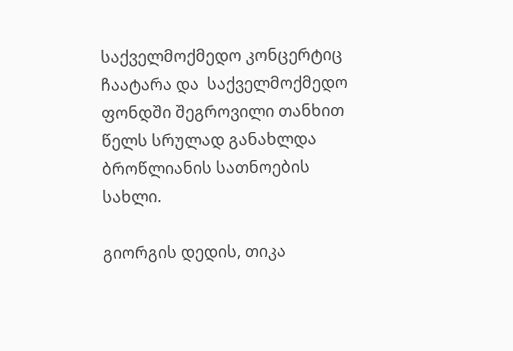საქველმოქმედო კონცერტიც ჩაატარა და  საქველმოქმედო ფონდში შეგროვილი თანხით წელს სრულად განახლდა ბროწლიანის სათნოების სახლი.

გიორგის დედის, თიკა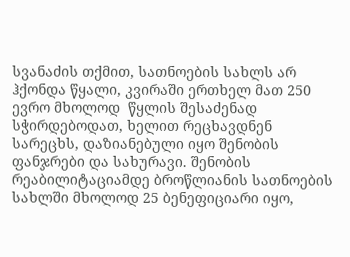სვანაძის თქმით, სათნოების სახლს არ ჰქონდა წყალი, კვირაში ერთხელ მათ 250 ევრო მხოლოდ  წყლის შესაძენად სჭირდებოდათ, ხელით რეცხავდნენ სარეცხს, დაზიანებული იყო შენობის ფანჯრები და სახურავი. შენობის რეაბილიტაციამდე ბროწლიანის სათნოების სახლში მხოლოდ 25 ბენეფიციარი იყო,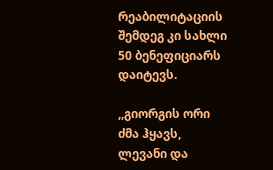რეაბილიტაციის შემდეგ კი სახლი 50 ბენეფიციარს დაიტევს.

,,გიორგის ორი ძმა ჰყავს, ლევანი და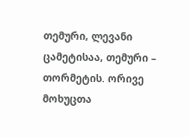თემური, ლევანი ცამეტისაა, თემური – თორმეტის. ორივე მოხუცთა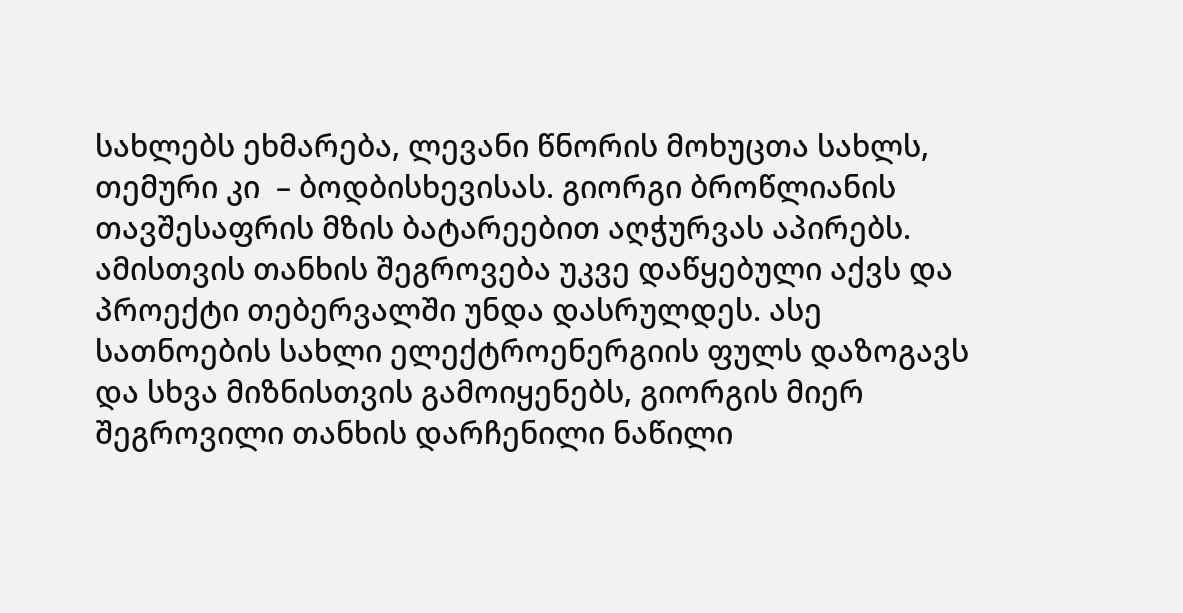სახლებს ეხმარება, ლევანი წნორის მოხუცთა სახლს, თემური კი  – ბოდბისხევისას. გიორგი ბროწლიანის თავშესაფრის მზის ბატარეებით აღჭურვას აპირებს. ამისთვის თანხის შეგროვება უკვე დაწყებული აქვს და პროექტი თებერვალში უნდა დასრულდეს. ასე სათნოების სახლი ელექტროენერგიის ფულს დაზოგავს და სხვა მიზნისთვის გამოიყენებს, გიორგის მიერ შეგროვილი თანხის დარჩენილი ნაწილი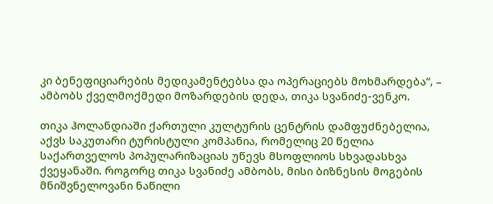კი ბენეფიციარების მედიკამენტებსა და ოპერაციებს მოხმარდება“, – ამბობს ქველმოქმედი მოზარდების დედა, თიკა სვანიძე-ვენკო.

თიკა ჰოლანდიაში ქართული კულტურის ცენტრის დამფუძნებელია, აქვს საკუთარი ტურისტული კომპანია, რომელიც 20 წელია საქართველოს პოპულარიზაციას უწევს მსოფლიოს სხვადასხვა ქვეყანაში. როგორც თიკა სვანიძე ამბობს, მისი ბიზნესის მოგების მნიშვნელოვანი ნაწილი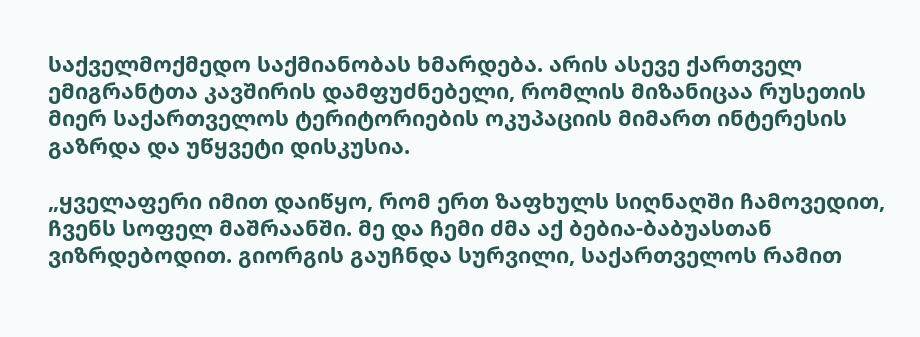საქველმოქმედო საქმიანობას ხმარდება. არის ასევე ქართველ ემიგრანტთა კავშირის დამფუძნებელი, რომლის მიზანიცაა რუსეთის მიერ საქართველოს ტერიტორიების ოკუპაციის მიმართ ინტერესის გაზრდა და უწყვეტი დისკუსია.

„ყველაფერი იმით დაიწყო, რომ ერთ ზაფხულს სიღნაღში ჩამოვედით, ჩვენს სოფელ მაშრაანში. მე და ჩემი ძმა აქ ბებია-ბაბუასთან ვიზრდებოდით. გიორგის გაუჩნდა სურვილი, საქართველოს რამით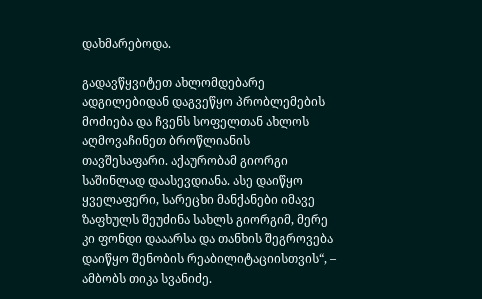დახმარებოდა.

გადავწყვიტეთ ახლომდებარე ადგილებიდან დაგვეწყო პრობლემების მოძიება და ჩვენს სოფელთან ახლოს აღმოვაჩინეთ ბროწლიანის თავშესაფარი. აქაურობამ გიორგი საშინლად დაასევდიანა. ასე დაიწყო ყველაფერი, სარეცხი მანქანები იმავე ზაფხულს შეუძინა სახლს გიორგიმ, მერე კი ფონდი დააარსა და თანხის შეგროვება დაიწყო შენობის რეაბილიტაციისთვის“, – ამბობს თიკა სვანიძე.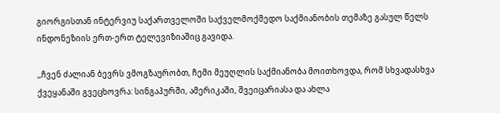გიორგისთან ინტერვიუ საქართველოში საქველმოქმედო საქმიანობის თემაზე გასულ წელს ინდონეზიის ერთ-ერთ ტელევიზიაშიც გავიდა.

,,ჩვენ ძალიან ბევრს ვმოგზაურობთ, ჩემი მეუღლის საქმიანობა მოითხოვდა, რომ სხვადასხვა ქვეყანაში გვეცხოვრა: სინგაპურში, ამერიკაში, შვეიცარიასა და ახლა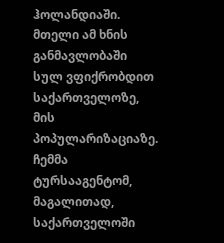ჰოლანდიაში. მთელი ამ ხნის განმავლობაში სულ ვფიქრობდით საქართველოზე, მის პოპულარიზაციაზე. ჩემმა ტურსააგენტომ, მაგალითად, საქართველოში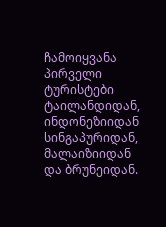ჩამოიყვანა პირველი ტურისტები ტაილანდიდან, ინდონეზიიდან სინგაპურიდან, მალაიზიიდან და ბრუნეიდან.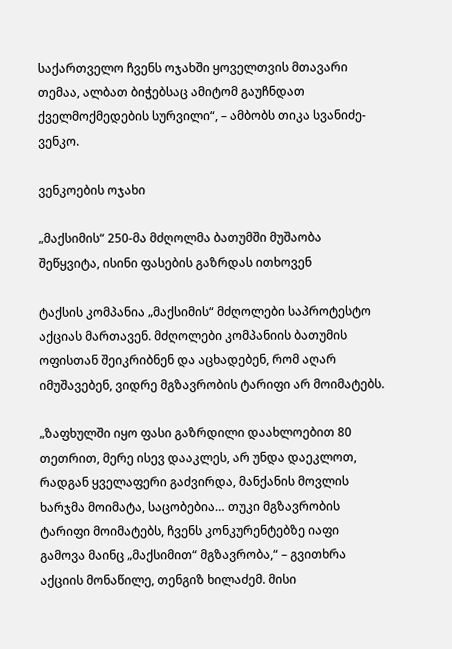საქართველო ჩვენს ოჯახში ყოველთვის მთავარი თემაა, ალბათ ბიჭებსაც ამიტომ გაუჩნდათ ქველმოქმედების სურვილი“, – ამბობს თიკა სვანიძე-ვენკო.

ვენკოების ოჯახი

„მაქსიმის“ 250-მა მძღოლმა ბათუმში მუშაობა შეწყვიტა, ისინი ფასების გაზრდას ითხოვენ

ტაქსის კომპანია „მაქსიმის“ მძღოლები საპროტესტო აქციას მართავენ. მძღოლები კომპანიის ბათუმის ოფისთან შეიკრიბნენ და აცხადებენ, რომ აღარ იმუშავებენ, ვიდრე მგზავრობის ტარიფი არ მოიმატებს.

„ზაფხულში იყო ფასი გაზრდილი დაახლოებით 80 თეთრით, მერე ისევ დააკლეს, არ უნდა დაეკლოთ, რადგან ყველაფერი გაძვირდა, მანქანის მოვლის ხარჯმა მოიმატა, საცობებია… თუკი მგზავრობის ტარიფი მოიმატებს, ჩვენს კონკურენტებზე იაფი გამოვა მაინც „მაქსიმით“ მგზავრობა,“ – გვითხრა აქციის მონაწილე, თენგიზ ხილაძემ. მისი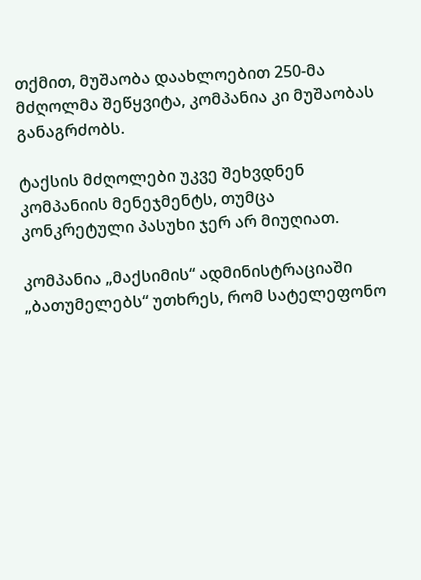თქმით, მუშაობა დაახლოებით 250-მა მძღოლმა შეწყვიტა, კომპანია კი მუშაობას განაგრძობს.

ტაქსის მძღოლები უკვე შეხვდნენ კომპანიის მენეჯმენტს, თუმცა კონკრეტული პასუხი ჯერ არ მიუღიათ.

კომპანია „მაქსიმის“ ადმინისტრაციაში „ბათუმელებს“ უთხრეს, რომ სატელეფონო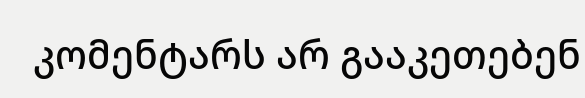კომენტარს არ გააკეთებენ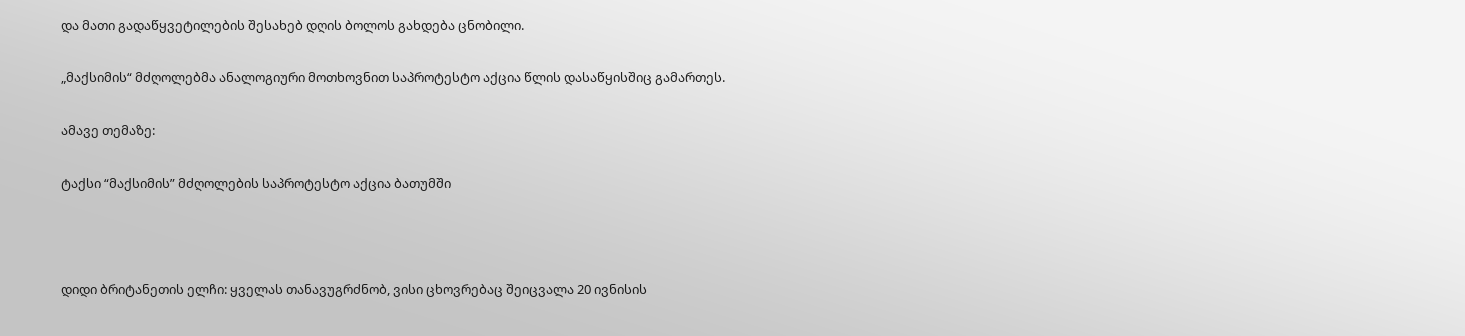და მათი გადაწყვეტილების შესახებ დღის ბოლოს გახდება ცნობილი.

„მაქსიმის“ მძღოლებმა ანალოგიური მოთხოვნით საპროტესტო აქცია წლის დასაწყისშიც გამართეს.

ამავე თემაზე:

ტაქსი “მაქსიმის” მძღოლების საპროტესტო აქცია ბათუმში



დიდი ბრიტანეთის ელჩი: ყველას თანავუგრძნობ, ვისი ცხოვრებაც შეიცვალა 20 ივნისის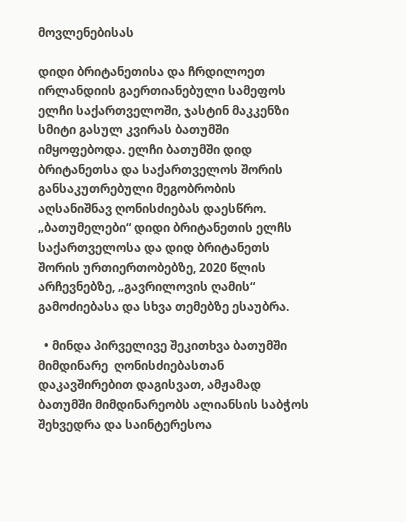მოვლენებისას

დიდი ბრიტანეთისა და ჩრდილოეთ ირლანდიის გაერთიანებული სამეფოს ელჩი საქართველოში, ჯასტინ მაკკენზი სმიტი გასულ კვირას ბათუმში იმყოფებოდა. ელჩი ბათუმში დიდ ბრიტანეთსა და საქართველოს შორის განსაკუთრებული მეგობრობის აღსანიშნავ ღონისძიებას დაესწრო. „ბათუმელები“ დიდი ბრიტანეთის ელჩს საქართველოსა და დიდ ბრიტანეთს შორის ურთიერთობებზე, 2020 წლის არჩევნებზე, „გავრილოვის ღამის“ გამოძიებასა და სხვა თემებზე ესაუბრა.

  • მინდა პირველივე შეკითხვა ბათუმში მიმდინარე  ღონისძიებასთან დაკავშირებით დაგისვათ, ამჟამად ბათუმში მიმდინარეობს ალიანსის საბჭოს შეხვედრა და საინტერესოა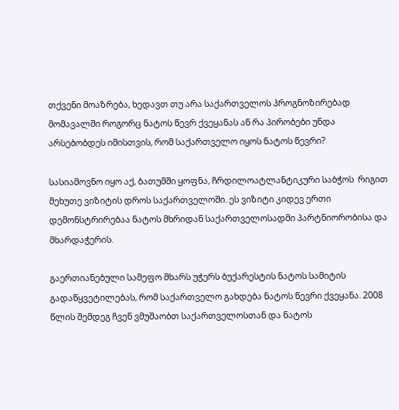თქვენი მოაზრება, ხედავთ თუ არა საქართველოს პროგნოზირებად მომავალში როგორც ნატოს წევრ ქვეყანას ან რა პირობები უნდა არსებობდეს იმისთვის, რომ საქართველო იყოს ნატოს წევრი?

სასიამოვნო იყო აქ, ბათუმში ყოფნა, ჩრდილოატლანტიკური საბჭოს  რიგით მეხუთე ვიზიტის დროს საქართველოში. ეს ვიზიტი კიდევ ერთი დემონსტრირებაა ნატოს მხრიდან საქართველოსადმი პარტნიორობისა და მხარდაჭერის.

გაერთიანებული სამეფო მხარს უჭერს ბუქარესტის ნატოს სამიტის გადაწყვეტილებას, რომ საქართველო გახდება ნატოს წევრი ქვეყანა. 2008 წლის შემდეგ ჩვენ ვმუშაობთ საქართველოსთან და ნატოს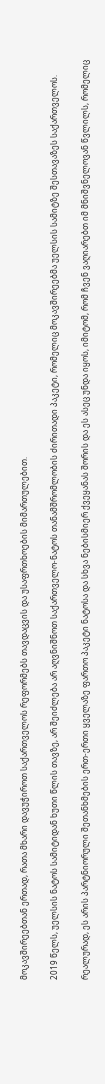მოკავშირეებთან ერთად, რათა მხარი დავუჭიროთ საქართველოს რეფორმებს თავდაცვის და უსაფრთხოების მიმართულებით.

2019 წელს, უელსის ნატოს სამიტიდან ხუთი წლის თავზე, არ შეიძლება არ აღვნიშნოთ საქართველო-ნატოს თანამშრომლობის ძირითადი პაკეტი, რომელიც მოკავშირეებმა უელსის სამიტზე შესთავაზეს საქართველოს.

რეალურად, ეს არის პარტნიორული შეთანხმების ერთ-ერთი ყველაზე ფართო პაკეტი ნატოსა და სხვა ნებისმიერ ქვეყანას შორის და ეს ასეც უნდა იყოს, იმიტომ, რომ ჩვენ ვაღიარებთ იმ მნიშვნელოვან წვლილს, რომელიც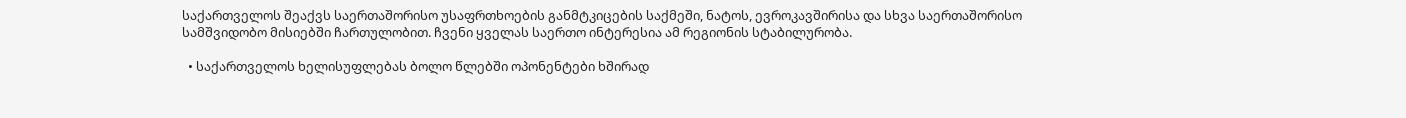საქართველოს შეაქვს საერთაშორისო უსაფრთხოების განმტკიცების საქმეში, ნატოს, ევროკავშირისა და სხვა საერთაშორისო სამშვიდობო მისიებში ჩართულობით. ჩვენი ყველას საერთო ინტერესია ამ რეგიონის სტაბილურობა.

  • საქართველოს ხელისუფლებას ბოლო წლებში ოპონენტები ხშირად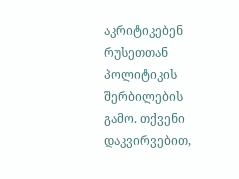აკრიტიკებენ რუსეთთან პოლიტიკის შერბილების გამო. თქვენი დაკვირვებით,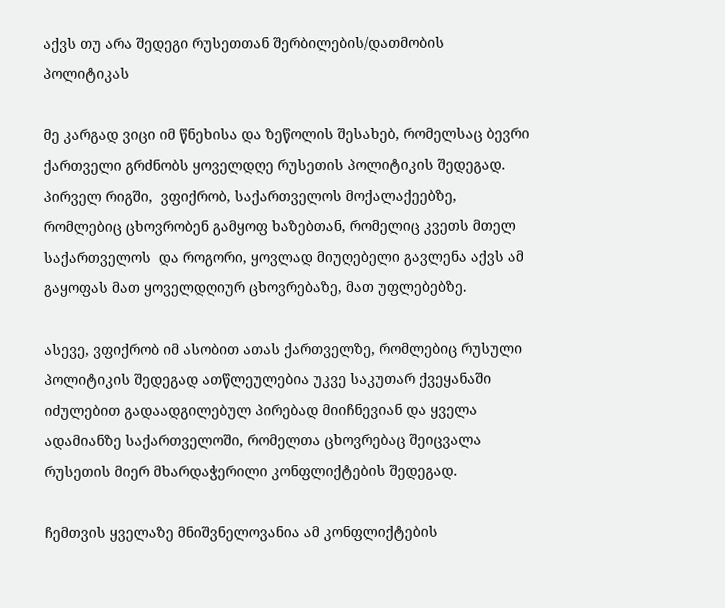აქვს თუ არა შედეგი რუსეთთან შერბილების/დათმობის პოლიტიკას

მე კარგად ვიცი იმ წნეხისა და ზეწოლის შესახებ, რომელსაც ბევრი ქართველი გრძნობს ყოველდღე რუსეთის პოლიტიკის შედეგად. პირველ რიგში,  ვფიქრობ, საქართველოს მოქალაქეებზე, რომლებიც ცხოვრობენ გამყოფ ხაზებთან, რომელიც კვეთს მთელ საქართველოს  და როგორი, ყოვლად მიუღებელი გავლენა აქვს ამ გაყოფას მათ ყოველდღიურ ცხოვრებაზე, მათ უფლებებზე.

ასევე, ვფიქრობ იმ ასობით ათას ქართველზე, რომლებიც რუსული პოლიტიკის შედეგად ათწლეულებია უკვე საკუთარ ქვეყანაში იძულებით გადაადგილებულ პირებად მიიჩნევიან და ყველა ადამიანზე საქართველოში, რომელთა ცხოვრებაც შეიცვალა რუსეთის მიერ მხარდაჭერილი კონფლიქტების შედეგად.

ჩემთვის ყველაზე მნიშვნელოვანია ამ კონფლიქტების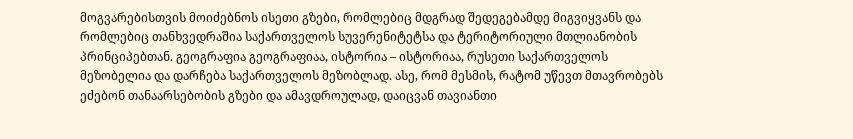მოგვარებისთვის მოიძებნოს ისეთი გზები, რომლებიც მდგრად შედეგებამდე მიგვიყვანს და რომლებიც თანხვედრაშია საქართველოს სუვერენიტეტსა და ტერიტორიული მთლიანობის პრინციპებთან. გეოგრაფია გეოგრაფიაა, ისტორია – ისტორიაა, რუსეთი საქართველოს მეზობელია და დარჩება საქართველოს მეზობლად. ასე, რომ მესმის, რატომ უწევთ მთავრობებს ეძებონ თანაარსებობის გზები და ამავდროულად, დაიცვან თავიანთი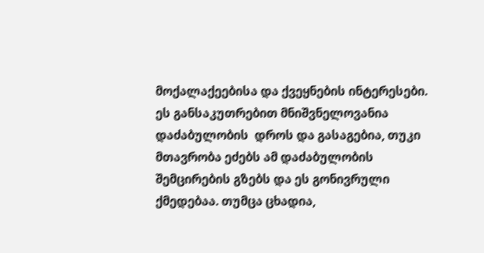მოქალაქეებისა და ქვეყნების ინტერესები. ეს განსაკუთრებით მნიშვნელოვანია დაძაბულობის  დროს და გასაგებია, თუკი მთავრობა ეძებს ამ დაძაბულობის შემცირების გზებს და ეს გონივრული ქმედებაა. თუმცა ცხადია,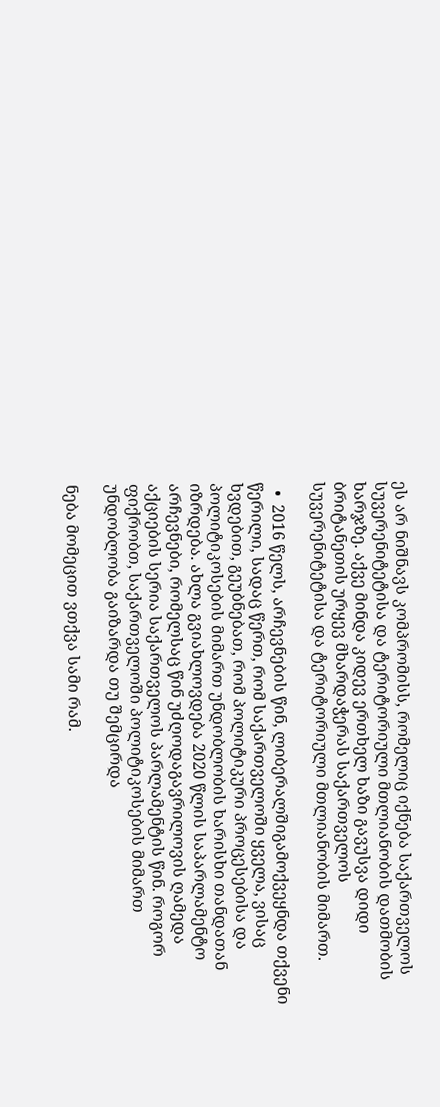ეს არ ნიშნავს კომპრომისს, რომელიც იქნება საქართველოს სუვერენიტეტისა და ტერიტორიული მთლიანობის დათმობის ხარჯზე. აქვე მინდა კიდევ ერთხელ ხაზი გავუსვა დიდი ბრიტანეთის ურყევ მხარდაჭერას საქართველოს სუვერენიტეტისა და ტერიტორიული მთლიანობის მიმართ.

  •  2016 წელს, არჩევნების წინ, ლიბერალშიგამოქვეყნდა თქვენი წერილი, სადაც წერთ, რომ საქართველოში ყველა, ვისაც ხვდებით, გეუბნებათ, რომ პოლიტიკური პროცესებისა და პოლიტიკოსების მიმართ უნდობლობის ხარისხი თანდათან იზრდება. ახლა გვიახლოვდება 2020 წლის საპარლამენტო არჩევნები, რომელსაც წინ უძღოდაგავრილოვის ღამედა აქციების სერია საქართველოს პარლამენტის წინ. როგორ ფიქრობთ, საქართველოში პოლიტიკოსების მიმართ უნდობლობა გაიზარდა თუ შემცირდა

ნება მომეცით ვთქვა სამი რამ.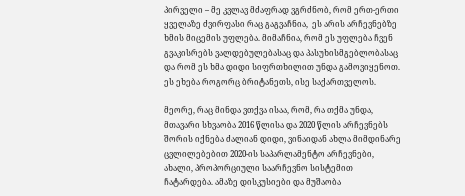პირველი – მე კვლავ მძაფრად ვგრძნობ, რომ ერთ-ერთი ყველაზე ძვირფასი რაც გაგვაჩნია,  ეს არის არჩევნებზე ხმის მიცემის უფლება. მიმაჩნია, რომ ეს უფლება ჩვენ გვაკისრებს ვალდებულებასაც და პასუხისმგებლობასაც და რომ ეს ხმა დიდი სიფრთხილით უნდა გამოვიყენოთ. ეს ეხება როგორც ბრიტანეთს, ისე საქართველოს.

მეორე, რაც მინდა ვთქვა ისაა, რომ, რა თქმა უნდა, მთავარი სხვაობა 2016 წლისა და 2020 წლის არჩევნებს შორის იქნება ძალიან დიდი, ვინაიდან ახლა მიმდინარე ცვლილებებით 2020-ის საპარლამენტო არჩევნები, ახალი, პროპორციული საარჩევნო სისტემით ჩატარდება. ამაზე დისკუსიები და მუშაობა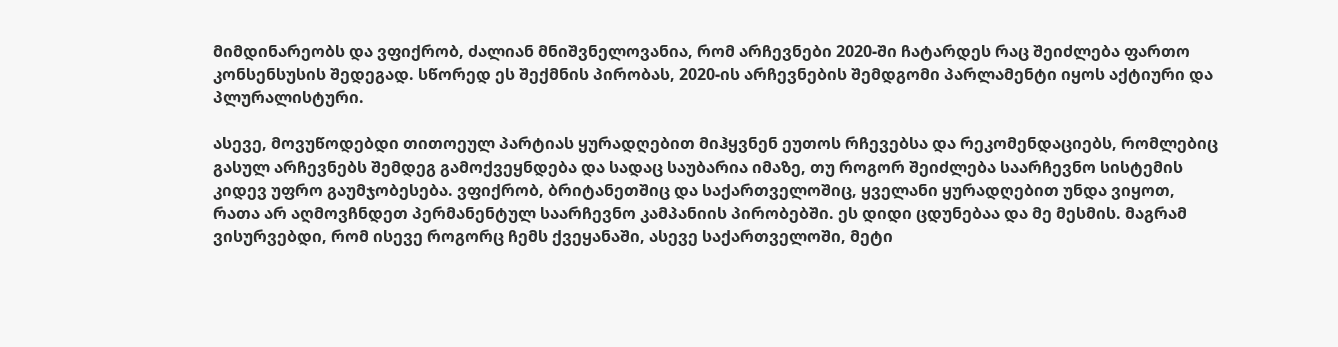მიმდინარეობს და ვფიქრობ, ძალიან მნიშვნელოვანია, რომ არჩევნები 2020-ში ჩატარდეს რაც შეიძლება ფართო კონსენსუსის შედეგად. სწორედ ეს შექმნის პირობას, 2020-ის არჩევნების შემდგომი პარლამენტი იყოს აქტიური და პლურალისტური.

ასევე, მოვუწოდებდი თითოეულ პარტიას ყურადღებით მიჰყვნენ ეუთოს რჩევებსა და რეკომენდაციებს, რომლებიც გასულ არჩევნებს შემდეგ გამოქვეყნდება და სადაც საუბარია იმაზე, თუ როგორ შეიძლება საარჩევნო სისტემის კიდევ უფრო გაუმჯობესება. ვფიქრობ, ბრიტანეთშიც და საქართველოშიც, ყველანი ყურადღებით უნდა ვიყოთ, რათა არ აღმოვჩნდეთ პერმანენტულ საარჩევნო კამპანიის პირობებში. ეს დიდი ცდუნებაა და მე მესმის. მაგრამ ვისურვებდი, რომ ისევე როგორც ჩემს ქვეყანაში, ასევე საქართველოში, მეტი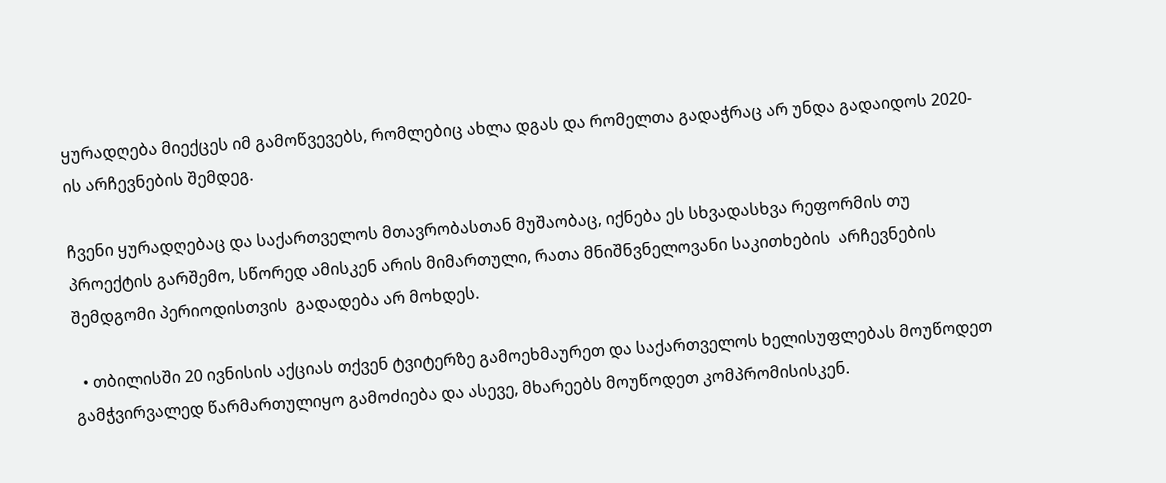ყურადღება მიექცეს იმ გამოწვევებს, რომლებიც ახლა დგას და რომელთა გადაჭრაც არ უნდა გადაიდოს 2020-ის არჩევნების შემდეგ.

ჩვენი ყურადღებაც და საქართველოს მთავრობასთან მუშაობაც, იქნება ეს სხვადასხვა რეფორმის თუ პროექტის გარშემო, სწორედ ამისკენ არის მიმართული, რათა მნიშნვნელოვანი საკითხების  არჩევნების შემდგომი პერიოდისთვის  გადადება არ მოხდეს.

  • თბილისში 20 ივნისის აქციას თქვენ ტვიტერზე გამოეხმაურეთ და საქართველოს ხელისუფლებას მოუწოდეთ გამჭვირვალედ წარმართულიყო გამოძიება და ასევე, მხარეებს მოუწოდეთ კომპრომისისკენ.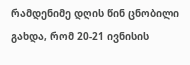რამდენიმე დღის წინ ცნობილი გახდა, რომ 20-21 ივნისის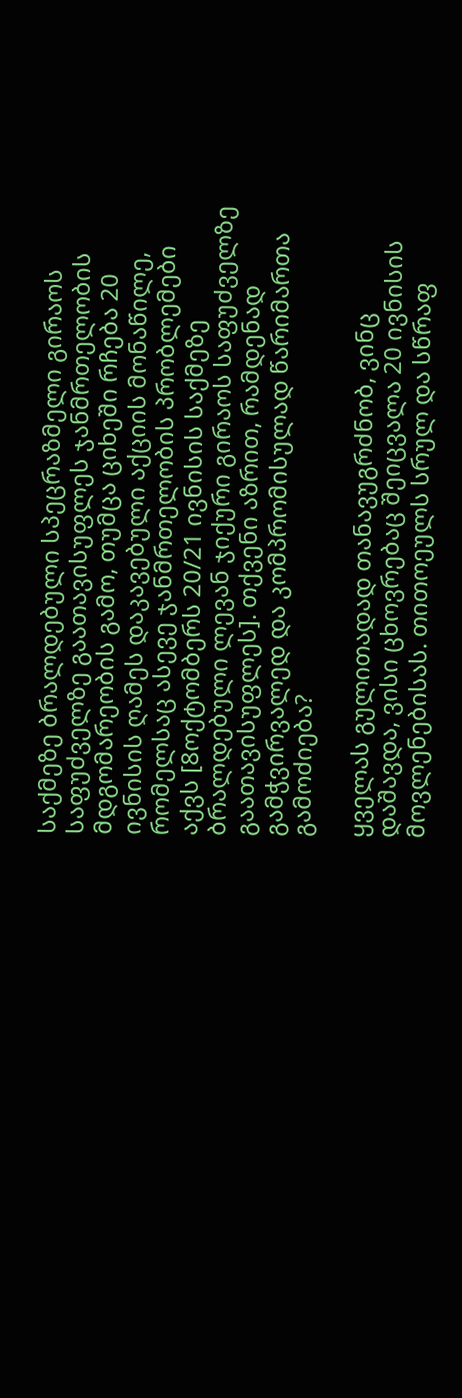საქმეზე ბრალდებული სპეცრაზმელი გირაოს საფუძველზე გაათავისუფლეს ჯანმრთელობის მდგომარეობის გამო, თუმცა ციხეში რჩება 20 ივნისის ღამეს დაკავებული აქციის მონაწილე, რომელსაც ასევე ჯანმრთელობის პრობლემები აქვს [8ოქტომბერს 20/21 ივნისის საქმეზე ბრალდებული ლევან ჯიქური გირაოს საფუძველზე გაათავისუფლეს]. თქვენი აზრით, რამდენად გამჭვირვალედ და კომპრომისულად წარიმართა გამოძიება?

ყველას გულითადად თანავუგრძნობ, ვინც დაშავდა, ვისი ცხოვრებაც შეიცვალა 20 ივნისის მოვლენებისას. თითოეულს სრულ და სწრაფ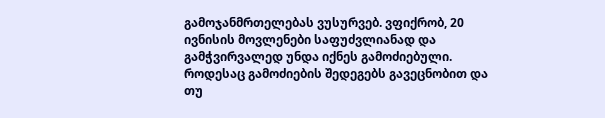გამოჯანმრთელებას ვუსურვებ. ვფიქრობ, 20 ივნისის მოვლენები საფუძვლიანად და გამჭვირვალედ უნდა იქნეს გამოძიებული.  როდესაც გამოძიების შედეგებს გავეცნობით და თუ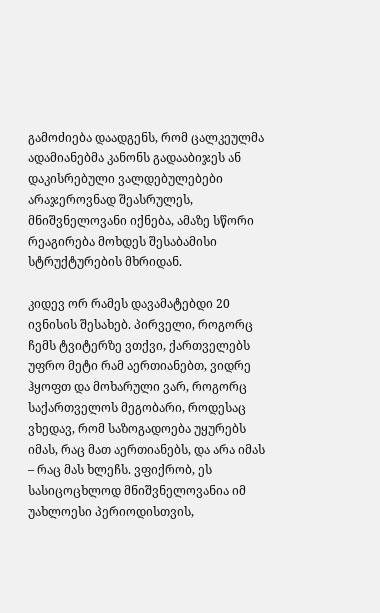გამოძიება დაადგენს, რომ ცალკეულმა ადამიანებმა კანონს გადააბიჯეს ან დაკისრებული ვალდებულებები არაჯეროვნად შეასრულეს, მნიშვნელოვანი იქნება, ამაზე სწორი რეაგირება მოხდეს შესაბამისი სტრუქტურების მხრიდან.

კიდევ ორ რამეს დავამატებდი 20 ივნისის შესახებ. პირველი, როგორც ჩემს ტვიტერზე ვთქვი, ქართველებს უფრო მეტი რამ აერთიანებთ, ვიდრე ჰყოფთ და მოხარული ვარ, როგორც საქართველოს მეგობარი, როდესაც ვხედავ, რომ საზოგადოება უყურებს იმას, რაც მათ აერთიანებს, და არა იმას – რაც მას ხლეჩს. ვფიქრობ, ეს სასიცოცხლოდ მნიშვნელოვანია იმ უახლოესი პერიოდისთვის,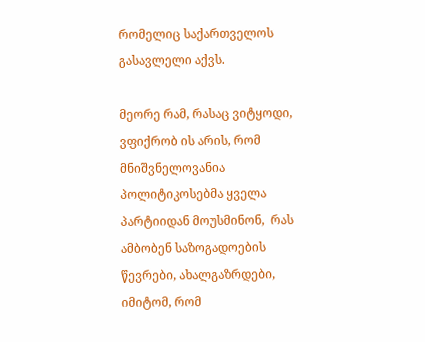რომელიც საქართველოს გასავლელი აქვს.

მეორე რამ, რასაც ვიტყოდი, ვფიქრობ ის არის, რომ მნიშვნელოვანია პოლიტიკოსებმა ყველა პარტიიდან მოუსმინონ,  რას ამბობენ საზოგადოების წევრები, ახალგაზრდები, იმიტომ, რომ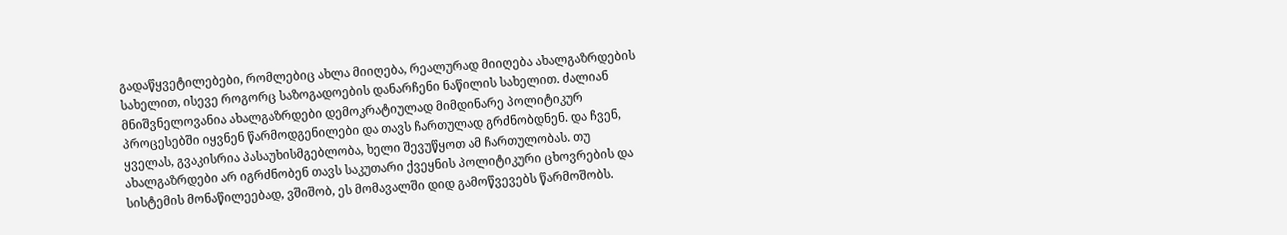გადაწყვეტილებები, რომლებიც ახლა მიიღება, რეალურად მიიღება ახალგაზრდების სახელით, ისევე როგორც საზოგადოების დანარჩენი ნაწილის სახელით. ძალიან მნიშვნელოვანია ახალგაზრდები დემოკრატიულად მიმდინარე პოლიტიკურ პროცესებში იყვნენ წარმოდგენილები და თავს ჩართულად გრძნობდნენ. და ჩვენ, ყველას, გვაკისრია პასაუხისმგებლობა, ხელი შევუწყოთ ამ ჩართულობას. თუ ახალგაზრდები არ იგრძნობენ თავს საკუთარი ქვეყნის პოლიტიკური ცხოვრების და სისტემის მონაწილეებად, ვშიშობ, ეს მომავალში დიდ გამოწვევებს წარმოშობს.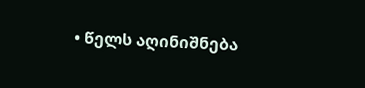• წელს აღინიშნება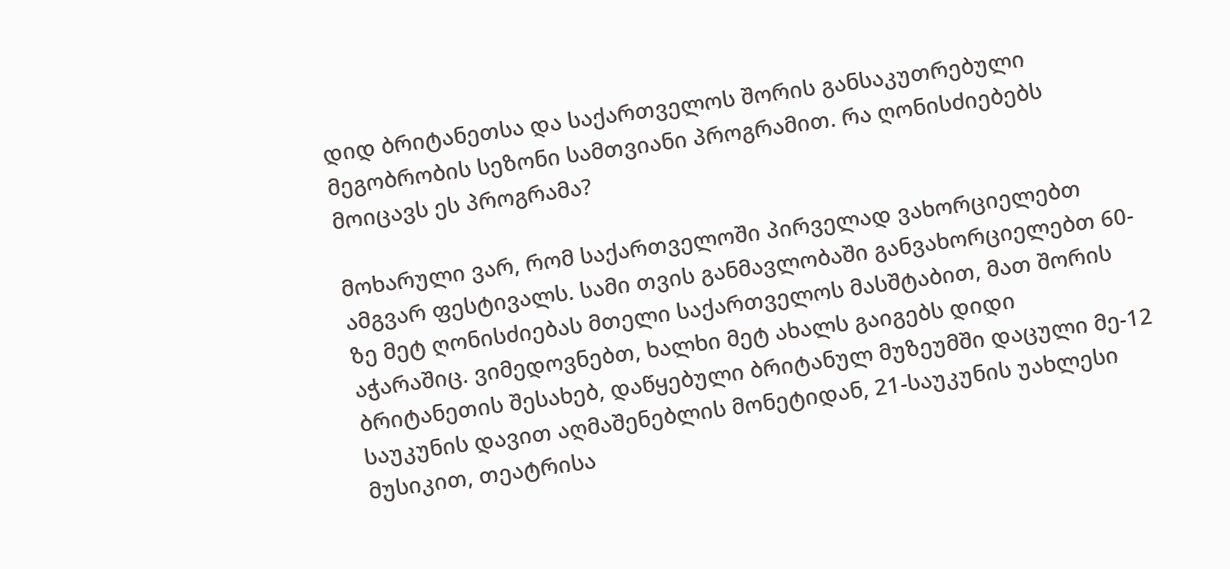დიდ ბრიტანეთსა და საქართველოს შორის განსაკუთრებული მეგობრობის სეზონი სამთვიანი პროგრამით. რა ღონისძიებებს მოიცავს ეს პროგრამა?

მოხარული ვარ, რომ საქართველოში პირველად ვახორციელებთ ამგვარ ფესტივალს. სამი თვის განმავლობაში განვახორციელებთ 60-ზე მეტ ღონისძიებას მთელი საქართველოს მასშტაბით, მათ შორის აჭარაშიც. ვიმედოვნებთ, ხალხი მეტ ახალს გაიგებს დიდი ბრიტანეთის შესახებ, დაწყებული ბრიტანულ მუზეუმში დაცული მე-12 საუკუნის დავით აღმაშენებლის მონეტიდან, 21-საუკუნის უახლესი მუსიკით, თეატრისა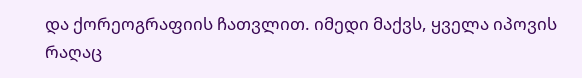და ქორეოგრაფიის ჩათვლით. იმედი მაქვს, ყველა იპოვის რაღაც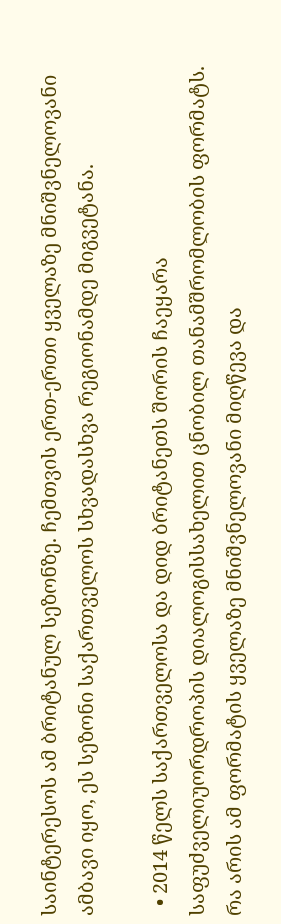საინტერესოს ამ ბრიტანულ სეზონზე. ჩემთვის ერთ-ერთი ყველაზე მნიშვნელოვანი ამბავი იყო, ეს სეზონი საქართველოს სხვადასხვა რეგიონამდე მიგვეტანა.

  • 2014 წელს საქართველოსა და დიდ ბრიტანეთს შორის ჩაეყარა საფუძველიუორდროპის დიალოგისსახელით ცნობილ თანამშრომლობის ფორმატს. რა არის ამ ფორმატის ყველაზე მნიშვნელოვანი მიღწევა და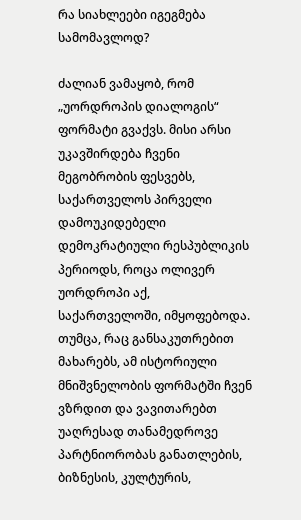რა სიახლეები იგეგმება სამომავლოდ?

ძალიან ვამაყობ, რომ „უორდროპის დიალოგის“ ფორმატი გვაქვს. მისი არსი უკავშირდება ჩვენი მეგობრობის ფესვებს, საქართველოს პირველი დამოუკიდებელი დემოკრატიული რესპუბლიკის პერიოდს, როცა ოლივერ უორდროპი აქ, საქართველოში, იმყოფებოდა. თუმცა, რაც განსაკუთრებით მახარებს, ამ ისტორიული მნიშვნელობის ფორმატში ჩვენ ვზრდით და ვავითარებთ უაღრესად თანამედროვე პარტნიორობას განათლების, ბიზნესის, კულტურის,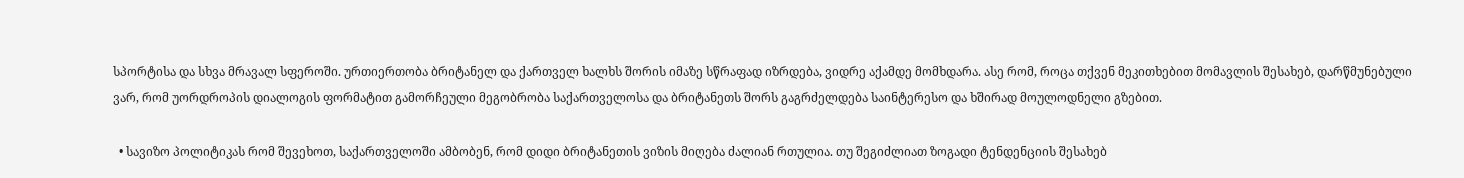სპორტისა და სხვა მრავალ სფეროში. ურთიერთობა ბრიტანელ და ქართველ ხალხს შორის იმაზე სწრაფად იზრდება, ვიდრე აქამდე მომხდარა. ასე რომ, როცა თქვენ მეკითხებით მომავლის შესახებ, დარწმუნებული ვარ, რომ უორდროპის დიალოგის ფორმატით გამორჩეული მეგობრობა საქართველოსა და ბრიტანეთს შორს გაგრძელდება საინტერესო და ხშირად მოულოდნელი გზებით.

  • სავიზო პოლიტიკას რომ შევეხოთ, საქართველოში ამბობენ, რომ დიდი ბრიტანეთის ვიზის მიღება ძალიან რთულია. თუ შეგიძლიათ ზოგადი ტენდენციის შესახებ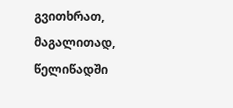გვითხრათ, მაგალითად, წელიწადში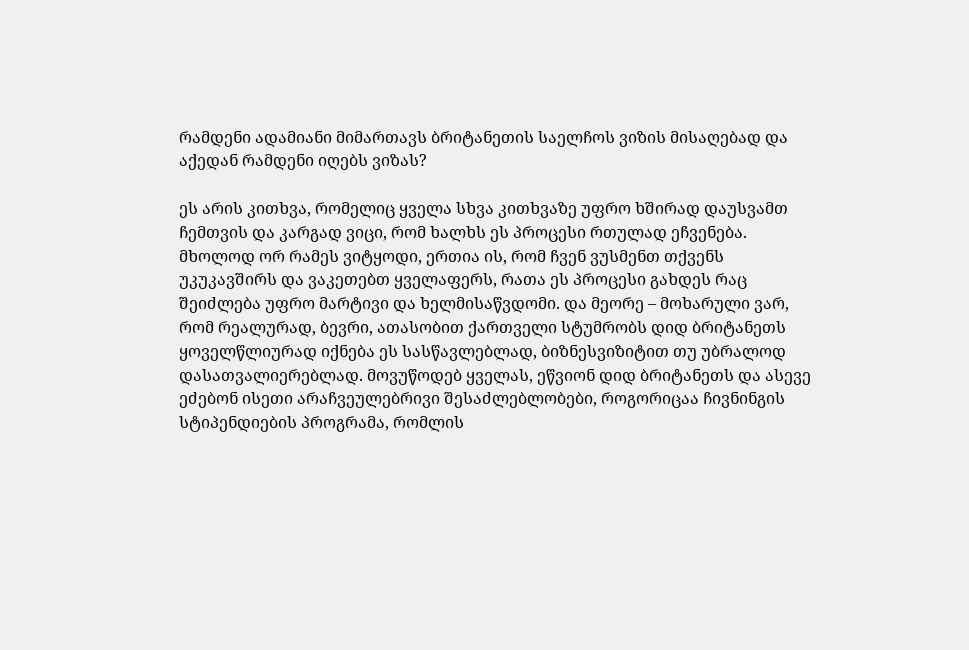რამდენი ადამიანი მიმართავს ბრიტანეთის საელჩოს ვიზის მისაღებად და აქედან რამდენი იღებს ვიზას?

ეს არის კითხვა, რომელიც ყველა სხვა კითხვაზე უფრო ხშირად დაუსვამთ ჩემთვის და კარგად ვიცი, რომ ხალხს ეს პროცესი რთულად ეჩვენება. მხოლოდ ორ რამეს ვიტყოდი, ერთია ის, რომ ჩვენ ვუსმენთ თქვენს უკუკავშირს და ვაკეთებთ ყველაფერს, რათა ეს პროცესი გახდეს რაც შეიძლება უფრო მარტივი და ხელმისაწვდომი. და მეორე – მოხარული ვარ, რომ რეალურად, ბევრი, ათასობით ქართველი სტუმრობს დიდ ბრიტანეთს ყოველწლიურად იქნება ეს სასწავლებლად, ბიზნესვიზიტით თუ უბრალოდ დასათვალიერებლად. მოვუწოდებ ყველას, ეწვიონ დიდ ბრიტანეთს და ასევე ეძებონ ისეთი არაჩვეულებრივი შესაძლებლობები, როგორიცაა ჩივნინგის სტიპენდიების პროგრამა, რომლის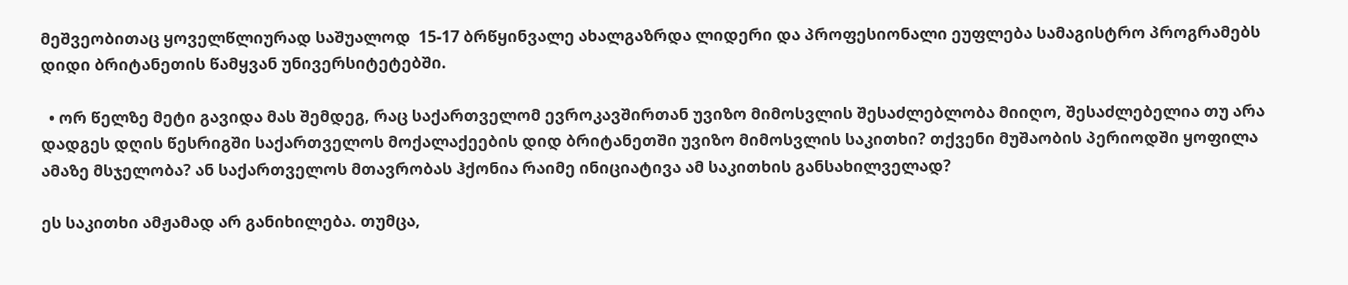მეშვეობითაც ყოველწლიურად საშუალოდ  15-17 ბრწყინვალე ახალგაზრდა ლიდერი და პროფესიონალი ეუფლება სამაგისტრო პროგრამებს დიდი ბრიტანეთის წამყვან უნივერსიტეტებში.

  • ორ წელზე მეტი გავიდა მას შემდეგ, რაც საქართველომ ევროკავშირთან უვიზო მიმოსვლის შესაძლებლობა მიიღო, შესაძლებელია თუ არა დადგეს დღის წესრიგში საქართველოს მოქალაქეების დიდ ბრიტანეთში უვიზო მიმოსვლის საკითხი? თქვენი მუშაობის პერიოდში ყოფილა ამაზე მსჯელობა? ან საქართველოს მთავრობას ჰქონია რაიმე ინიციატივა ამ საკითხის განსახილველად?

ეს საკითხი ამჟამად არ განიხილება. თუმცა,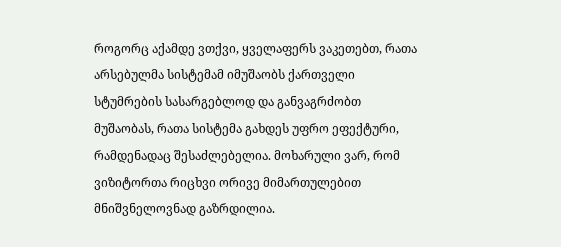როგორც აქამდე ვთქვი, ყველაფერს ვაკეთებთ, რათა არსებულმა სისტემამ იმუშაობს ქართველი სტუმრების სასარგებლოდ და განვაგრძობთ მუშაობას, რათა სისტემა გახდეს უფრო ეფექტური, რამდენადაც შესაძლებელია. მოხარული ვარ, რომ ვიზიტორთა რიცხვი ორივე მიმართულებით მნიშვნელოვნად გაზრდილია.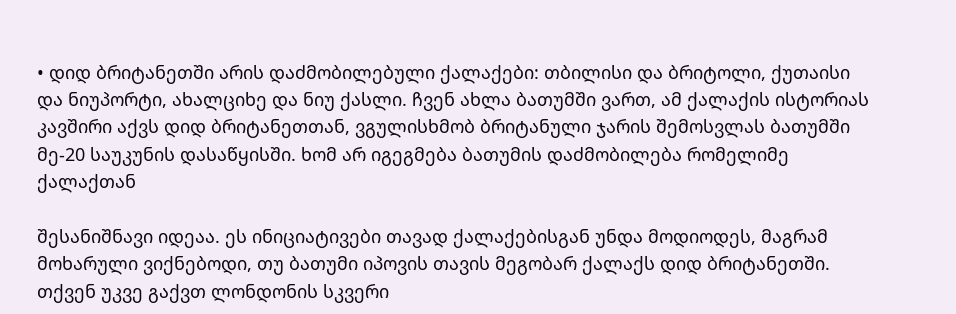• დიდ ბრიტანეთში არის დაძმობილებული ქალაქები: თბილისი და ბრიტოლი, ქუთაისი და ნიუპორტი, ახალციხე და ნიუ ქასლი. ჩვენ ახლა ბათუმში ვართ, ამ ქალაქის ისტორიას კავშირი აქვს დიდ ბრიტანეთთან, ვგულისხმობ ბრიტანული ჯარის შემოსვლას ბათუმში მე-20 საუკუნის დასაწყისში. ხომ არ იგეგმება ბათუმის დაძმობილება რომელიმე ქალაქთან

შესანიშნავი იდეაა. ეს ინიციატივები თავად ქალაქებისგან უნდა მოდიოდეს, მაგრამ მოხარული ვიქნებოდი, თუ ბათუმი იპოვის თავის მეგობარ ქალაქს დიდ ბრიტანეთში. თქვენ უკვე გაქვთ ლონდონის სკვერი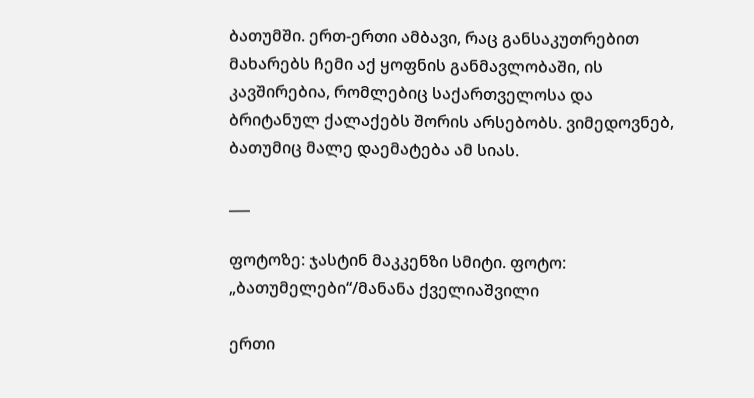ბათუმში. ერთ-ერთი ამბავი, რაც განსაკუთრებით მახარებს ჩემი აქ ყოფნის განმავლობაში, ის კავშირებია, რომლებიც საქართველოსა და ბრიტანულ ქალაქებს შორის არსებობს. ვიმედოვნებ, ბათუმიც მალე დაემატება ამ სიას.

___

ფოტოზე: ჯასტინ მაკკენზი სმიტი. ფოტო: „ბათუმელები“/მანანა ქველიაშვილი

ერთი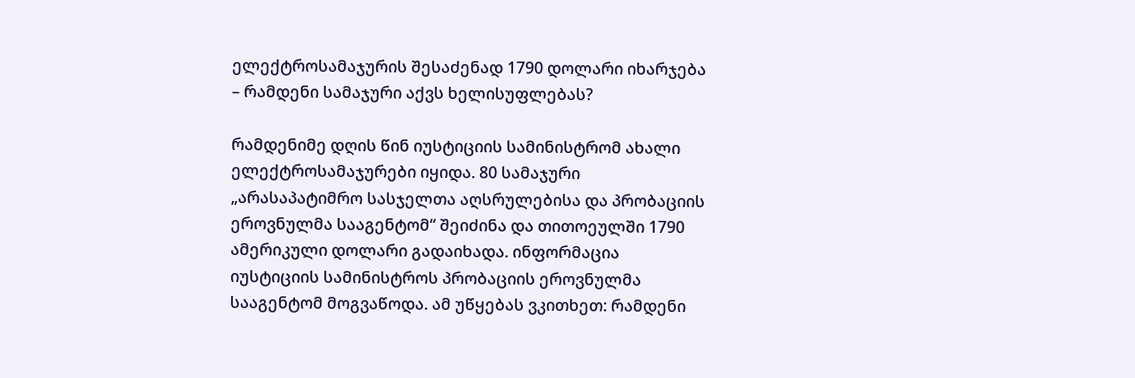ელექტროსამაჯურის შესაძენად 1790 დოლარი იხარჯება – რამდენი სამაჯური აქვს ხელისუფლებას?

რამდენიმე დღის წინ იუსტიციის სამინისტრომ ახალი ელექტროსამაჯურები იყიდა. 80 სამაჯური „არასაპატიმრო სასჯელთა აღსრულებისა და პრობაციის ეროვნულმა სააგენტომ“ შეიძინა და თითოეულში 1790 ამერიკული დოლარი გადაიხადა. ინფორმაცია იუსტიციის სამინისტროს პრობაციის ეროვნულმა სააგენტომ მოგვაწოდა. ამ უწყებას ვკითხეთ: რამდენი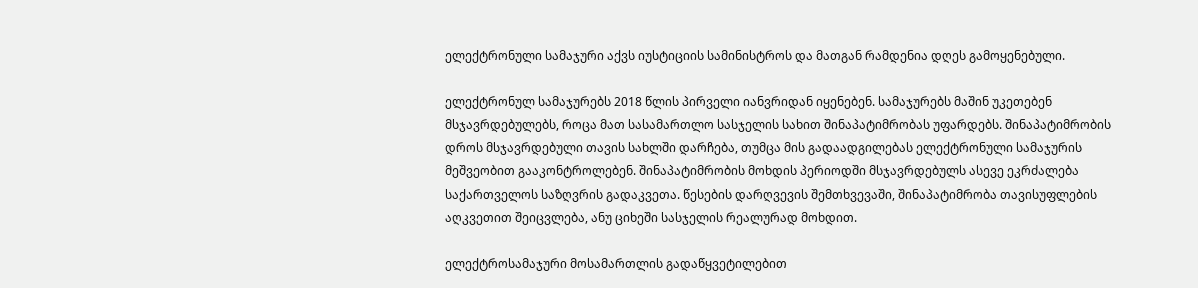ელექტრონული სამაჯური აქვს იუსტიციის სამინისტროს და მათგან რამდენია დღეს გამოყენებული.

ელექტრონულ სამაჯურებს 2018 წლის პირველი იანვრიდან იყენებენ. სამაჯურებს მაშინ უკეთებენ მსჯავრდებულებს, როცა მათ სასამართლო სასჯელის სახით შინაპატიმრობას უფარდებს. შინაპატიმრობის დროს მსჯავრდებული თავის სახლში დარჩება, თუმცა მის გადაადგილებას ელექტრონული სამაჯურის მეშვეობით გააკონტროლებენ. შინაპატიმრობის მოხდის პერიოდში მსჯავრდებულს ასევე ეკრძალება საქართველოს საზღვრის გადაკვეთა. წესების დარღვევის შემთხვევაში, შინაპატიმრობა თავისუფლების აღკვეთით შეიცვლება, ანუ ციხეში სასჯელის რეალურად მოხდით.

ელექტროსამაჯური მოსამართლის გადაწყვეტილებით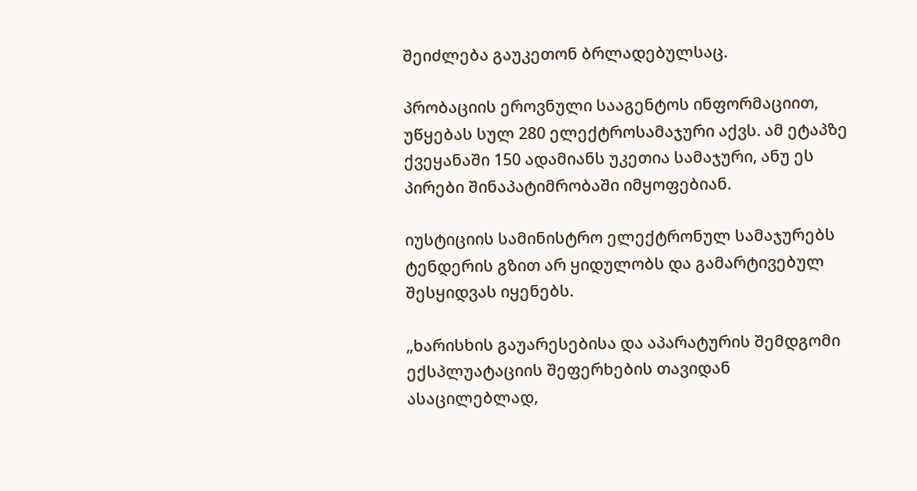შეიძლება გაუკეთონ ბრლადებულსაც.

პრობაციის ეროვნული სააგენტოს ინფორმაციით, უწყებას სულ 280 ელექტროსამაჯური აქვს. ამ ეტაპზე ქვეყანაში 150 ადამიანს უკეთია სამაჯური, ანუ ეს პირები შინაპატიმრობაში იმყოფებიან.

იუსტიციის სამინისტრო ელექტრონულ სამაჯურებს ტენდერის გზით არ ყიდულობს და გამარტივებულ შესყიდვას იყენებს.

„ხარისხის გაუარესებისა და აპარატურის შემდგომი ექსპლუატაციის შეფერხების თავიდან ასაცილებლად,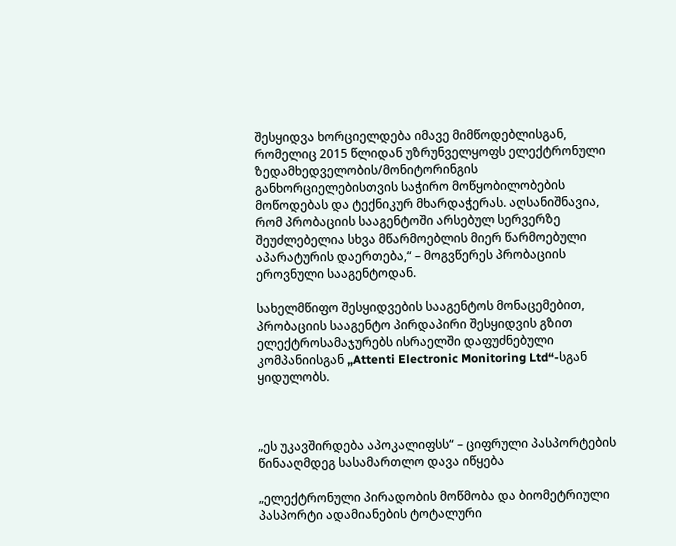შესყიდვა ხორციელდება იმავე მიმწოდებლისგან, რომელიც 2015 წლიდან უზრუნველყოფს ელექტრონული ზედამხედველობის/მონიტორინგის განხორციელებისთვის საჭირო მოწყობილობების მოწოდებას და ტექნიკურ მხარდაჭერას. აღსანიშნავია, რომ პრობაციის სააგენტოში არსებულ სერვერზე შეუძლებელია სხვა მწარმოებლის მიერ წარმოებული აპარატურის დაერთება,“ – მოგვწერეს პრობაციის ეროვნული სააგენტოდან.

სახელმწიფო შესყიდვების სააგენტოს მონაცემებით, პრობაციის სააგენტო პირდაპირი შესყიდვის გზით ელექტროსამაჯურებს ისრაელში დაფუძნებული კომპანიისგან „Attenti Electronic Monitoring Ltd“-სგან ყიდულობს.



„ეს უკავშირდება აპოკალიფსს“ – ციფრული პასპორტების წინააღმდეგ სასამართლო დავა იწყება

„ელექტრონული პირადობის მოწმობა და ბიომეტრიული პასპორტი ადამიანების ტოტალური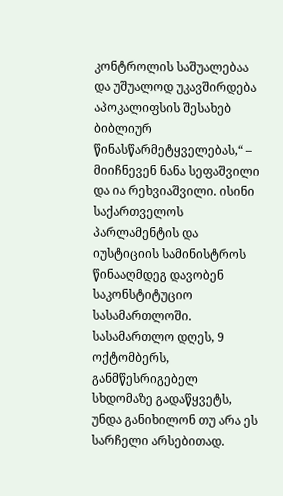კონტროლის საშუალებაა და უშუალოდ უკავშირდება აპოკალიფსის შესახებ ბიბლიურ წინასწარმეტყველებას,“ – მიიჩნევენ ნანა სეფაშვილი და ია რეხვიაშვილი. ისინი საქართველოს პარლამენტის და იუსტიციის სამინისტროს წინააღმდეგ დავობენ საკონსტიტუციო სასამართლოში. სასამართლო დღეს, 9 ოქტომბერს, განმწესრიგებელ სხდომაზე გადაწყვეტს, უნდა განიხილონ თუ არა ეს სარჩელი არსებითად.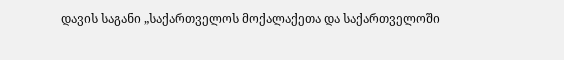დავის საგანი „საქართველოს მოქალაქეთა და საქართველოში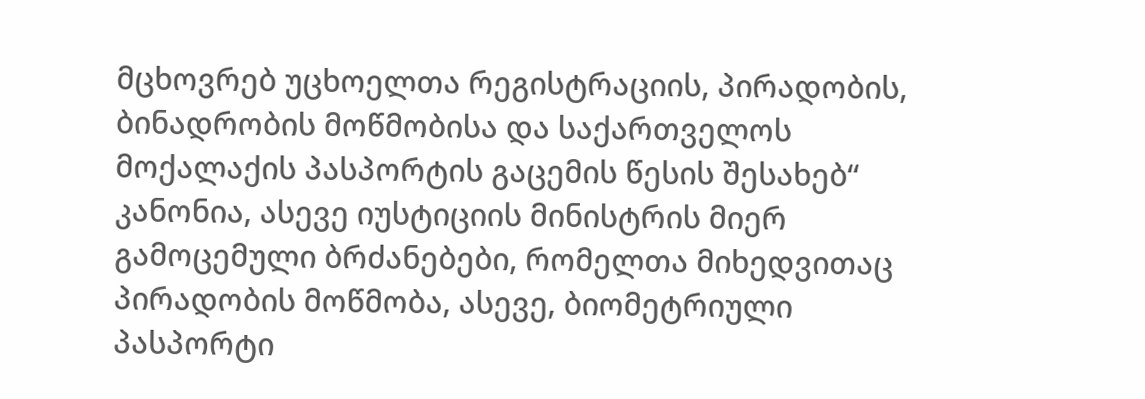მცხოვრებ უცხოელთა რეგისტრაციის, პირადობის, ბინადრობის მოწმობისა და საქართველოს მოქალაქის პასპორტის გაცემის წესის შესახებ“ კანონია, ასევე იუსტიციის მინისტრის მიერ გამოცემული ბრძანებები, რომელთა მიხედვითაც პირადობის მოწმობა, ასევე, ბიომეტრიული პასპორტი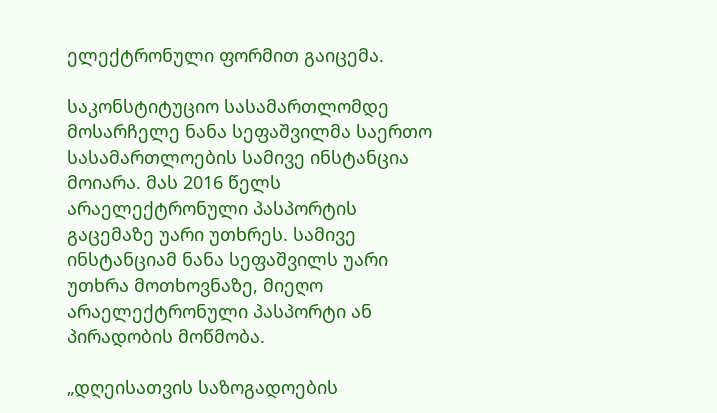ელექტრონული ფორმით გაიცემა.

საკონსტიტუციო სასამართლომდე მოსარჩელე ნანა სეფაშვილმა საერთო სასამართლოების სამივე ინსტანცია მოიარა. მას 2016 წელს არაელექტრონული პასპორტის გაცემაზე უარი უთხრეს. სამივე ინსტანციამ ნანა სეფაშვილს უარი უთხრა მოთხოვნაზე, მიეღო არაელექტრონული პასპორტი ან პირადობის მოწმობა.

„დღეისათვის საზოგადოების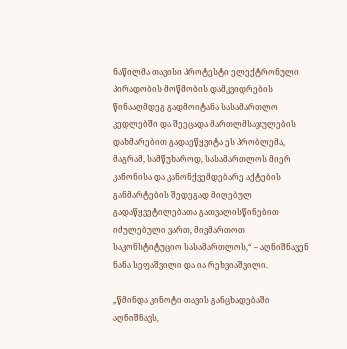ნაწილმა თავისი პროტესტი ელექტრონული პირადობის მოწმობის დამკვიდრების წინააღმდეგ გადმოიტანა სასამართლო კედლებში და შეეცადა მართლმსაჯულების დახმარებით გადაეწყვიტა ეს პრობლემა, მაგრამ, სამწუხაროდ, სასამართლოს მიერ კანონისა და კანონქვემდებარე აქტების განმარტების შედეგად მიღებულ გადაწყვეტილებათა გათვალისწინებით იძულებული ვართ, მივმართოთ საკონსტიტუციო სასამართლოს,“ – აღნიშნავენ ნანა სეფაშვილი და ია რეხვიაშვილი.

„წმინდა კინოტი თავის განცხადებაში აღნიშნავს,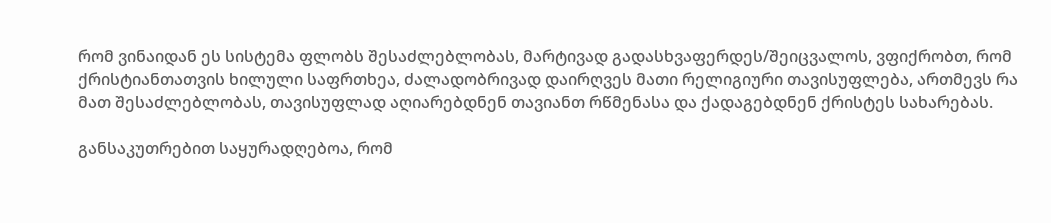რომ ვინაიდან ეს სისტემა ფლობს შესაძლებლობას, მარტივად გადასხვაფერდეს/შეიცვალოს, ვფიქრობთ, რომ ქრისტიანთათვის ხილული საფრთხეა, ძალადობრივად დაირღვეს მათი რელიგიური თავისუფლება, ართმევს რა მათ შესაძლებლობას, თავისუფლად აღიარებდნენ თავიანთ რწმენასა და ქადაგებდნენ ქრისტეს სახარებას.

განსაკუთრებით საყურადღებოა, რომ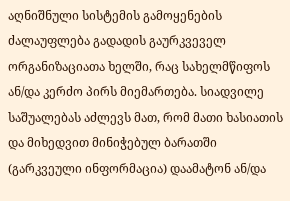აღნიშნული სისტემის გამოყენების ძალაუფლება გადადის გაურკვეველ  ორგანიზაციათა ხელში, რაც სახელმწიფოს ან/და კერძო პირს მიემართება. სიადვილე საშუალებას აძლევს მათ, რომ მათი ხასიათის და მიხედვით მინიჭებულ ბარათში (გარკვეული ინფორმაცია) დაამატონ ან/და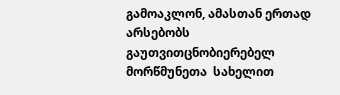გამოაკლონ, ამასთან ერთად არსებობს გაუთვითცნობიერებელ მორწმუნეთა  სახელით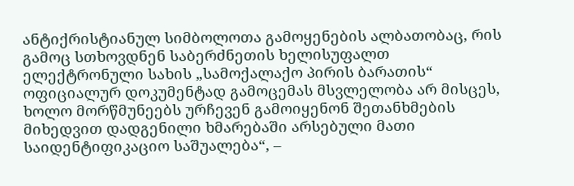ანტიქრისტიანულ სიმბოლოთა გამოყენების ალბათობაც, რის გამოც სთხოვდნენ საბერძნეთის ხელისუფალთ  ელექტრონული სახის „სამოქალაქო პირის ბარათის“ ოფიციალურ დოკუმენტად გამოცემას მსვლელობა არ მისცეს, ხოლო მორწმუნეებს ურჩევენ გამოიყენონ შეთანხმების მიხედვით დადგენილი ხმარებაში არსებული მათი საიდენტიფიკაციო საშუალება“, –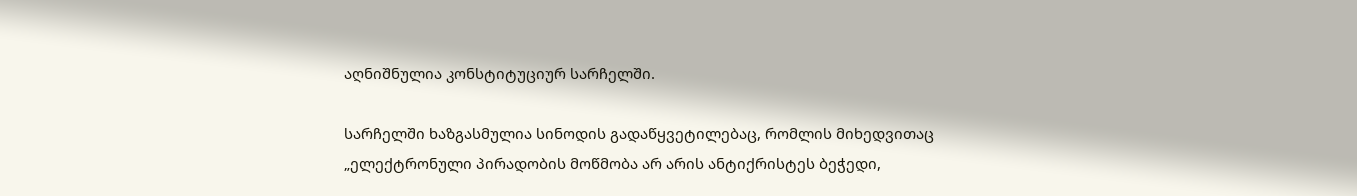აღნიშნულია კონსტიტუციურ სარჩელში.

სარჩელში ხაზგასმულია სინოდის გადაწყვეტილებაც, რომლის მიხედვითაც „ელექტრონული პირადობის მოწმობა არ არის ანტიქრისტეს ბეჭედი,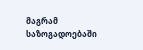მაგრამ საზოგადოებაში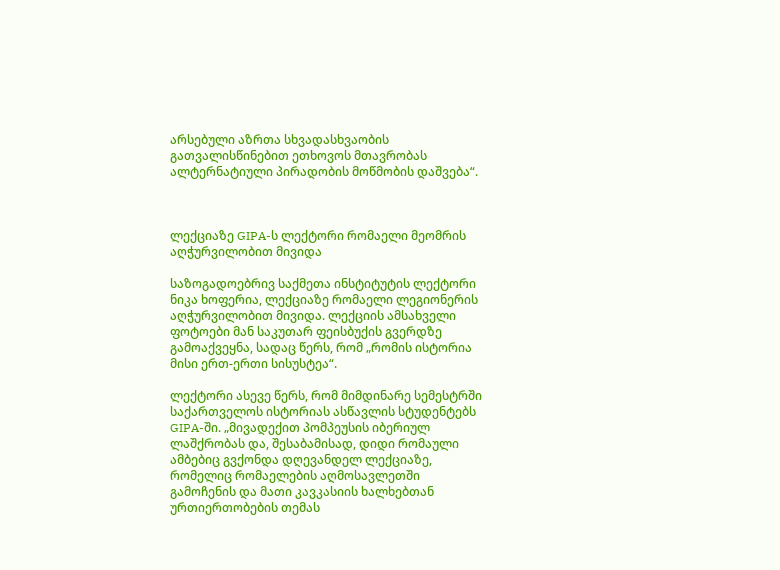არსებული აზრთა სხვადასხვაობის გათვალისწინებით ეთხოვოს მთავრობას ალტერნატიული პირადობის მოწმობის დაშვება“.



ლექციაზე GIPA-ს ლექტორი რომაელი მეომრის აღჭურვილობით მივიდა

საზოგადოებრივ საქმეთა ინსტიტუტის ლექტორი ნიკა ხოფერია, ლექციაზე რომაელი ლეგიონერის აღჭურვილობით მივიდა. ლექციის ამსახველი ფოტოები მან საკუთარ ფეისბუქის გვერდზე გამოაქვეყნა, სადაც წერს, რომ „რომის ისტორია მისი ერთ-ერთი სისუსტეა“.

ლექტორი ასევე წერს, რომ მიმდინარე სემესტრში საქართველოს ისტორიას ასწავლის სტუდენტებს GIPA-ში. „მივადექით პომპეუსის იბერიულ ლაშქრობას და, შესაბამისად, დიდი რომაული ამბებიც გვქონდა დღევანდელ ლექციაზე, რომელიც რომაელების აღმოსავლეთში გამოჩენის და მათი კავკასიის ხალხებთან ურთიერთობების თემას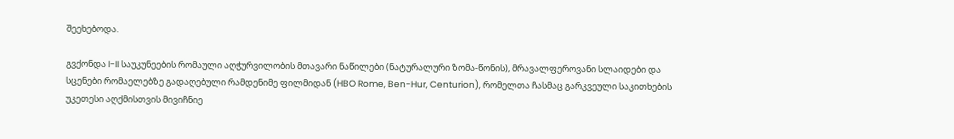შეეხებოდა.

გვქონდა I-II საუკუნეების რომაული აღჭურვილობის მთავარი ნაწილები (ნატურალური ზომა-წონის), მრავალფეროვანი სლაიდები და სცენები რომაელებზე გადაღებული რამდენიმე ფილმიდან (HBO Rome, Ben-Hur, Centurion), რომელთა ჩასმაც გარკვეული საკითხების უკეთესი აღქმისთვის მივიჩნიე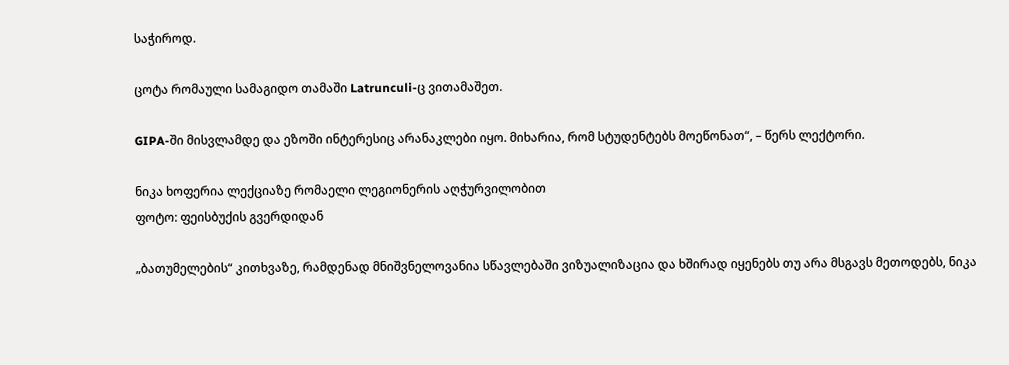საჭიროდ.

ცოტა რომაული სამაგიდო თამაში Latrunculi-ც ვითამაშეთ.

GIPA-ში მისვლამდე და ეზოში ინტერესიც არანაკლები იყო. მიხარია, რომ სტუდენტებს მოეწონათ“, – წერს ლექტორი.

ნიკა ხოფერია ლექციაზე რომაელი ლეგიონერის აღჭურვილობით
ფოტო: ფეისბუქის გვერდიდან

„ბათუმელების“ კითხვაზე, რამდენად მნიშვნელოვანია სწავლებაში ვიზუალიზაცია და ხშირად იყენებს თუ არა მსგავს მეთოდებს, ნიკა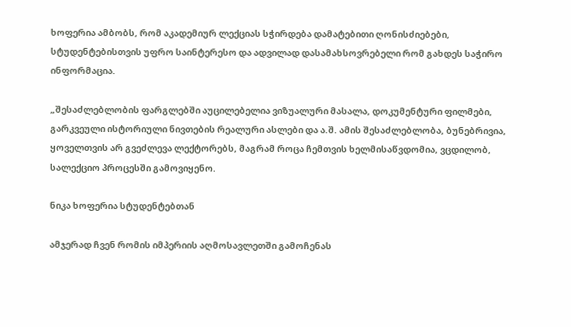ხოფერია ამბობს, რომ აკადემიურ ლექციას სჭირდება დამატებითი ღონისძიებები, სტუდენტებისთვის უფრო საინტერესო და ადვილად დასამახსოვრებელი რომ გახდეს საჭირო ინფორმაცია.

„შესაძლებლობის ფარგლებში აუცილებელია ვიზუალური მასალა, დოკუმენტური ფილმები, გარკვეული ისტორიული ნივთების რეალური ასლები და ა.შ. ამის შესაძლებლობა, ბუნებრივია, ყოველთვის არ გვეძლევა ლექტორებს, მაგრამ როცა ჩემთვის ხელმისაწვდომია, ვცდილობ, სალექციო პროცესში გამოვიყენო.

ნიკა ხოფერია სტუდენტებთან

ამჯერად ჩვენ რომის იმპერიის აღმოსავლეთში გამოჩენას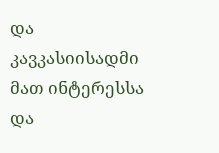და კავკასიისადმი მათ ინტერესსა და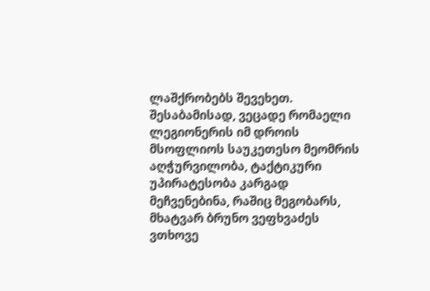ლაშქრობებს შევეხეთ. შესაბამისად, ვეცადე რომაელი ლეგიონერის იმ დროის მსოფლიოს საუკეთესო მეომრის აღჭურვილობა, ტაქტიკური უპირატესობა კარგად მეჩვენებინა, რაშიც მეგობარს, მხატვარ ბრუნო ვეფხვაძეს ვთხოვე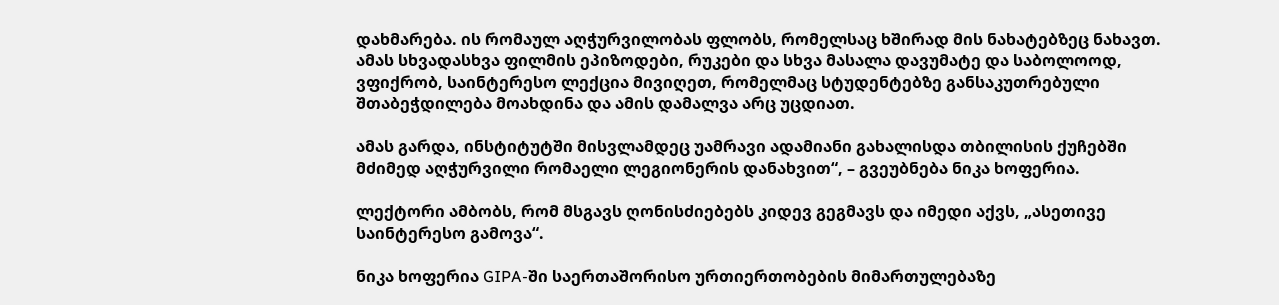დახმარება. ის რომაულ აღჭურვილობას ფლობს, რომელსაც ხშირად მის ნახატებზეც ნახავთ. ამას სხვადასხვა ფილმის ეპიზოდები, რუკები და სხვა მასალა დავუმატე და საბოლოოდ, ვფიქრობ, საინტერესო ლექცია მივიღეთ, რომელმაც სტუდენტებზე განსაკუთრებული შთაბეჭდილება მოახდინა და ამის დამალვა არც უცდიათ.

ამას გარდა, ინსტიტუტში მისვლამდეც უამრავი ადამიანი გახალისდა თბილისის ქუჩებში მძიმედ აღჭურვილი რომაელი ლეგიონერის დანახვით“, – გვეუბნება ნიკა ხოფერია.

ლექტორი ამბობს, რომ მსგავს ღონისძიებებს კიდევ გეგმავს და იმედი აქვს, „ასეთივე საინტერესო გამოვა“.

ნიკა ხოფერია GIPA-ში საერთაშორისო ურთიერთობების მიმართულებაზე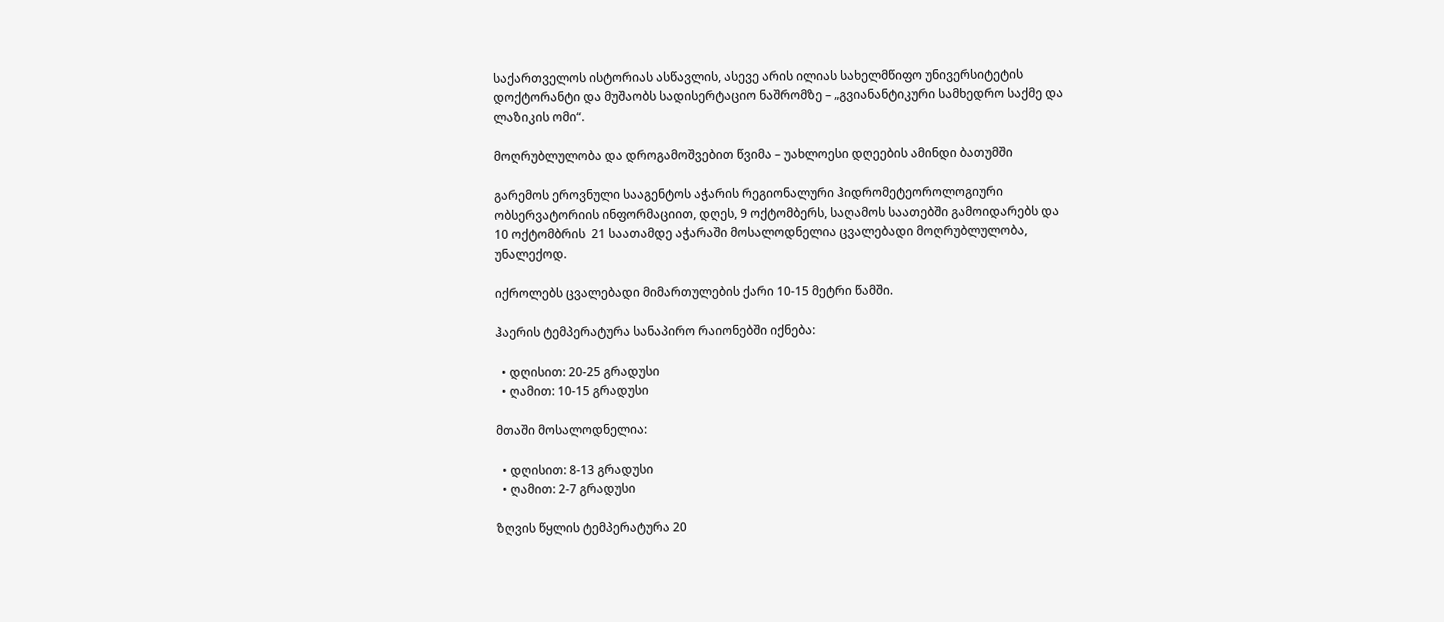საქართველოს ისტორიას ასწავლის, ასევე არის ილიას სახელმწიფო უნივერსიტეტის დოქტორანტი და მუშაობს სადისერტაციო ნაშრომზე – „გვიანანტიკური სამხედრო საქმე და ლაზიკის ომი“.

მოღრუბლულობა და დროგამოშვებით წვიმა – უახლოესი დღეების ამინდი ბათუმში

გარემოს ეროვნული სააგენტოს აჭარის რეგიონალური ჰიდრომეტეოროლოგიური ობსერვატორიის ინფორმაციით, დღეს, 9 ოქტომბერს, საღამოს საათებში გამოიდარებს და  10 ოქტომბრის  21 საათამდე აჭარაში მოსალოდნელია ცვალებადი მოღრუბლულობა, უნალექოდ.

იქროლებს ცვალებადი მიმართულების ქარი 10-15 მეტრი წამში.

ჰაერის ტემპერატურა სანაპირო რაიონებში იქნება:

  • დღისით: 20-25 გრადუსი
  • ღამით: 10-15 გრადუსი

მთაში მოსალოდნელია:

  • დღისით: 8-13 გრადუსი
  • ღამით: 2-7 გრადუსი

ზღვის წყლის ტემპერატურა 20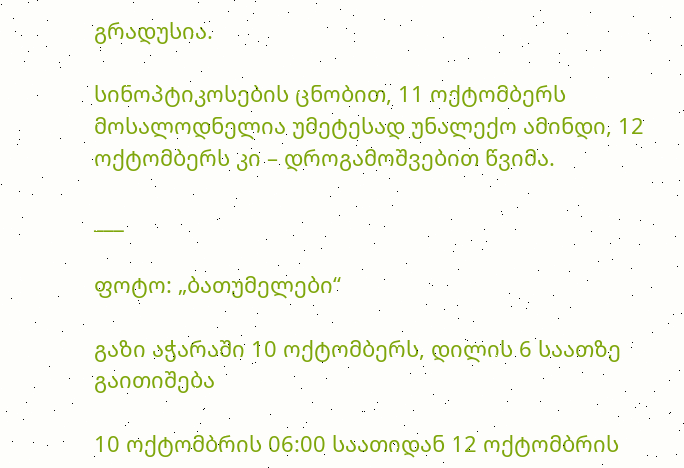გრადუსია.

სინოპტიკოსების ცნობით, 11 ოქტომბერს მოსალოდნელია უმეტესად უნალექო ამინდი, 12 ოქტომბერს კი – დროგამოშვებით წვიმა.

___

ფოტო: „ბათუმელები“

გაზი აჭარაში 10 ოქტომბერს, დილის 6 საათზე გაითიშება

10 ოქტომბრის 06:00 საათიდან 12 ოქტომბრის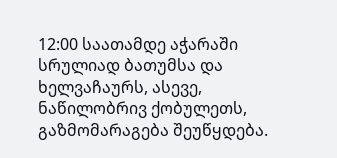12:00 საათამდე აჭარაში  სრულიად ბათუმსა და ხელვაჩაურს, ასევე, ნაწილობრივ ქობულეთს, გაზმომარაგება შეუწყდება.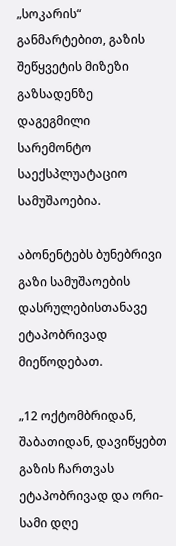„სოკარის“ განმარტებით, გაზის შეწყვეტის მიზეზი გაზსადენზე  დაგეგმილი სარემონტო საექსპლუატაციო სამუშაოებია.

აბონენტებს ბუნებრივი გაზი სამუშაოების დასრულებისთანავე ეტაპობრივად მიეწოდებათ.

„12 ოქტომბრიდან, შაბათიდან, დავიწყებთ გაზის ჩართვას ეტაპობრივად და ორი-სამი დღე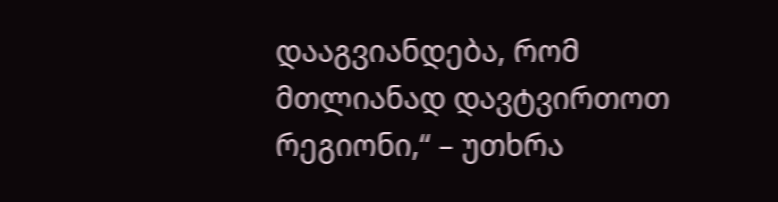დააგვიანდება, რომ მთლიანად დავტვირთოთ რეგიონი,“ – უთხრა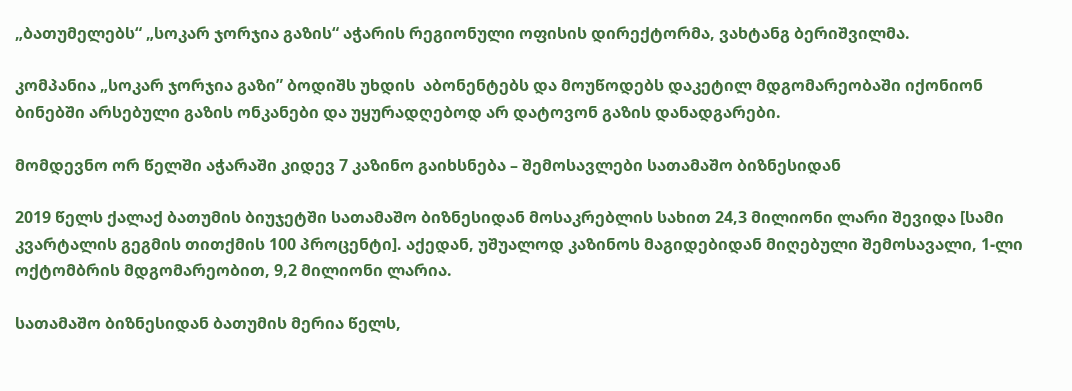„ბათუმელებს“ „სოკარ ჯორჯია გაზის“ აჭარის რეგიონული ოფისის დირექტორმა, ვახტანგ ბერიშვილმა.

კომპანია „სოკარ ჯორჯია გაზი” ბოდიშს უხდის  აბონენტებს და მოუწოდებს დაკეტილ მდგომარეობაში იქონიონ ბინებში არსებული გაზის ონკანები და უყურადღებოდ არ დატოვონ გაზის დანადგარები.

მომდევნო ორ წელში აჭარაში კიდევ 7 კაზინო გაიხსნება – შემოსავლები სათამაშო ბიზნესიდან

2019 წელს ქალაქ ბათუმის ბიუჯეტში სათამაშო ბიზნესიდან მოსაკრებლის სახით 24,3 მილიონი ლარი შევიდა [სამი კვარტალის გეგმის თითქმის 100 პროცენტი]. აქედან, უშუალოდ კაზინოს მაგიდებიდან მიღებული შემოსავალი, 1-ლი ოქტომბრის მდგომარეობით, 9,2 მილიონი ლარია.

სათამაშო ბიზნესიდან ბათუმის მერია წელს,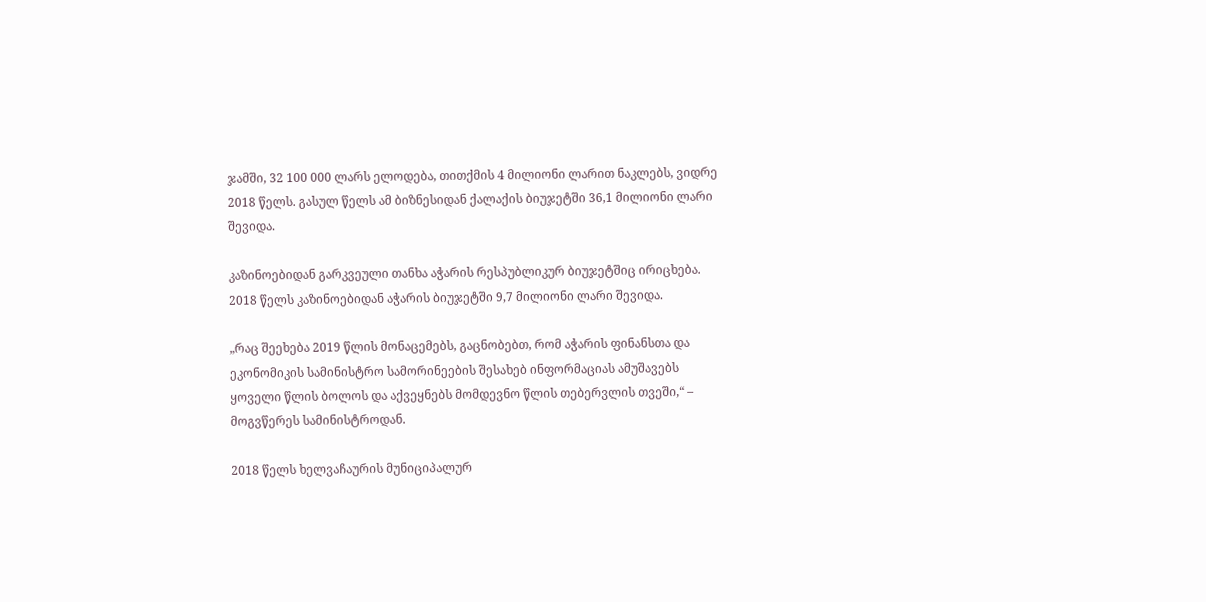ჯამში, 32 100 000 ლარს ელოდება, თითქმის 4 მილიონი ლარით ნაკლებს, ვიდრე 2018 წელს. გასულ წელს ამ ბიზნესიდან ქალაქის ბიუჯეტში 36,1 მილიონი ლარი შევიდა.

კაზინოებიდან გარკვეული თანხა აჭარის რესპუბლიკურ ბიუჯეტშიც ირიცხება. 2018 წელს კაზინოებიდან აჭარის ბიუჯეტში 9,7 მილიონი ლარი შევიდა.

„რაც შეეხება 2019 წლის მონაცემებს, გაცნობებთ, რომ აჭარის ფინანსთა და ეკონომიკის სამინისტრო სამორინეების შესახებ ინფორმაციას ამუშავებს ყოველი წლის ბოლოს და აქვეყნებს მომდევნო წლის თებერვლის თვეში,“ – მოგვწერეს სამინისტროდან.

2018 წელს ხელვაჩაურის მუნიციპალურ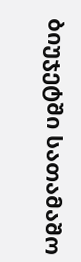ბიუჯეტში სათამაშო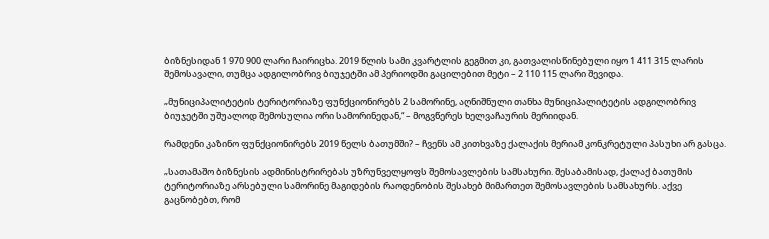ბიზნესიდან 1 970 900 ლარი ჩაირიცხა. 2019 წლის სამი კვარტლის გეგმით კი, გათვალისწინებული იყო 1 411 315 ლარის შემოსავალი, თუმცა ადგილობრივ ბიუჯეტში ამ პერიოდში გაცილებით მეტი – 2 110 115 ლარი შევიდა.

„მუნიციპალიტეტის ტერიტორიაზე ფუნქციონირებს 2 სამორინე, აღნიშნული თანხა მუნიციპალიტეტის ადგილობრივ ბიუჯეტში უშუალოდ შემოსულია ორი სამორინედან,“ – მოგვწერეს ხელვაჩაურის მერიიდან.

რამდენი კაზინო ფუნქციონირებს 2019 წელს ბათუმში? – ჩვენს ამ კითხვაზე ქალაქის მერიამ კონკრეტული პასუხი არ გასცა.

„სათამაშო ბიზნესის ადმინისტრირებას უზრუნველყოფს შემოსავლების სამსახური. შესაბამისად, ქალაქ ბათუმის ტერიტორიაზე არსებული სამორინე მაგიდების რაოდენობის შესახებ მიმართეთ შემოსავლების სამსახურს. აქვე გაცნობებთ, რომ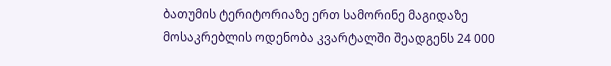ბათუმის ტერიტორიაზე ერთ სამორინე მაგიდაზე მოსაკრებლის ოდენობა კვარტალში შეადგენს 24 000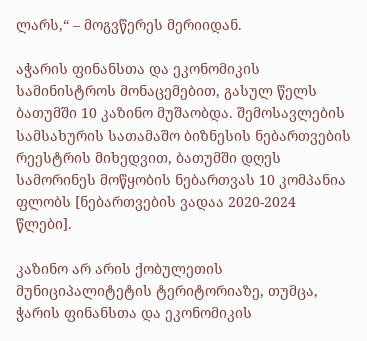ლარს,“ – მოგვწერეს მერიიდან.

აჭარის ფინანსთა და ეკონომიკის სამინისტროს მონაცემებით, გასულ წელს ბათუმში 10 კაზინო მუშაობდა. შემოსავლების სამსახურის სათამაშო ბიზნესის ნებართვების რეესტრის მიხედვით, ბათუმში დღეს სამორინეს მოწყობის ნებართვას 10 კომპანია ფლობს [ნებართვების ვადაა 2020-2024 წლები].

კაზინო არ არის ქობულეთის მუნიციპალიტეტის ტერიტორიაზე, თუმცა, ჭარის ფინანსთა და ეკონომიკის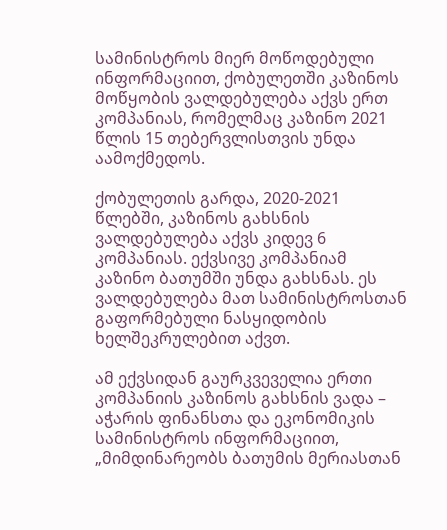სამინისტროს მიერ მოწოდებული ინფორმაციით, ქობულეთში კაზინოს მოწყობის ვალდებულება აქვს ერთ კომპანიას, რომელმაც კაზინო 2021 წლის 15 თებერვლისთვის უნდა აამოქმედოს.

ქობულეთის გარდა, 2020-2021 წლებში, კაზინოს გახსნის ვალდებულება აქვს კიდევ 6 კომპანიას. ექვსივე კომპანიამ კაზინო ბათუმში უნდა გახსნას. ეს ვალდებულება მათ სამინისტროსთან გაფორმებული ნასყიდობის ხელშეკრულებით აქვთ.

ამ ექვსიდან გაურკვეველია ერთი კომპანიის კაზინოს გახსნის ვადა – აჭარის ფინანსთა და ეკონომიკის სამინისტროს ინფორმაციით, „მიმდინარეობს ბათუმის მერიასთან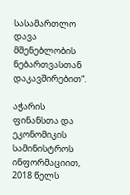სასამართლო დავა მშენებლობის ნებართვასთან დაკავშირებით“.

აჭარის ფინანსთა და ეკონომიკის სამინისტროს ინფორმაციით, 2018 წელს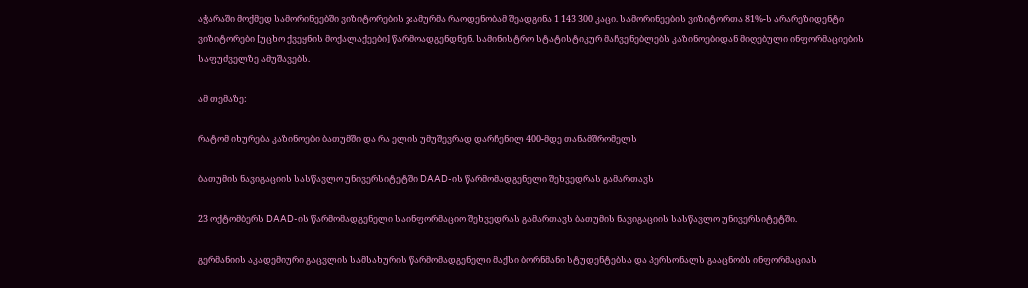აჭარაში მოქმედ სამორინეებში ვიზიტორების ჯამურმა რაოდენობამ შეადგინა 1 143 300 კაცი. სამორინეების ვიზიტორთა 81%-ს არარეზიდენტი ვიზიტორები [უცხო ქვეყნის მოქალაქეები] წარმოადგენდნენ. სამინისტრო სტატისტიკურ მაჩვენებლებს კაზინოებიდან მიღებული ინფორმაციების საფუძველზე ამუშავებს.

ამ თემაზე:

რატომ იხურება კაზინოები ბათუმში და რა ელის უმუშევრად დარჩენილ 400-მდე თანამშრომელს

ბათუმის ნავიგაციის სასწავლო უნივერსიტეტში DAAD-ის წარმომადგენელი შეხვედრას გამართავს

23 ოქტომბერს DAAD-ის წარმომადგენელი საინფორმაციო შეხვედრას გამართავს ბათუმის ნავიგაციის სასწავლო უნივერსიტეტში.

გერმანიის აკადემიური გაცვლის სამსახურის წარმომადგენელი მაქსი ბორნმანი სტუდენტებსა და პერსონალს გააცნობს ინფორმაციას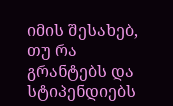იმის შესახებ, თუ რა გრანტებს და სტიპენდიებს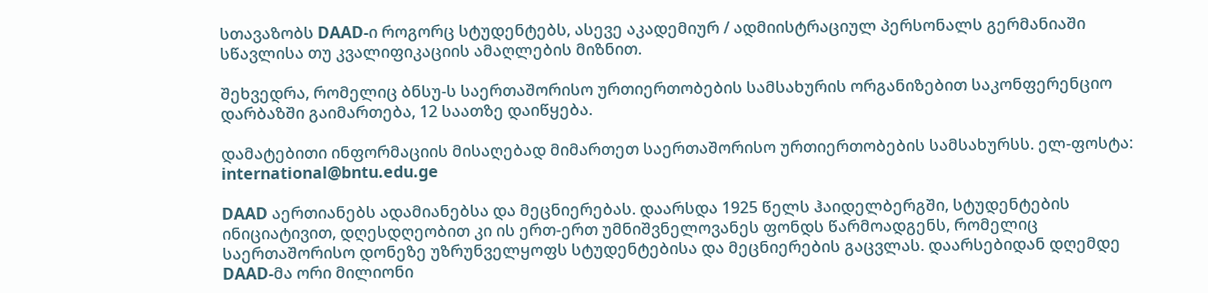სთავაზობს DAAD-ი როგორც სტუდენტებს, ასევე აკადემიურ / ადმიისტრაციულ პერსონალს გერმანიაში სწავლისა თუ კვალიფიკაციის ამაღლების მიზნით.

შეხვედრა, რომელიც ბნსუ-ს საერთაშორისო ურთიერთობების სამსახურის ორგანიზებით საკონფერენციო დარბაზში გაიმართება, 12 საათზე დაიწყება.

დამატებითი ინფორმაციის მისაღებად მიმართეთ საერთაშორისო ურთიერთობების სამსახურსს. ელ-ფოსტა: international@bntu.edu.ge

DAAD აერთიანებს ადამიანებსა და მეცნიერებას. დაარსდა 1925 წელს ჰაიდელბერგში, სტუდენტების ინიციატივით, დღესდღეობით კი ის ერთ-ერთ უმნიშვნელოვანეს ფონდს წარმოადგენს, რომელიც საერთაშორისო დონეზე უზრუნველყოფს სტუდენტებისა და მეცნიერების გაცვლას. დაარსებიდან დღემდე DAAD-მა ორი მილიონი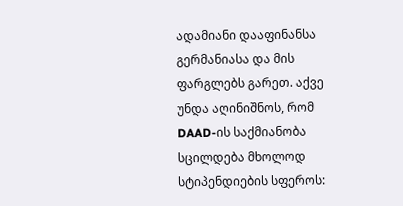ადამიანი დააფინანსა გერმანიასა და მის ფარგლებს გარეთ. აქვე უნდა აღინიშნოს, რომ DAAD-ის საქმიანობა სცილდება მხოლოდ სტიპენდიების სფეროს: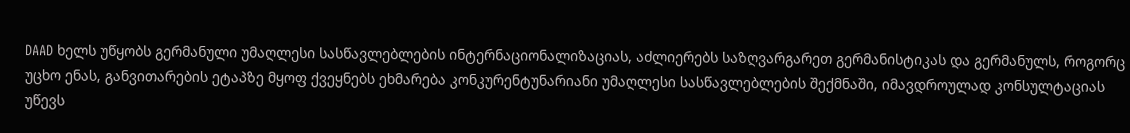DAAD ხელს უწყობს გერმანული უმაღლესი სასწავლებლების ინტერნაციონალიზაციას, აძლიერებს საზღვარგარეთ გერმანისტიკას და გერმანულს, როგორც უცხო ენას, განვითარების ეტაპზე მყოფ ქვეყნებს ეხმარება კონკურენტუნარიანი უმაღლესი სასწავლებლების შექმნაში, იმავდროულად კონსულტაციას უწევს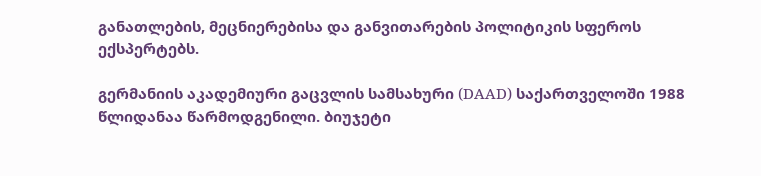განათლების, მეცნიერებისა და განვითარების პოლიტიკის სფეროს ექსპერტებს.

გერმანიის აკადემიური გაცვლის სამსახური (DAAD) საქართველოში 1988 წლიდანაა წარმოდგენილი. ბიუჯეტი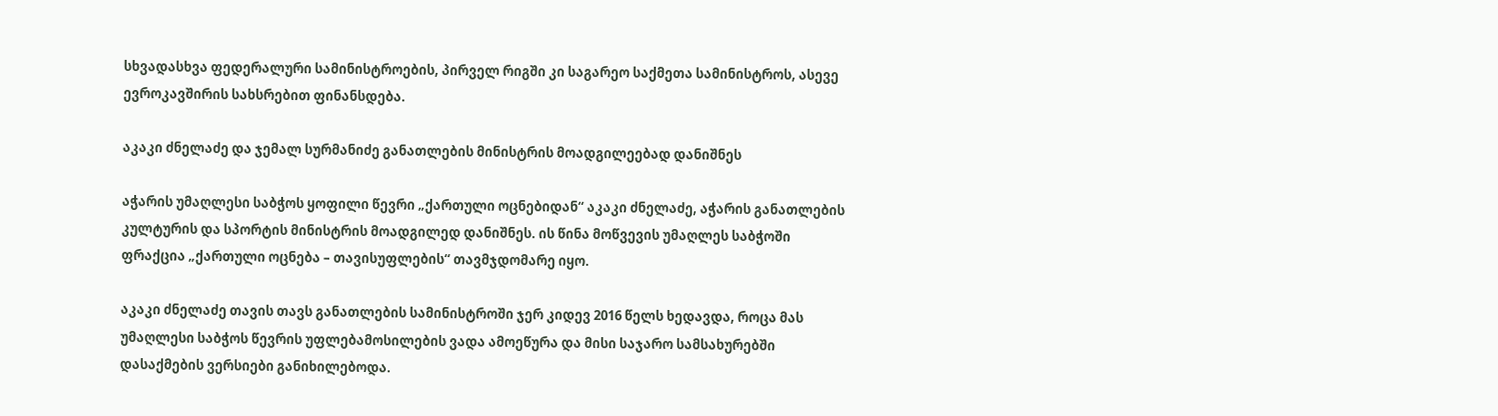სხვადასხვა ფედერალური სამინისტროების, პირველ რიგში კი საგარეო საქმეთა სამინისტროს, ასევე ევროკავშირის სახსრებით ფინანსდება.

აკაკი ძნელაძე და ჯემალ სურმანიძე განათლების მინისტრის მოადგილეებად დანიშნეს

აჭარის უმაღლესი საბჭოს ყოფილი წევრი „ქართული ოცნებიდან“ აკაკი ძნელაძე, აჭარის განათლების კულტურის და სპორტის მინისტრის მოადგილედ დანიშნეს. ის წინა მოწვევის უმაღლეს საბჭოში ფრაქცია „ქართული ოცნება – თავისუფლების“ თავმჯდომარე იყო.

აკაკი ძნელაძე თავის თავს განათლების სამინისტროში ჯერ კიდევ 2016 წელს ხედავდა, როცა მას უმაღლესი საბჭოს წევრის უფლებამოსილების ვადა ამოეწურა და მისი საჯარო სამსახურებში დასაქმების ვერსიები განიხილებოდა.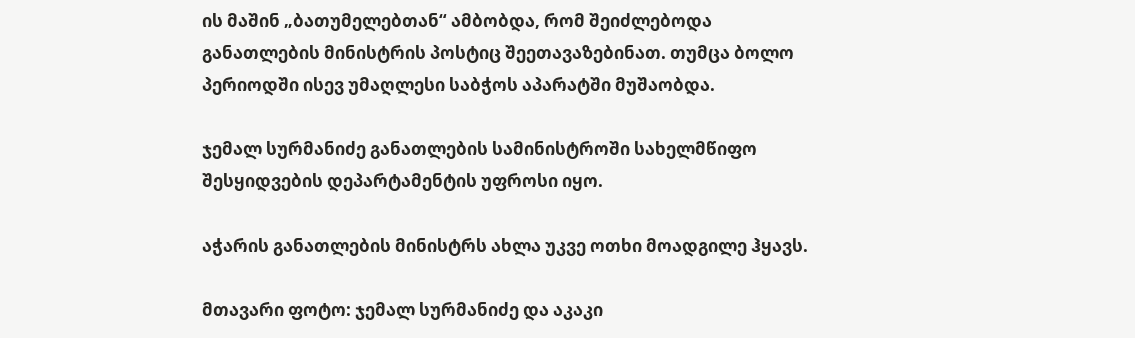ის მაშინ „ბათუმელებთან“ ამბობდა, რომ შეიძლებოდა განათლების მინისტრის პოსტიც შეეთავაზებინათ. თუმცა ბოლო პერიოდში ისევ უმაღლესი საბჭოს აპარატში მუშაობდა.

ჯემალ სურმანიძე განათლების სამინისტროში სახელმწიფო შესყიდვების დეპარტამენტის უფროსი იყო.

აჭარის განათლების მინისტრს ახლა უკვე ოთხი მოადგილე ჰყავს.

მთავარი ფოტო: ჯემალ სურმანიძე და აკაკი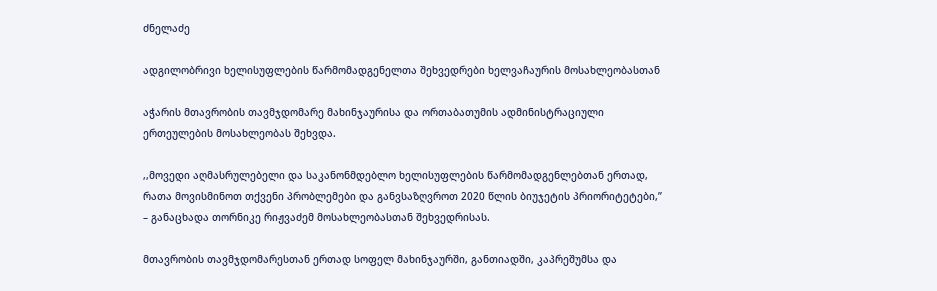ძნელაძე

ადგილობრივი ხელისუფლების წარმომადგენელთა შეხვედრები ხელვაჩაურის მოსახლეობასთან

აჭარის მთავრობის თავმჯდომარე მახინჯაურისა და ორთაბათუმის ადმინისტრაციული ერთეულების მოსახლეობას შეხვდა.

,,მოვედი აღმასრულებელი და საკანონმდებლო ხელისუფლების წარმომადგენლებთან ერთად, რათა მოვისმინოთ თქვენი პრობლემები და განვსაზღვროთ 2020 წლის ბიუჯეტის პრიორიტეტები,’’ – განაცხადა თორნიკე რიჟვაძემ მოსახლეობასთან შეხვედრისას.

მთავრობის თავმჯდომარესთან ერთად სოფელ მახინჯაურში, განთიადში, კაპრეშუმსა და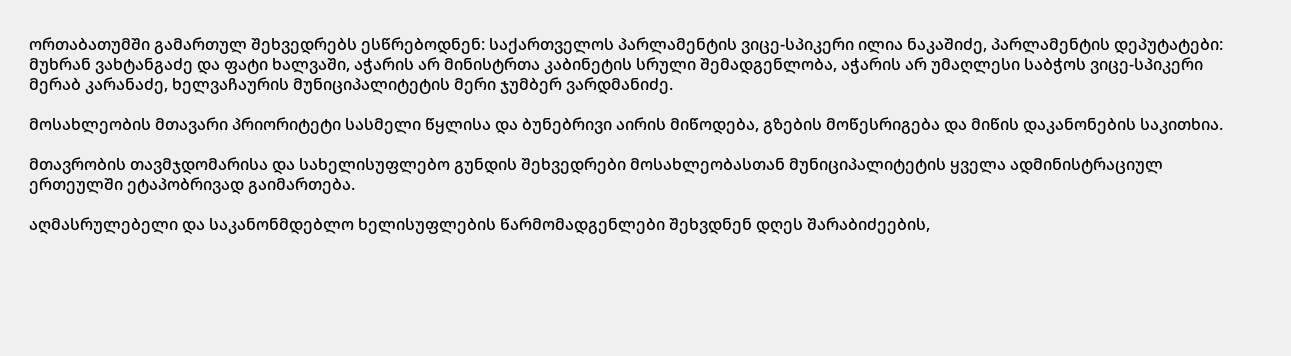ორთაბათუმში გამართულ შეხვედრებს ესწრებოდნენ: საქართველოს პარლამენტის ვიცე-სპიკერი ილია ნაკაშიძე, პარლამენტის დეპუტატები: მუხრან ვახტანგაძე და ფატი ხალვაში, აჭარის არ მინისტრთა კაბინეტის სრული შემადგენლობა, აჭარის არ უმაღლესი საბჭოს ვიცე-სპიკერი მერაბ კარანაძე, ხელვაჩაურის მუნიციპალიტეტის მერი ჯუმბერ ვარდმანიძე.

მოსახლეობის მთავარი პრიორიტეტი სასმელი წყლისა და ბუნებრივი აირის მიწოდება, გზების მოწესრიგება და მიწის დაკანონების საკითხია.

მთავრობის თავმჯდომარისა და სახელისუფლებო გუნდის შეხვედრები მოსახლეობასთან მუნიციპალიტეტის ყველა ადმინისტრაციულ ერთეულში ეტაპობრივად გაიმართება.

აღმასრულებელი და საკანონმდებლო ხელისუფლების წარმომადგენლები შეხვდნენ დღეს შარაბიძეების,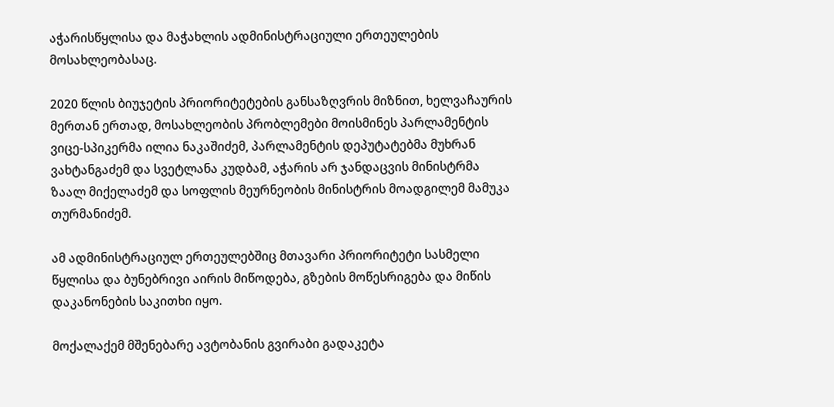აჭარისწყლისა და მაჭახლის ადმინისტრაციული ერთეულების მოსახლეობასაც.

2020 წლის ბიუჯეტის პრიორიტეტების განსაზღვრის მიზნით, ხელვაჩაურის მერთან ერთად, მოსახლეობის პრობლემები მოისმინეს პარლამენტის ვიცე-სპიკერმა ილია ნაკაშიძემ, პარლამენტის დეპუტატებმა მუხრან ვახტანგაძემ და სვეტლანა კუდბამ, აჭარის არ ჯანდაცვის მინისტრმა ზაალ მიქელაძემ და სოფლის მეურნეობის მინისტრის მოადგილემ მამუკა თურმანიძემ.

ამ ადმინისტრაციულ ერთეულებშიც მთავარი პრიორიტეტი სასმელი წყლისა და ბუნებრივი აირის მიწოდება, გზების მოწესრიგება და მიწის დაკანონების საკითხი იყო.

მოქალაქემ მშენებარე ავტობანის გვირაბი გადაკეტა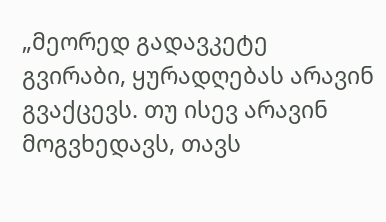„მეორედ გადავკეტე გვირაბი, ყურადღებას არავინ გვაქცევს. თუ ისევ არავინ მოგვხედავს, თავს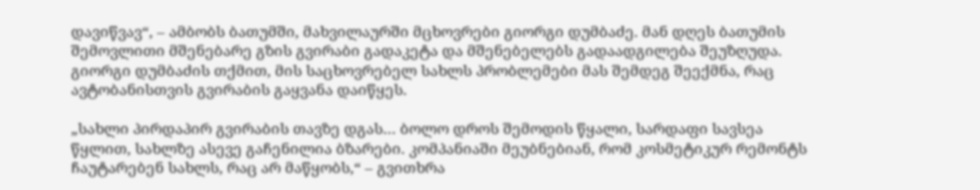დავიწვავ“, – ამბობს ბათუმში, მახვილაურში მცხოვრები გიორგი დუმბაძე. მან დღეს ბათუმის შემოვლითი მშენებარე გზის გვირაბი გადაკეტა და მშენებელებს გადაადგილება შეუზღუდა. გიორგი დუმბაძის თქმით, მის საცხოვრებელ სახლს პრობლემები მას შემდეგ შეექმნა, რაც ავტობანისთვის გვირაბის გაყვანა დაიწყეს.

„სახლი პირდაპირ გვირაბის თავზე დგას… ბოლო დროს შემოდის წყალი, სარდაფი სავსეა წყლით, სახლზე ასევე გაჩენილია ბზარები. კომპანიაში მეუბნებიან, რომ კოსმეტიკურ რემონტს ჩაუტარებენ სახლს, რაც არ მაწყობს,“ – გვითხრა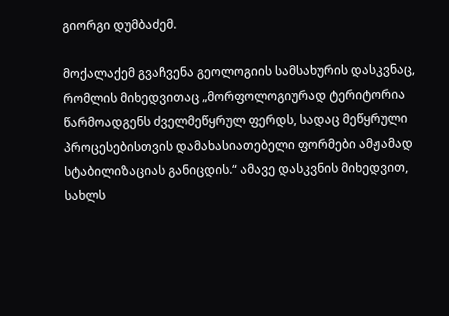გიორგი დუმბაძემ.

მოქალაქემ გვაჩვენა გეოლოგიის სამსახურის დასკვნაც, რომლის მიხედვითაც „მორფოლოგიურად ტერიტორია წარმოადგენს ძველმეწყრულ ფერდს, სადაც მეწყრული პროცესებისთვის დამახასიათებელი ფორმები ამჟამად სტაბილიზაციას განიცდის.“ ამავე დასკვნის მიხედვით, სახლს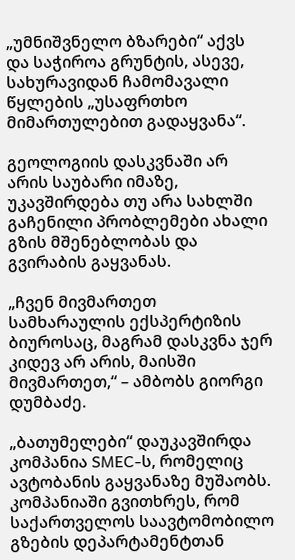„უმნიშვნელო ბზარები“ აქვს და საჭიროა გრუნტის, ასევე, სახურავიდან ჩამომავალი წყლების „უსაფრთხო მიმართულებით გადაყვანა“.

გეოლოგიის დასკვნაში არ არის საუბარი იმაზე, უკავშირდება თუ არა სახლში გაჩენილი პრობლემები ახალი გზის მშენებლობას და გვირაბის გაყვანას.

„ჩვენ მივმართეთ სამხარაულის ექსპერტიზის ბიუროსაც, მაგრამ დასკვნა ჯერ კიდევ არ არის, მაისში მივმართეთ,“ – ამბობს გიორგი დუმბაძე.

„ბათუმელები“ დაუკავშირდა კომპანია SMEC-ს, რომელიც ავტობანის გაყვანაზე მუშაობს. კომპანიაში გვითხრეს, რომ საქართველოს საავტომობილო გზების დეპარტამენტთან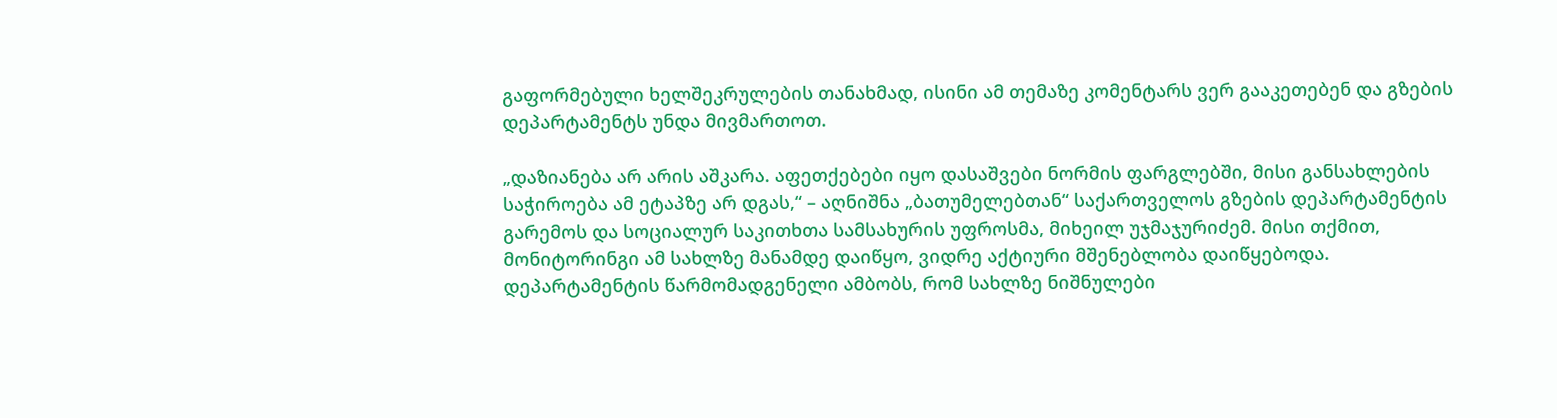გაფორმებული ხელშეკრულების თანახმად, ისინი ამ თემაზე კომენტარს ვერ გააკეთებენ და გზების დეპარტამენტს უნდა მივმართოთ.

„დაზიანება არ არის აშკარა. აფეთქებები იყო დასაშვები ნორმის ფარგლებში, მისი განსახლების საჭიროება ამ ეტაპზე არ დგას,“ – აღნიშნა „ბათუმელებთან“ საქართველოს გზების დეპარტამენტის გარემოს და სოციალურ საკითხთა სამსახურის უფროსმა, მიხეილ უჯმაჯურიძემ. მისი თქმით, მონიტორინგი ამ სახლზე მანამდე დაიწყო, ვიდრე აქტიური მშენებლობა დაიწყებოდა. დეპარტამენტის წარმომადგენელი ამბობს, რომ სახლზე ნიშნულები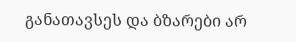განათავსეს და ბზარები არ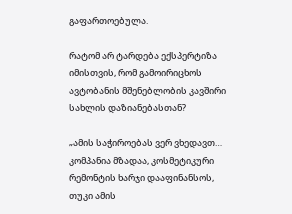გაფართოებულა.

რატომ არ ტარდება ექსპერტიზა იმისთვის, რომ გამოირიცხოს ავტობანის მშენებლობის კავშირი სახლის დაზიანებასთან?

„ამის საჭიროებას ვერ ვხედავთ… კომპანია მზადაა, კოსმეტიკური რემონტის ხარჯი დააფინანსოს, თუკი ამის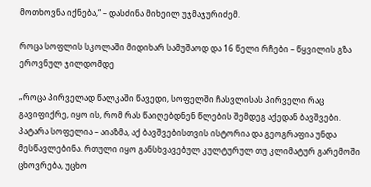მოთხოვნა იქნება,“ – დასძინა მიხეილ უჯმაჯურიძემ.

როცა სოფლის სკოლაში მიდიხარ სამუშაოდ და 16 წელი რჩები – წყვილის გზა ეროვნულ ჯილდომდე

„როცა პირველად წალკაში წავედი, სოფელში ჩასვლისას პირველი რაც გავიფიქრე, იყო ის, რომ რას წაიღებდნენ წლების შემდეგ აქედან ბავშვები. პატარა სოფელია – აიაზმა, აქ ბავშვებისთვის ისტორია და გეოგრაფია უნდა მესწავლებინა. რთული იყო განსხვავებულ კულტურულ თუ კლიმატურ გარემოში ცხოვრება, უცხო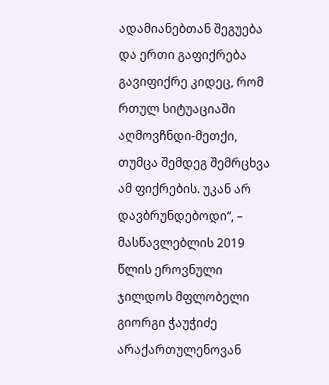ადამიანებთან შეგუება და ერთი გაფიქრება გავიფიქრე კიდეც, რომ რთულ სიტუაციაში აღმოვჩნდი-მეთქი, თუმცა შემდეგ შემრცხვა ამ ფიქრების. უკან არ დავბრუნდებოდი“, – მასწავლებლის 2019 წლის ეროვნული ჯილდოს მფლობელი გიორგი ჭაუჭიძე არაქართულენოვან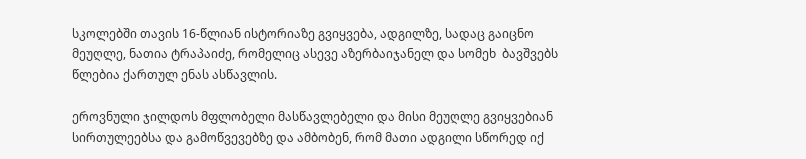სკოლებში თავის 16-წლიან ისტორიაზე გვიყვება, ადგილზე, სადაც გაიცნო მეუღლე, ნათია ტრაპაიძე, რომელიც ასევე აზერბაიჯანელ და სომეხ  ბავშვებს წლებია ქართულ ენას ასწავლის.

ეროვნული ჯილდოს მფლობელი მასწავლებელი და მისი მეუღლე გვიყვებიან სირთულეებსა და გამოწვევებზე და ამბობენ, რომ მათი ადგილი სწორედ იქ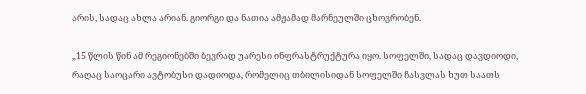არის, სადაც ახლა არიან. გიორგი და ნათია ამჟამად მარნეულში ცხოვრობენ.

„15 წლის წინ ამ რეგიონებში ბევრად უარესი ინფრასტრუქტურა იყო. სოფელში, სადაც დავდიოდი, რაღაც საოცარი ავტობუსი დადიოდა, რომელიც თბილისიდან სოფელში ჩასვლას ხუთ საათს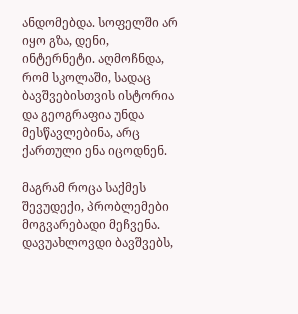ანდომებდა. სოფელში არ იყო გზა, დენი, ინტერნეტი. აღმოჩნდა, რომ სკოლაში, სადაც ბავშვებისთვის ისტორია და გეოგრაფია უნდა მესწავლებინა, არც ქართული ენა იცოდნენ.

მაგრამ როცა საქმეს შევუდექი, პრობლემები მოგვარებადი მეჩვენა. დავუახლოვდი ბავშვებს,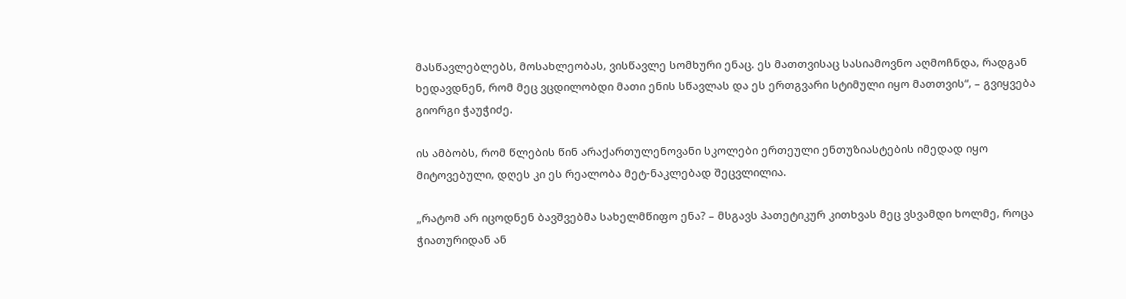მასწავლებლებს, მოსახლეობას, ვისწავლე სომხური ენაც. ეს მათთვისაც სასიამოვნო აღმოჩნდა, რადგან ხედავდნენ, რომ მეც ვცდილობდი მათი ენის სწავლას და ეს ერთგვარი სტიმული იყო მათთვის“, – გვიყვება გიორგი ჭაუჭიძე.

ის ამბობს, რომ წლების წინ არაქართულენოვანი სკოლები ერთეული ენთუზიასტების იმედად იყო მიტოვებული, დღეს კი ეს რეალობა მეტ-ნაკლებად შეცვლილია.

„რატომ არ იცოდნენ ბავშვებმა სახელმწიფო ენა? – მსგავს პათეტიკურ კითხვას მეც ვსვამდი ხოლმე, როცა ჭიათურიდან ან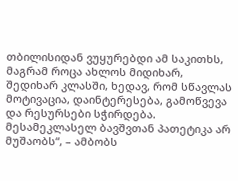თბილისიდან ვუყურებდი ამ საკითხს, მაგრამ როცა ახლოს მიდიხარ, შედიხარ კლასში, ხედავ, რომ სწავლას მოტივაცია, დაინტერესება, გამოწვევა და რესურსები სჭირდება. მესამეკლასელ ბავშვთან პათეტიკა არ მუშაობს“, – ამბობს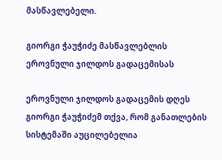მასწავლებელი.

გიორგი ჭაუჭიძე მასწავლებლის ეროვნული ჯილდოს გადაცემისას

ეროვნული ჯილდოს გადაცემის დღეს გიორგი ჭაუჭიძემ თქვა, რომ განათლების სისტემაში აუცილებელია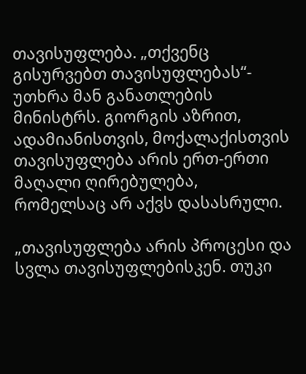თავისუფლება. „თქვენც გისურვებთ თავისუფლებას“- უთხრა მან განათლების მინისტრს. გიორგის აზრით, ადამიანისთვის, მოქალაქისთვის თავისუფლება არის ერთ-ერთი მაღალი ღირებულება, რომელსაც არ აქვს დასასრული.

„თავისუფლება არის პროცესი და სვლა თავისუფლებისკენ. თუკი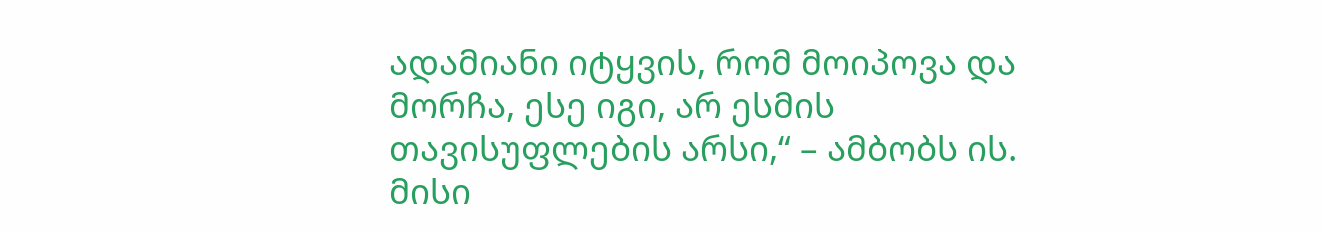ადამიანი იტყვის, რომ მოიპოვა და მორჩა, ესე იგი, არ ესმის თავისუფლების არსი,“ – ამბობს ის. მისი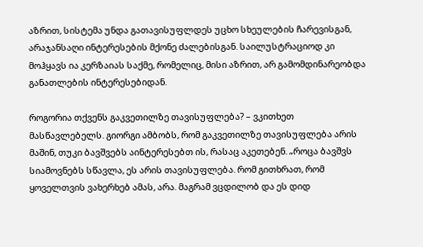აზრით, სისტემა უნდა გათავისუფლდეს უცხო სხეულების ჩარევისგან, არაჯანსაღი ინტერესების მქონე ძალებისგან. საილუსტრაციოდ კი მოჰყავს ია კერზაიას საქმე, რომელიც, მისი აზრით, არ გამომდინარეობდა განათლების ინტერესებიდან.

როგორია თქვენს გაკვეთილზე თავისუფლება? – ვკითხეთ მასწავლებელს. გიორგი ამბობს, რომ გაკვეთილზე თავისუფლება არის მაშინ, თუკი ბავშვებს აინტერესებთ ის, რასაც აკეთებენ. „როცა ბავშვს სიამოვნებს სწავლა, ეს არის თავისუფლება. რომ გითხრათ, რომ ყოველთვის ვახერხებ ამას, არა. მაგრამ ვცდილობ და ეს დიდ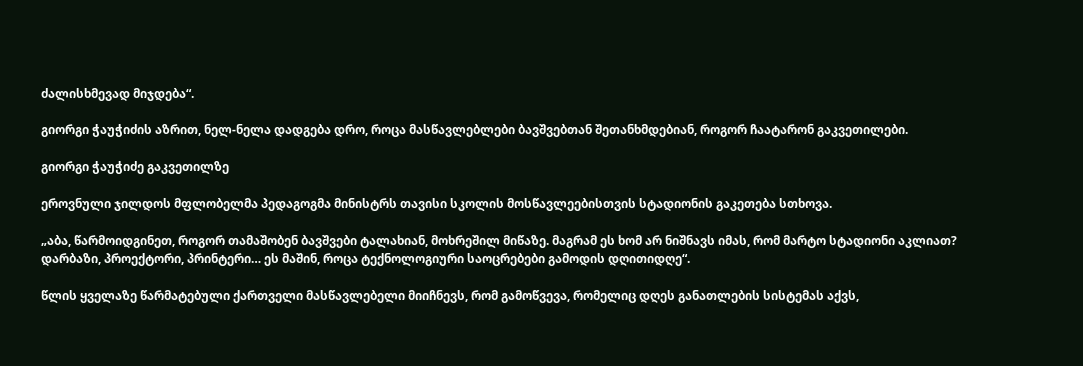ძალისხმევად მიჯდება“.

გიორგი ჭაუჭიძის აზრით, ნელ-ნელა დადგება დრო, როცა მასწავლებლები ბავშვებთან შეთანხმდებიან, როგორ ჩაატარონ გაკვეთილები.

გიორგი ჭაუჭიძე გაკვეთილზე

ეროვნული ჯილდოს მფლობელმა პედაგოგმა მინისტრს თავისი სკოლის მოსწავლეებისთვის სტადიონის გაკეთება სთხოვა.

„აბა, წარმოიდგინეთ, როგორ თამაშობენ ბავშვები ტალახიან, მოხრეშილ მიწაზე. მაგრამ ეს ხომ არ ნიშნავს იმას, რომ მარტო სტადიონი აკლიათ? დარბაზი, პროექტორი, პრინტერი… ეს მაშინ, როცა ტექნოლოგიური საოცრებები გამოდის დღითიდღე“.

წლის ყველაზე წარმატებული ქართველი მასწავლებელი მიიჩნევს, რომ გამოწვევა, რომელიც დღეს განათლების სისტემას აქვს,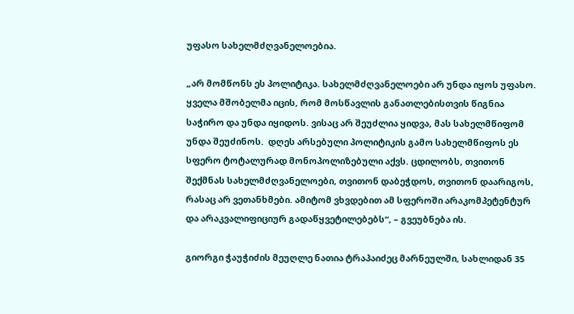უფასო სახელმძღვანელოებია.

„არ მომწონს ეს პოლიტიკა. სახელმძღვანელოები არ უნდა იყოს უფასო. ყველა მშობელმა იცის, რომ მოსწავლის განათლებისთვის წიგნია საჭირო და უნდა იყიდოს. ვისაც არ შეუძლია ყიდვა, მას სახელმწიფომ უნდა შეუძინოს.  დღეს არსებული პოლიტიკის გამო სახელმწიფოს ეს სფერო ტოტალურად მონოპოლიზებული აქვს. ცდილობს, თვითონ შექმნას სახელმძღვანელოები, თვითონ დაბეჭდოს, თვითონ დაარიგოს, რასაც არ ვეთანხმები. ამიტომ ვხვდებით ამ სფეროში არაკომპეტენტურ და არაკვალიფიციურ გადაწყვეტილებებს“, – გვეუბნება ის.

გიორგი ჭაუჭიძის მეუღლე ნათია ტრაპაიძეც მარნეულში, სახლიდან 35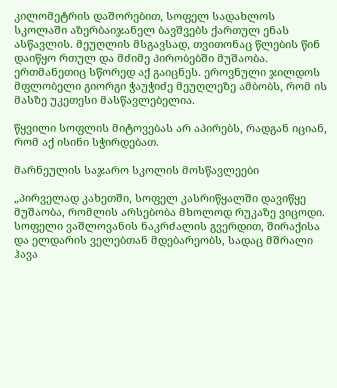კილომეტრის დაშორებით, სოფელ სადახლოს სკოლაში აზერბაიჯანელ ბავშვებს ქართულ ენას ასწავლის. მეუღლის მსგავსად, თვითონაც წლების წინ დაიწყო რთულ და მძიმე პირობებში მუშაობა. ერთმანეთიც სწორედ აქ გაიცნეს. ეროვნული ჯილდოს მფლობელი გიორგი ჭაუჭიძე მეუღლეზე ამბობს, რომ ის მასზე უკეთესი მასწავლებელია.

წყვილი სოფლის მიტოვებას არ აპირებს, რადგან იციან, რომ აქ ისინი სჭირდებათ.

მარნეულის საჯარო სკოლის მოსწავლეები

„პირველად კახეთში, სოფელ კასრიწყალში დავიწყე მუშაობა, რომლის არსებობა მხოლოდ რუკაზე ვიცოდი. სოფელი ვაშლოვანის ნაკრძალის გვერდით, შირაქისა და ელდარის ველებთან მდებარეობს, სადაც მშრალი ჰავა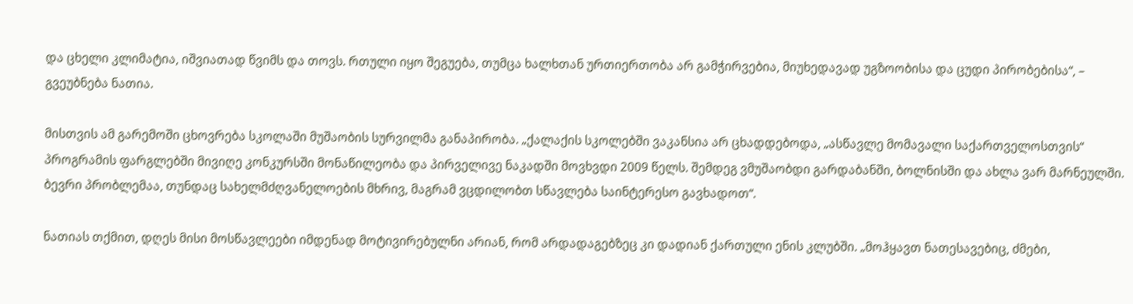და ცხელი კლიმატია, იშვიათად წვიმს და თოვს. რთული იყო შეგუება, თუმცა ხალხთან ურთიერთობა არ გამჭირვებია, მიუხედავად უგზოობისა და ცუდი პირობებისა“, – გვეუბნება ნათია.

მისთვის ამ გარემოში ცხოვრება სკოლაში მუშაობის სურვილმა განაპირობა. „ქალაქის სკოლებში ვაკანსია არ ცხადდებოდა, „ასწავლე მომავალი საქართველოსთვის“ პროგრამის ფარგლებში მივიღე კონკურსში მონაწილეობა და პირველივე ნაკადში მოვხვდი 2009 წელს. შემდეგ ვმუშაობდი გარდაბანში, ბოლნისში და ახლა ვარ მარნეულში. ბევრი პრობლემაა, თუნდაც სახელმძღვანელოების მხრივ, მაგრამ ვცდილობთ სწავლება საინტერესო გავხადოთ“.

ნათიას თქმით, დღეს მისი მოსწავლეები იმდენად მოტივირებულნი არიან, რომ არდადაგებზეც კი დადიან ქართული ენის კლუბში. „მოჰყავთ ნათესავებიც, ძმები,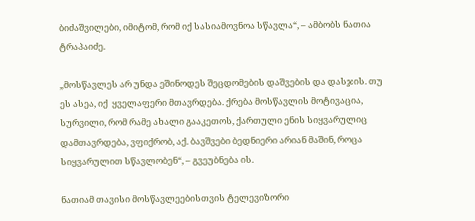ბიძაშვილები, იმიტომ, რომ იქ სასიამოვნოა სწავლა“, – ამბობს ნათია ტრაპაიძე.

„მოსწავლეს არ უნდა ეშინოდეს შეცდომების დაშვების და დასჯის. თუ ეს ასეა, იქ  ყველაფერი მთავრდება. ქრება მოსწავლის მოტივაცია, სურვილი, რომ რამე ახალი გააკეთოს, ქართული ენის სიყვარულიც დამთავრდება, ვფიქრობ, აქ. ბავშვები ბედნიერი არიან მაშინ, როცა სიყვარულით სწავლობენ“, – გვეუბნება ის.

ნათიამ თავისი მოსწავლეებისთვის ტელევიზორი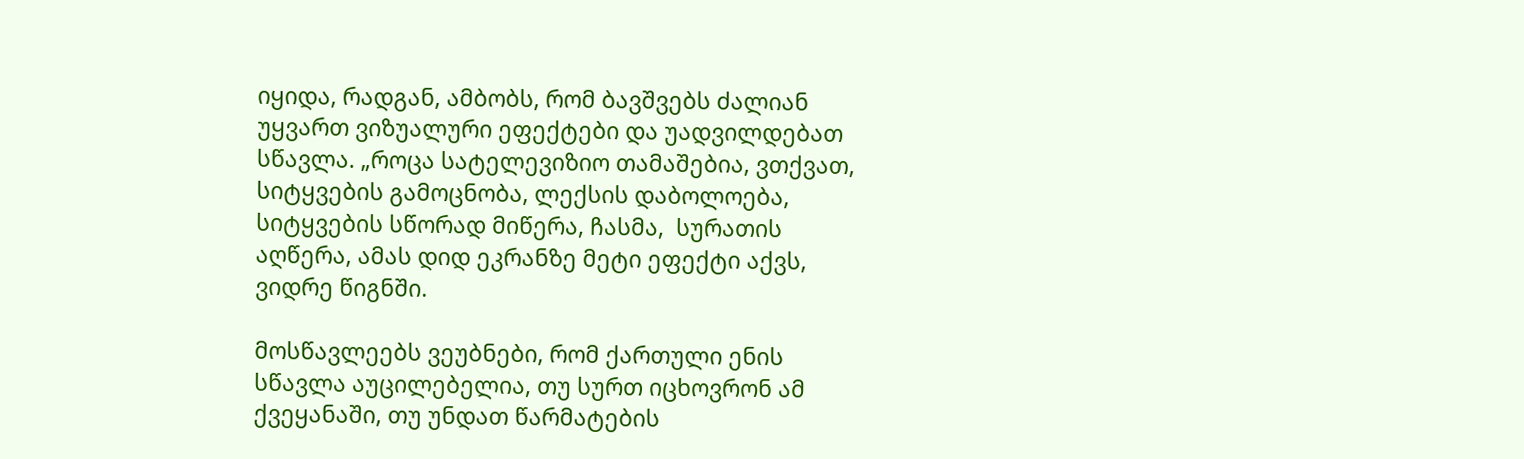იყიდა, რადგან, ამბობს, რომ ბავშვებს ძალიან უყვართ ვიზუალური ეფექტები და უადვილდებათ სწავლა. „როცა სატელევიზიო თამაშებია, ვთქვათ, სიტყვების გამოცნობა, ლექსის დაბოლოება, სიტყვების სწორად მიწერა, ჩასმა,  სურათის აღწერა, ამას დიდ ეკრანზე მეტი ეფექტი აქვს, ვიდრე წიგნში.

მოსწავლეებს ვეუბნები, რომ ქართული ენის სწავლა აუცილებელია, თუ სურთ იცხოვრონ ამ ქვეყანაში, თუ უნდათ წარმატების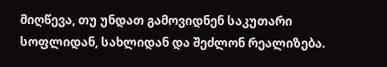მიღწევა, თუ უნდათ გამოვიდნენ საკუთარი სოფლიდან, სახლიდან და შეძლონ რეალიზება.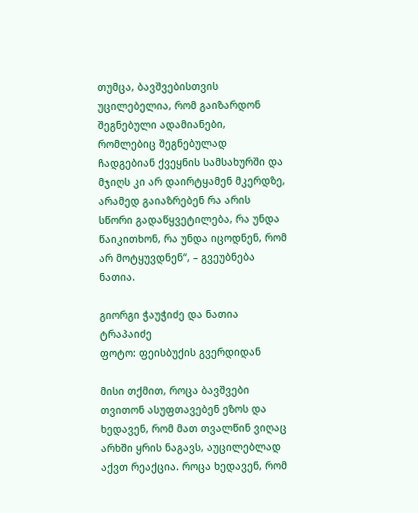თუმცა, ბავშვებისთვის უცილებელია, რომ გაიზარდონ შეგნებული ადამიანები, რომლებიც შეგნებულად ჩადგებიან ქვეყნის სამსახურში და მჯიღს კი არ დაირტყამენ მკერდზე, არამედ გაიაზრებენ რა არის სწორი გადაწყვეტილება, რა უნდა წაიკითხონ, რა უნდა იცოდნენ, რომ არ მოტყუვდნენ“, – გვეუბნება ნათია.

გიორგი ჭაუჭიძე და ნათია ტრაპაიძე
ფოტო: ფეისბუქის გვერდიდან

მისი თქმით, როცა ბავშვები თვითონ ასუფთავებენ ეზოს და ხედავენ, რომ მათ თვალწინ ვიღაც არხში ყრის ნაგავს, აუცილებლად აქვთ რეაქცია. როცა ხედავენ, რომ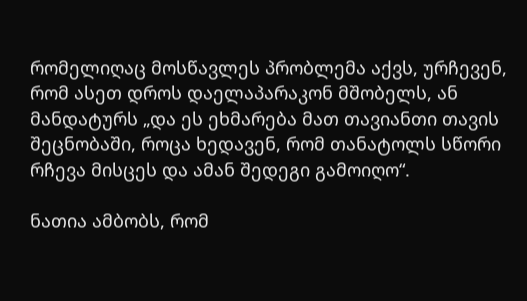რომელიღაც მოსწავლეს პრობლემა აქვს, ურჩევენ, რომ ასეთ დროს დაელაპარაკონ მშობელს, ან მანდატურს „და ეს ეხმარება მათ თავიანთი თავის შეცნობაში, როცა ხედავენ, რომ თანატოლს სწორი რჩევა მისცეს და ამან შედეგი გამოიღო“.

ნათია ამბობს, რომ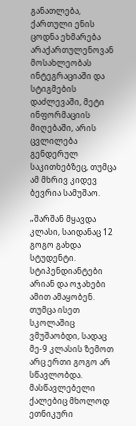განათლება, ქართული ენის ცოდნა ეხმარება არაქართულენოვან მოსახლეობას ინტეგრაციაში და სტიგმების დაძლევაში, მეტი ინფორმაციის მიღებაში, არის ცვლილება გენდერულ საკითხებზეც, თუმცა ამ მხრივ კიდევ ბევრია სამუშაო.

„შარშან მყავდა კლასი, საიდანაც 12 გოგო გახდა  სტუდენტი. სტიპენდიანტები არიან და ოჯახები ამით ამაყობენ. თუმცა ისეთ სკოლაშიც ვმუშაობდი, სადაც  მე-9 კლასის ზემოთ არც ერთი გოგო არ სწავლობდა. მასწავლებელი ქალებიც მხოლოდ ეთნიკური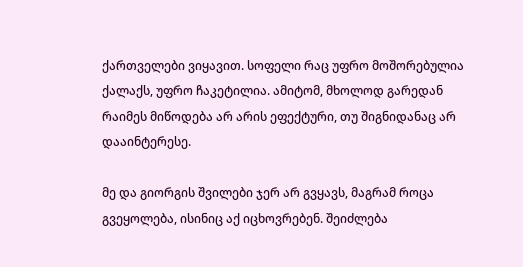ქართველები ვიყავით. სოფელი რაც უფრო მოშორებულია ქალაქს, უფრო ჩაკეტილია. ამიტომ, მხოლოდ გარედან რაიმეს მიწოდება არ არის ეფექტური, თუ შიგნიდანაც არ დააინტერესე.

მე და გიორგის შვილები ჯერ არ გვყავს, მაგრამ როცა გვეყოლება, ისინიც აქ იცხოვრებენ. შეიძლება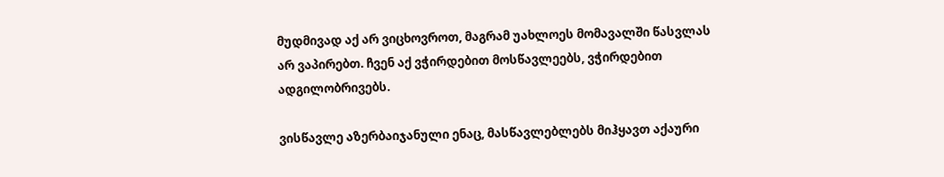მუდმივად აქ არ ვიცხოვროთ, მაგრამ უახლოეს მომავალში წასვლას არ ვაპირებთ. ჩვენ აქ ვჭირდებით მოსწავლეებს, ვჭირდებით ადგილობრივებს.

ვისწავლე აზერბაიჯანული ენაც, მასწავლებლებს მიჰყავთ აქაური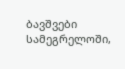ბავშვები სამეგრელოში,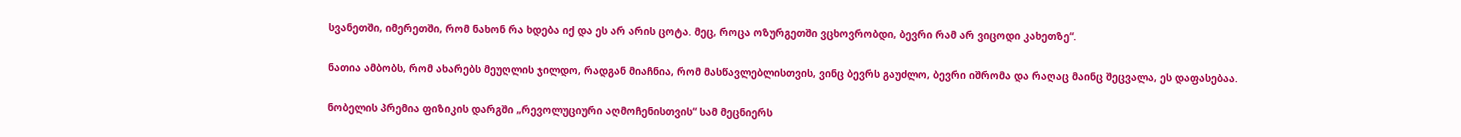სვანეთში, იმერეთში, რომ ნახონ რა ხდება იქ და ეს არ არის ცოტა. მეც, როცა ოზურგეთში ვცხოვრობდი, ბევრი რამ არ ვიცოდი კახეთზე“.

ნათია ამბობს, რომ ახარებს მეუღლის ჯილდო, რადგან მიაჩნია, რომ მასწავლებლისთვის, ვინც ბევრს გაუძლო, ბევრი იშრომა და რაღაც მაინც შეცვალა, ეს დაფასებაა.

ნობელის პრემია ფიზიკის დარგში „რევოლუციური აღმოჩენისთვის“ სამ მეცნიერს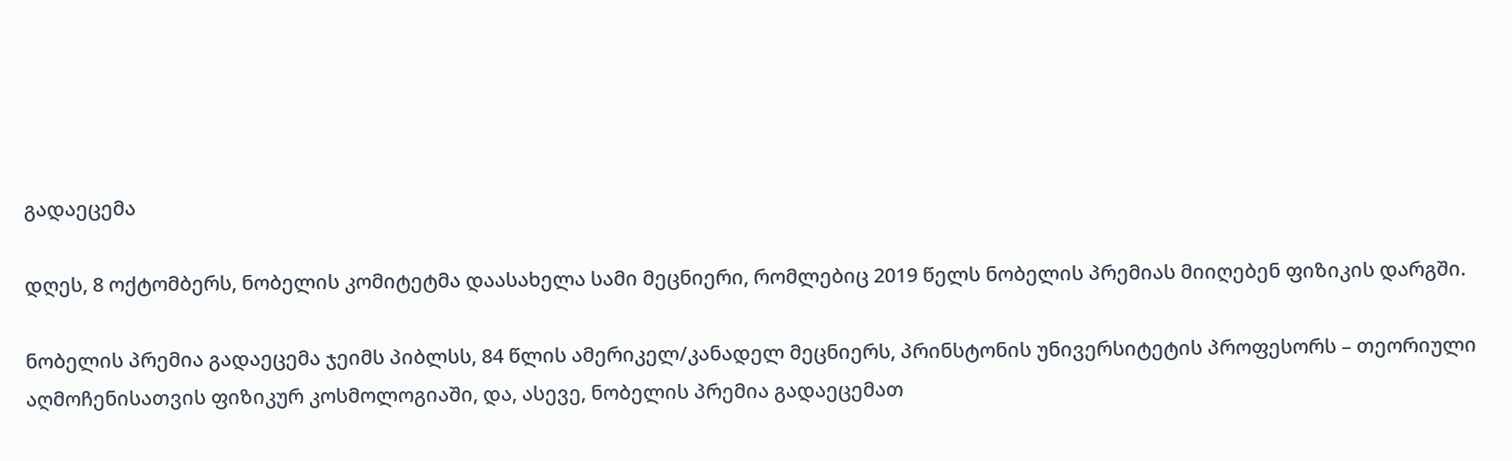გადაეცემა

დღეს, 8 ოქტომბერს, ნობელის კომიტეტმა დაასახელა სამი მეცნიერი, რომლებიც 2019 წელს ნობელის პრემიას მიიღებენ ფიზიკის დარგში.

ნობელის პრემია გადაეცემა ჯეიმს პიბლსს, 84 წლის ამერიკელ/კანადელ მეცნიერს, პრინსტონის უნივერსიტეტის პროფესორს – თეორიული აღმოჩენისათვის ფიზიკურ კოსმოლოგიაში, და, ასევე, ნობელის პრემია გადაეცემათ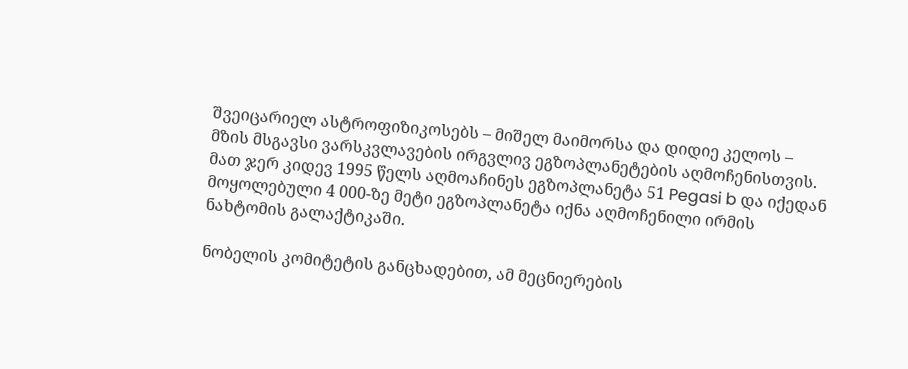შვეიცარიელ ასტროფიზიკოსებს – მიშელ მაიმორსა და დიდიე კელოს – მზის მსგავსი ვარსკვლავების ირგვლივ ეგზოპლანეტების აღმოჩენისთვის. მათ ჯერ კიდევ 1995 წელს აღმოაჩინეს ეგზოპლანეტა 51 Pegasi b და იქედან მოყოლებული 4 000-ზე მეტი ეგზოპლანეტა იქნა აღმოჩენილი ირმის ნახტომის გალაქტიკაში.

ნობელის კომიტეტის განცხადებით, ამ მეცნიერების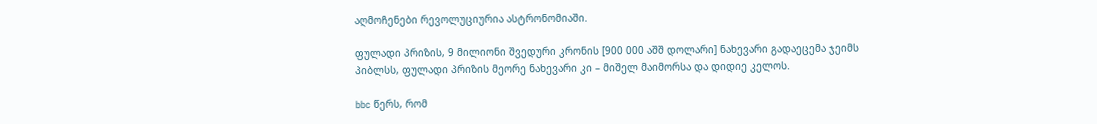აღმოჩენები რევოლუციურია ასტრონომიაში.

ფულადი პრიზის, 9 მილიონი შვედური კრონის [900 000 აშშ დოლარი] ნახევარი გადაეცემა ჯეიმს პიბლსს, ფულადი პრიზის მეორე ნახევარი კი – მიშელ მაიმორსა და დიდიე კელოს.

bbc წერს, რომ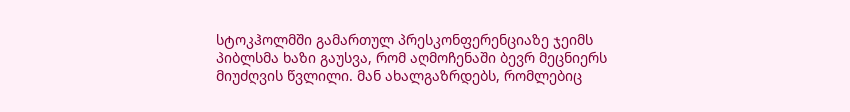სტოკჰოლმში გამართულ პრესკონფერენციაზე ჯეიმს პიბლსმა ხაზი გაუსვა, რომ აღმოჩენაში ბევრ მეცნიერს მიუძღვის წვლილი. მან ახალგაზრდებს, რომლებიც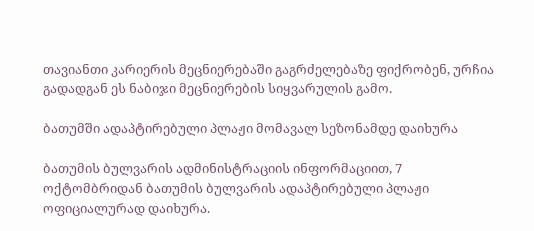თავიანთი კარიერის მეცნიერებაში გაგრძელებაზე ფიქრობენ, ურჩია გადადგან ეს ნაბიჯი მეცნიერების სიყვარულის გამო.

ბათუმში ადაპტირებული პლაჟი მომავალ სეზონამდე დაიხურა

ბათუმის ბულვარის ადმინისტრაციის ინფორმაციით, 7 ოქტომბრიდან ბათუმის ბულვარის ადაპტირებული პლაჟი ოფიციალურად დაიხურა.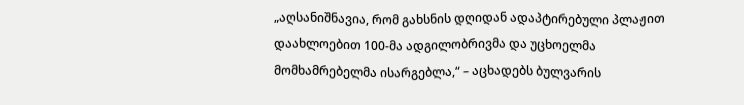„აღსანიშნავია, რომ გახსნის დღიდან ადაპტირებული პლაჟით დაახლოებით 100-მა ადგილობრივმა და უცხოელმა მომხამრებელმა ისარგებლა,“ – აცხადებს ბულვარის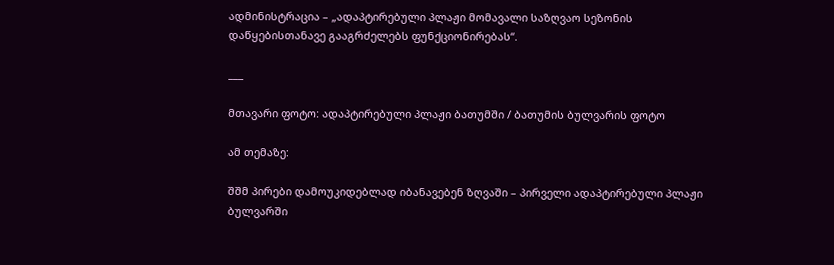ადმინისტრაცია – „ადაპტირებული პლაჟი მომავალი საზღვაო სეზონის დაწყებისთანავე გააგრძელებს ფუნქციონირებას“.

___

მთავარი ფოტო: ადაპტირებული პლაჟი ბათუმში / ბათუმის ბულვარის ფოტო

ამ თემაზე:

შშმ პირები დამოუკიდებლად იბანავებენ ზღვაში – პირველი ადაპტირებული პლაჟი ბულვარში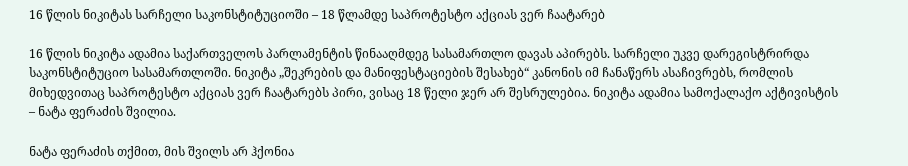16 წლის ნიკიტას სარჩელი საკონსტიტუციოში – 18 წლამდე საპროტესტო აქციას ვერ ჩაატარებ

16 წლის ნიკიტა ადამია საქართველოს პარლამენტის წინააღმდეგ სასამართლო დავას აპირებს. სარჩელი უკვე დარეგისტრირდა საკონსტიტუციო სასამართლოში. ნიკიტა „შეკრების და მანიფესტაციების შესახებ“ კანონის იმ ჩანაწერს ასაჩივრებს, რომლის მიხედვითაც საპროტესტო აქციას ვერ ჩაატარებს პირი, ვისაც 18 წელი ჯერ არ შესრულებია. ნიკიტა ადამია სამოქალაქო აქტივისტის – ნატა ფერაძის შვილია.

ნატა ფერაძის თქმით, მის შვილს არ ჰქონია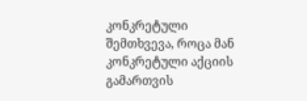კონკრეტული შემთხვევა, როცა მან კონკრეტული აქციის გამართვის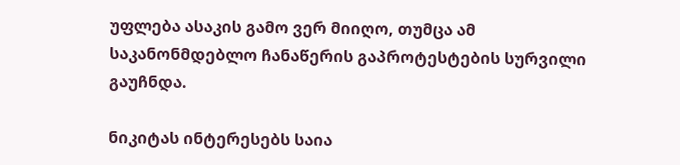უფლება ასაკის გამო ვერ მიიღო, თუმცა ამ საკანონმდებლო ჩანაწერის გაპროტესტების სურვილი გაუჩნდა.

ნიკიტას ინტერესებს საია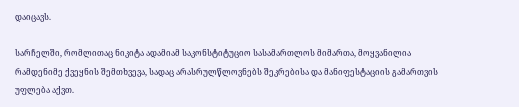დაიცავს.

სარჩელში, რომლითაც ნიკიტა ადამიამ საკონსტიტუციო სასამართლოს მიმართა, მოყვანილია რამდენიმე ქვეყნის შემთხვევა, სადაც არასრულწლოვნებს შეკრებისა და მანიფესტაციის გამართვის უფლება აქვთ.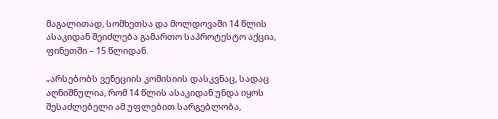მაგალითად, სომხეთსა და მოლდოვაში 14 წლის ასაკიდან შეიძლება გამართო საპროტესტო აქცია, ფინეთში – 15 წლიდან.

„არსებობს ვენეციის კომისიის დასკვნაც, სადაც აღნიშნულია, რომ 14 წლის ასაკიდან უნდა იყოს შესაძლებელი ამ უფლებით სარგებლობა,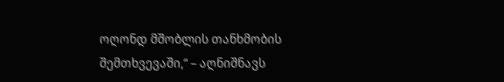ოღონდ მშობლის თანხმობის შემთხვევაში,“ – აღნიშნავს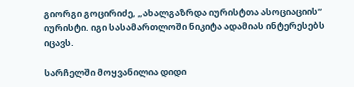გიორგი გოცირიძე, „ახალგაზრდა იურისტთა ასოციაციის“ იურისტი. იგი სასამართლოში ნიკიტა ადამიას ინტერესებს იცავს.

სარჩელში მოყვანილია დიდი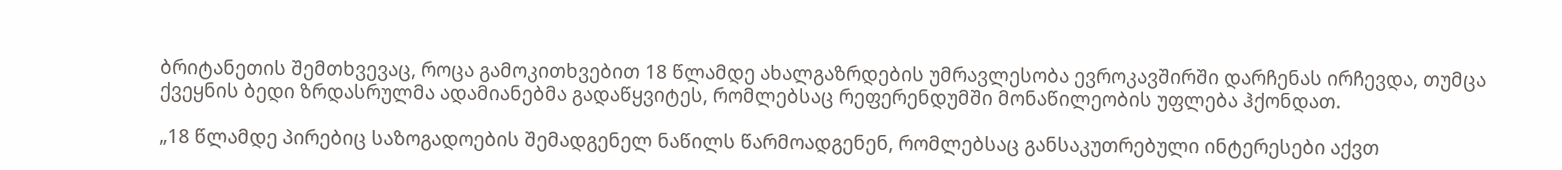ბრიტანეთის შემთხვევაც, როცა გამოკითხვებით 18 წლამდე ახალგაზრდების უმრავლესობა ევროკავშირში დარჩენას ირჩევდა, თუმცა ქვეყნის ბედი ზრდასრულმა ადამიანებმა გადაწყვიტეს, რომლებსაც რეფერენდუმში მონაწილეობის უფლება ჰქონდათ.

„18 წლამდე პირებიც საზოგადოების შემადგენელ ნაწილს წარმოადგენენ, რომლებსაც განსაკუთრებული ინტერესები აქვთ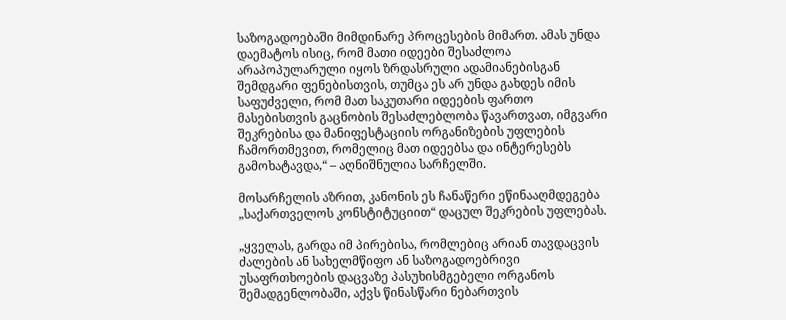საზოგადოებაში მიმდინარე პროცესების მიმართ. ამას უნდა დაემატოს ისიც, რომ მათი იდეები შესაძლოა არაპოპულარული იყოს ზრდასრული ადამიანებისგან შემდგარი ფენებისთვის, თუმცა ეს არ უნდა გახდეს იმის საფუძველი, რომ მათ საკუთარი იდეების ფართო მასებისთვის გაცნობის შესაძლებლობა წავართვათ, იმგვარი შეკრებისა და მანიფესტაციის ორგანიზების უფლების ჩამორთმევით, რომელიც მათ იდეებსა და ინტერესებს გამოხატავდა,“ – აღნიშნულია სარჩელში.

მოსარჩელის აზრით, კანონის ეს ჩანაწერი ეწინააღმდეგება „საქართველოს კონსტიტუციით“ დაცულ შეკრების უფლებას.

„ყველას, გარდა იმ პირებისა, რომლებიც არიან თავდაცვის ძალების ან სახელმწიფო ან საზოგადოებრივი უსაფრთხოების დაცვაზე პასუხისმგებელი ორგანოს შემადგენლობაში, აქვს წინასწარი ნებართვის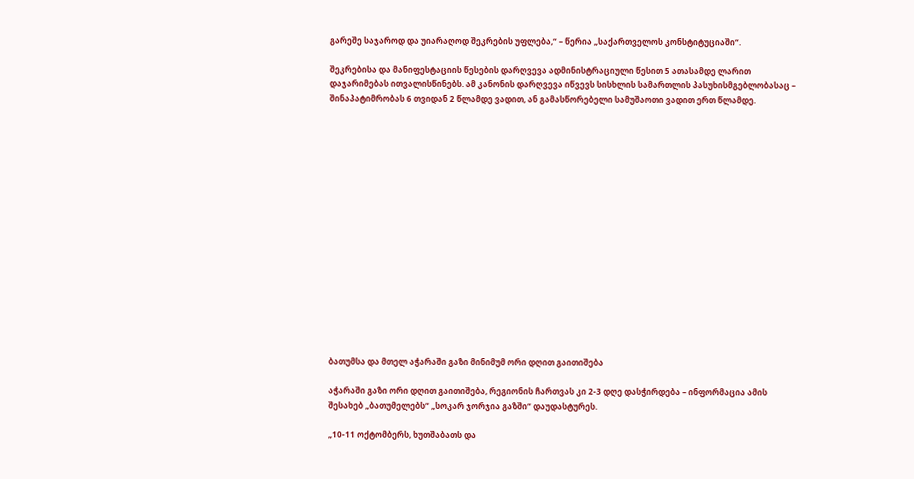გარეშე საჯაროდ და უიარაღოდ შეკრების უფლება,“ – წერია „საქართველოს კონსტიტუციაში“.

შეკრებისა და მანიფესტაციის წესების დარღვევა ადმინისტრაციული წესით 5 ათასამდე ლარით დაჯარიმებას ითვალისწინებს. ამ კანონის დარღვევა იწვევს სისხლის სამართლის პასუხისმგებლობასაც – შინაპატიმრობას 6 თვიდან 2 წლამდე ვადით, ან გამასწორებელი სამუშაოთი ვადით ერთ წლამდე.

















ბათუმსა და მთელ აჭარაში გაზი მინიმუმ ორი დღით გაითიშება

აჭარაში გაზი ორი დღით გაითიშება, რეგიონის ჩართვას კი 2-3 დღე დასჭირდება – ინფორმაცია ამის შესახებ „ბათუმელებს“ „სოკარ ჯორჯია გაზში“ დაუდასტურეს.

„10-11 ოქტომბერს, ხუთშაბათს და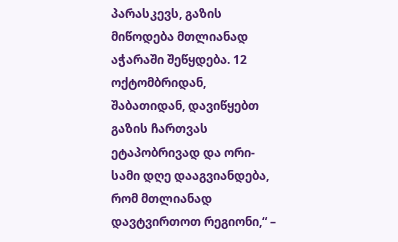პარასკევს, გაზის მიწოდება მთლიანად აჭარაში შეწყდება. 12 ოქტომბრიდან, შაბათიდან, დავიწყებთ გაზის ჩართვას ეტაპობრივად და ორი-სამი დღე დააგვიანდება, რომ მთლიანად დავტვირთოთ რეგიონი,“ –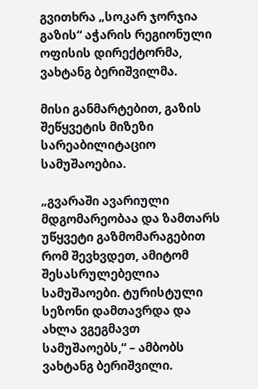გვითხრა „სოკარ ჯორჯია გაზის“ აჭარის რეგიონული ოფისის დირექტორმა, ვახტანგ ბერიშვილმა.

მისი განმარტებით, გაზის შეწყვეტის მიზეზი სარეაბილიტაციო სამუშაოებია.

„გვარაში ავარიული მდგომარეობაა და ზამთარს უწყვეტი გაზმომარაგებით რომ შევხვდეთ, ამიტომ შესასრულებელია სამუშაოები. ტურისტული სეზონი დამთავრდა და ახლა ვგეგმავთ სამუშაოებს,“ – ამბობს ვახტანგ ბერიშვილი.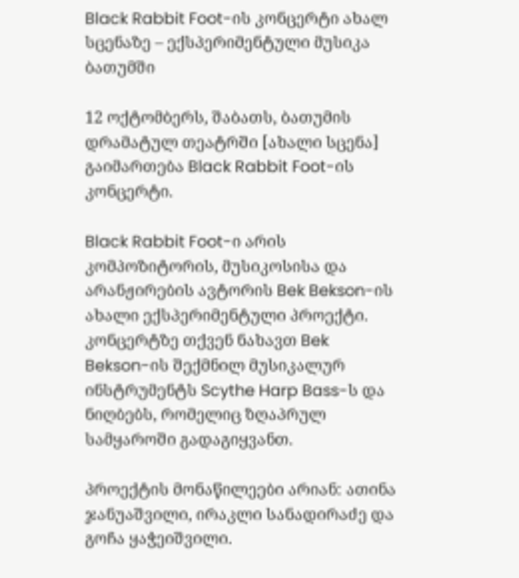Black Rabbit Foot-ის კონცერტი ახალ სცენაზე – ექსპერიმენტული მუსიკა ბათუმში

12 ოქტომბერს, შაბათს, ბათუმის დრამატულ თეატრში [ახალი სცენა] გაიმართება Black Rabbit Foot-ის კონცერტი.

Black Rabbit Foot-ი არის კომპოზიტორის, მუსიკოსისა და არანჟირების ავტორის Bek Bekson-ის ახალი ექსპერიმენტული პროექტი. კონცერტზე თქვენ ნახავთ Bek Bekson-ის შექმნილ მუსიკალურ ინსტრუმენტს Scythe Harp Bass-ს და ნიღბებს, რომელიც ზღაპრულ სამყაროში გადაგიყვანთ.

პროექტის მონაწილეები არიან: ათინა ჯანუაშვილი, ირაკლი სანადირაძე და გოჩა ყაჭეიშვილი.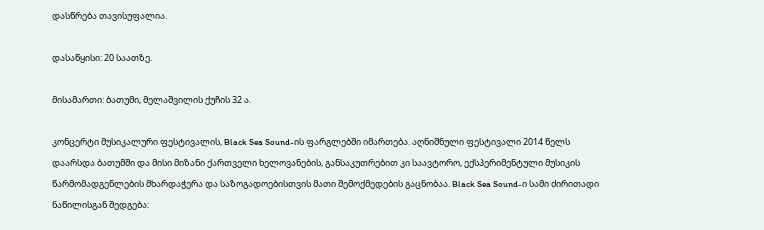დასწრება თავისუფალია.

დასაწყისი: 20 საათზე.

მისამართი: ბათუმი, მელაშვილის ქუჩის 32 ა.

კონცერტი მუსიკალური ფესტივალის, Black Sea Sound-ის ფარგლებში იმართება. აღნიშნული ფესტივალი 2014 წელს დაარსდა ბათუმში და მისი მიზანი ქართველი ხელოვანების, განსაკუთრებით კი საავტორო, ექსპერიმენტული მუსიკის წარმომადგენლების მხარდაჭერა და საზოგადოებისთვის მათი შემოქმედების გაცნობაა. Black Sea Sound-ი სამი ძირითადი ნაწილისგან შედგება: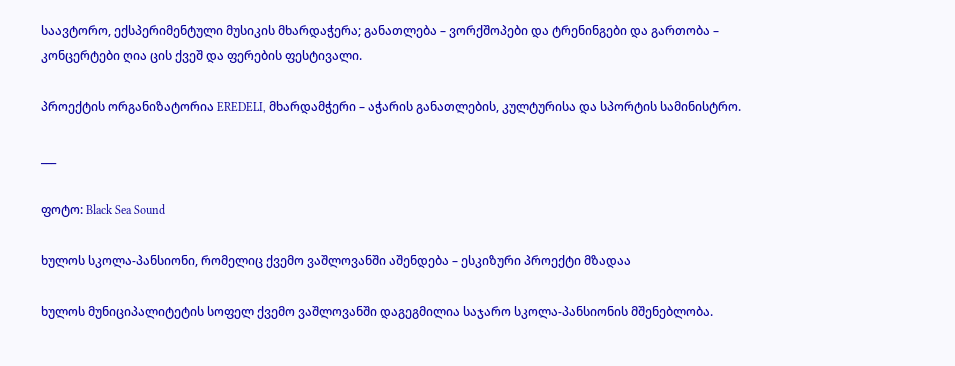საავტორო, ექსპერიმენტული მუსიკის მხარდაჭერა; განათლება – ვორქშოპები და ტრენინგები და გართობა – კონცერტები ღია ცის ქვეშ და ფერების ფესტივალი.

პროექტის ორგანიზატორია EREDELI, მხარდამჭერი – აჭარის განათლების, კულტურისა და სპორტის სამინისტრო.

___

ფოტო: Black Sea Sound

ხულოს სკოლა-პანსიონი, რომელიც ქვემო ვაშლოვანში აშენდება – ესკიზური პროექტი მზადაა

ხულოს მუნიციპალიტეტის სოფელ ქვემო ვაშლოვანში დაგეგმილია საჯარო სკოლა-პანსიონის მშენებლობა.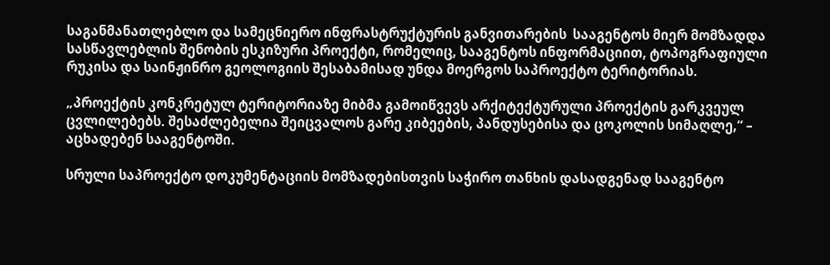საგანმანათლებლო და სამეცნიერო ინფრასტრუქტურის განვითარების  სააგენტოს მიერ მომზადდა სასწავლებლის შენობის ესკიზური პროექტი, რომელიც, სააგენტოს ინფორმაციით, ტოპოგრაფიული რუკისა და საინჟინრო გეოლოგიის შესაბამისად უნდა მოერგოს საპროექტო ტერიტორიას.

„პროექტის კონკრეტულ ტერიტორიაზე მიბმა გამოიწვევს არქიტექტურული პროექტის გარკვეულ ცვლილებებს. შესაძლებელია შეიცვალოს გარე კიბეების, პანდუსებისა და ცოკოლის სიმაღლე,“ – აცხადებენ სააგენტოში.

სრული საპროექტო დოკუმენტაციის მომზადებისთვის საჭირო თანხის დასადგენად სააგენტო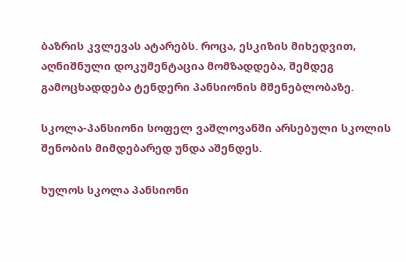ბაზრის კვლევას ატარებს. როცა, ესკიზის მიხედვით, აღნიშნული დოკუმენტაცია მომზადდება, შემდეგ გამოცხადდება ტენდერი პანსიონის მშენებლობაზე.

სკოლა-პანსიონი სოფელ ვაშლოვანში არსებული სკოლის შენობის მიმდებარედ უნდა აშენდეს.

ხულოს სკოლა პანსიონი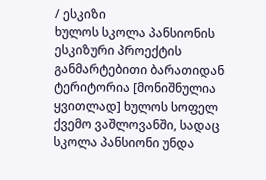/ ესკიზი
ხულოს სკოლა პანსიონის ესკიზური პროექტის განმარტებითი ბარათიდან
ტერიტორია [მონიშნულია ყვითლად] ხულოს სოფელ ქვემო ვაშლოვანში, სადაც სკოლა პანსიონი უნდა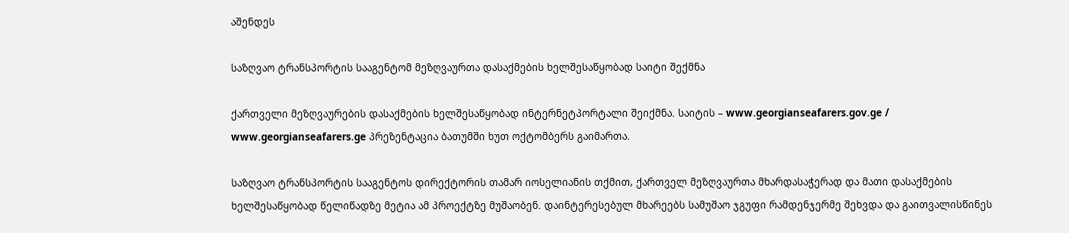აშენდეს

საზღვაო ტრანსპორტის სააგენტომ მეზღვაურთა დასაქმების ხელშესაწყობად საიტი შექმნა

ქართველი მეზღვაურების დასაქმების ხელშესაწყობად ინტერნეტპორტალი შეიქმნა. საიტის – www.georgianseafarers.gov.ge / www.georgianseafarers.ge პრეზენტაცია ბათუმში ხუთ ოქტომბერს გაიმართა.

საზღვაო ტრანსპორტის სააგენტოს დირექტორის თამარ იოსელიანის თქმით, ქართველ მეზღვაურთა მხარდასაჭერად და მათი დასაქმების ხელშესაწყობად წელიწადზე მეტია ამ პროექტზე მუშაობენ. დაინტერესებულ მხარეებს სამუშაო ჯგუფი რამდენჯერმე შეხვდა და გაითვალისწინეს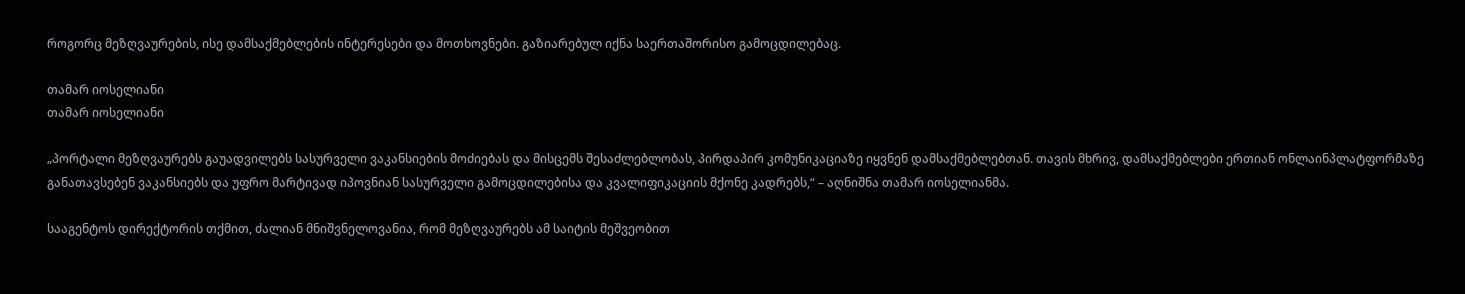როგორც მეზღვაურების, ისე დამსაქმებლების ინტერესები და მოთხოვნები. გაზიარებულ იქნა საერთაშორისო გამოცდილებაც.

თამარ იოსელიანი
თამარ იოსელიანი

„პორტალი მეზღვაურებს გაუადვილებს სასურველი ვაკანსიების მოძიებას და მისცემს შესაძლებლობას, პირდაპირ კომუნიკაციაზე იყვნენ დამსაქმებლებთან. თავის მხრივ, დამსაქმებლები ერთიან ონლაინპლატფორმაზე განათავსებენ ვაკანსიებს და უფრო მარტივად იპოვნიან სასურველი გამოცდილებისა და კვალიფიკაციის მქონე კადრებს,“ – აღნიშნა თამარ იოსელიანმა.

სააგენტოს დირექტორის თქმით, ძალიან მნიშვნელოვანია, რომ მეზღვაურებს ამ საიტის მეშვეობით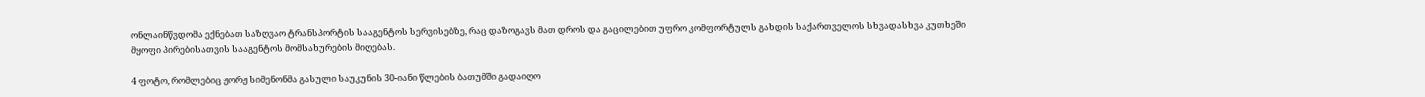ონლაინწვდომა ექნებათ საზღვაო ტრანსპორტის სააგენტოს სერვისებზე, რაც დაზოგავს მათ დროს და გაცილებით უფრო კომფორტულს გახდის საქართველოს სხვადასხვა კუთხეში მყოფი პირებისათვის სააგენტოს მომსახურების მიღებას.

4 ფოტო, რომლებიც ჟორჟ სიმენონმა გასული საუკუნის 30-იანი წლების ბათუმში გადაიღო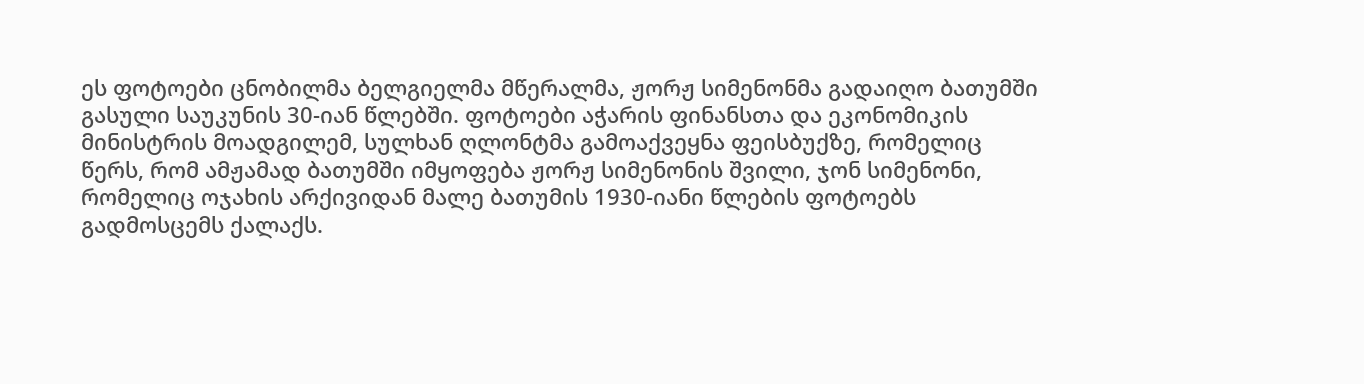ეს ფოტოები ცნობილმა ბელგიელმა მწერალმა, ჟორჟ სიმენონმა გადაიღო ბათუმში გასული საუკუნის 30-იან წლებში. ფოტოები აჭარის ფინანსთა და ეკონომიკის მინისტრის მოადგილემ, სულხან ღლონტმა გამოაქვეყნა ფეისბუქზე, რომელიც წერს, რომ ამჟამად ბათუმში იმყოფება ჟორჟ სიმენონის შვილი, ჯონ სიმენონი, რომელიც ოჯახის არქივიდან მალე ბათუმის 1930-იანი წლების ფოტოებს გადმოსცემს ქალაქს.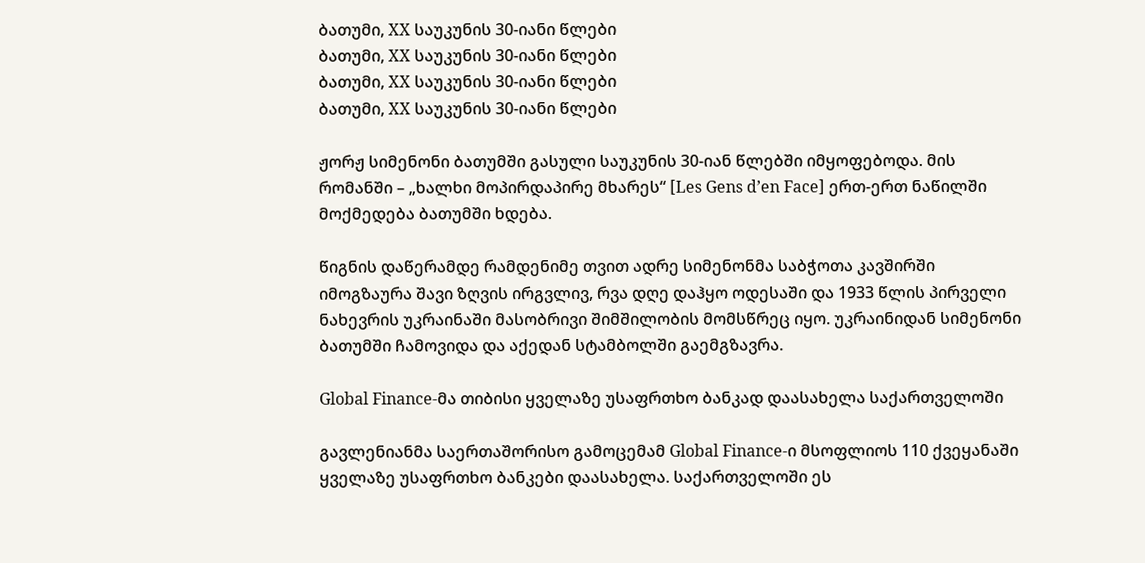ბათუმი, XX საუკუნის 30-იანი წლები
ბათუმი, XX საუკუნის 30-იანი წლები
ბათუმი, XX საუკუნის 30-იანი წლები
ბათუმი, XX საუკუნის 30-იანი წლები

ჟორჟ სიმენონი ბათუმში გასული საუკუნის 30-იან წლებში იმყოფებოდა. მის რომანში – „ხალხი მოპირდაპირე მხარეს“ [Les Gens d’en Face] ერთ-ერთ ნაწილში მოქმედება ბათუმში ხდება.

წიგნის დაწერამდე რამდენიმე თვით ადრე სიმენონმა საბჭოთა კავშირში იმოგზაურა შავი ზღვის ირგვლივ, რვა დღე დაჰყო ოდესაში და 1933 წლის პირველი ნახევრის უკრაინაში მასობრივი შიმშილობის მომსწრეც იყო. უკრაინიდან სიმენონი ბათუმში ჩამოვიდა და აქედან სტამბოლში გაემგზავრა.

Global Finance-მა თიბისი ყველაზე უსაფრთხო ბანკად დაასახელა საქართველოში

გავლენიანმა საერთაშორისო გამოცემამ Global Finance-ი მსოფლიოს 110 ქვეყანაში ყველაზე უსაფრთხო ბანკები დაასახელა. საქართველოში ეს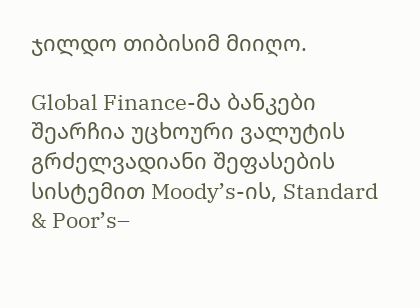ჯილდო თიბისიმ მიიღო.

Global Finance-მა ბანკები შეარჩია უცხოური ვალუტის გრძელვადიანი შეფასების სისტემით Moody’s-ის, Standard & Poor’s–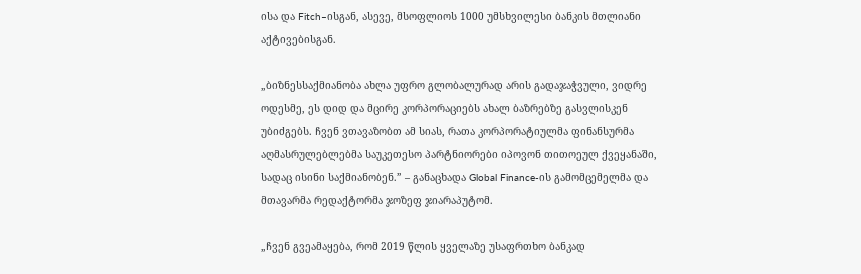ისა და Fitch–ისგან, ასევე, მსოფლიოს 1000 უმსხვილესი ბანკის მთლიანი აქტივებისგან.

„ბიზნესსაქმიანობა ახლა უფრო გლობალურად არის გადაჯაჭვული, ვიდრე ოდესმე, ეს დიდ და მცირე კორპორაციებს ახალ ბაზრებზე გასვლისკენ უბიძგებს. ჩვენ ვთავაზობთ ამ სიას, რათა კორპორატიულმა ფინანსურმა აღმასრულებლებმა საუკეთესო პარტნიორები იპოვონ თითოეულ ქვეყანაში, სადაც ისინი საქმიანობენ.” – განაცხადა Global Finance-ის გამომცემელმა და მთავარმა რედაქტორმა ჯოზეფ ჯიარაპუტომ.

„ჩვენ გვეამაყება, რომ 2019 წლის ყველაზე უსაფრთხო ბანკად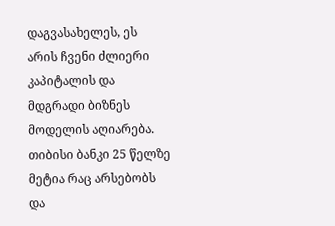დაგვასახელეს, ეს არის ჩვენი ძლიერი კაპიტალის და მდგრადი ბიზნეს მოდელის აღიარება. თიბისი ბანკი 25 წელზე მეტია რაც არსებობს და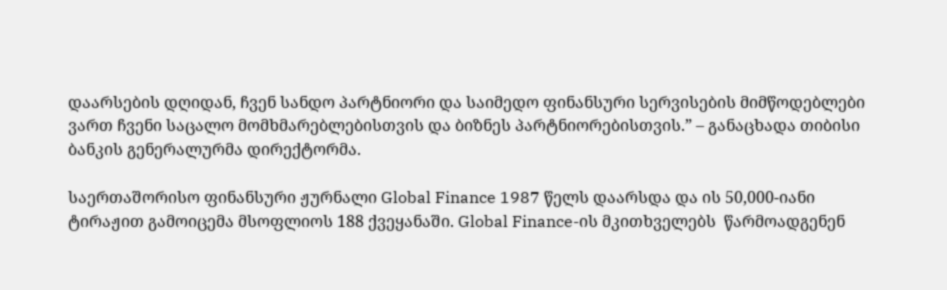დაარსების დღიდან, ჩვენ სანდო პარტნიორი და საიმედო ფინანსური სერვისების მიმწოდებლები ვართ ჩვენი საცალო მომხმარებლებისთვის და ბიზნეს პარტნიორებისთვის.” – განაცხადა თიბისი ბანკის გენერალურმა დირექტორმა.

საერთაშორისო ფინანსური ჟურნალი Global Finance 1987 წელს დაარსდა და ის 50,000-იანი ტირაჟით გამოიცემა მსოფლიოს 188 ქვეყანაში. Global Finance-ის მკითხველებს  წარმოადგენენ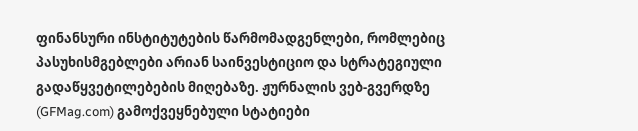ფინანსური ინსტიტუტების წარმომადგენლები, რომლებიც პასუხისმგებლები არიან საინვესტიციო და სტრატეგიული გადაწყვეტილებების მიღებაზე. ჟურნალის ვებ-გვერდზე (GFMag.com) გამოქვეყნებული სტატიები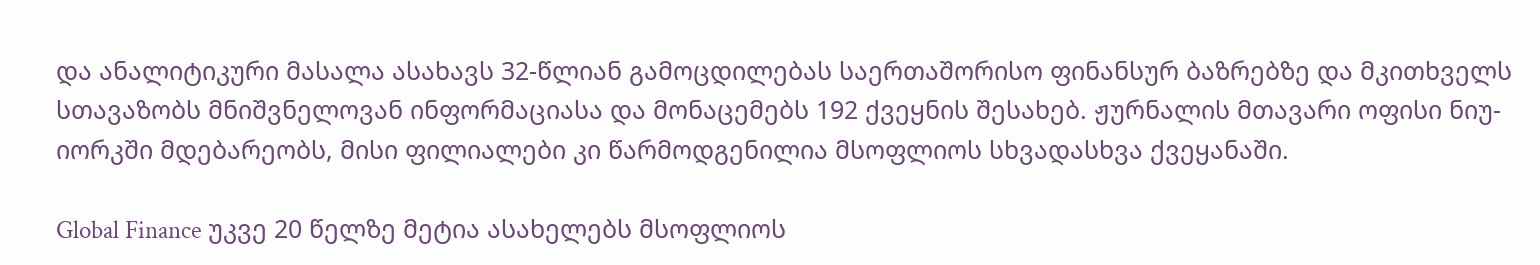და ანალიტიკური მასალა ასახავს 32-წლიან გამოცდილებას საერთაშორისო ფინანსურ ბაზრებზე და მკითხველს სთავაზობს მნიშვნელოვან ინფორმაციასა და მონაცემებს 192 ქვეყნის შესახებ. ჟურნალის მთავარი ოფისი ნიუ-იორკში მდებარეობს, მისი ფილიალები კი წარმოდგენილია მსოფლიოს სხვადასხვა ქვეყანაში.

Global Finance უკვე 20 წელზე მეტია ასახელებს მსოფლიოს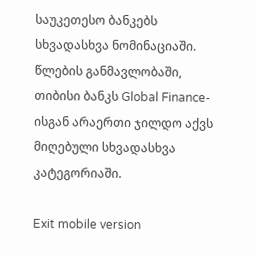საუკეთესო ბანკებს სხვადასხვა ნომინაციაში. წლების განმავლობაში, თიბისი ბანკს Global Finance-ისგან არაერთი ჯილდო აქვს მიღებული სხვადასხვა კატეგორიაში.

Exit mobile version